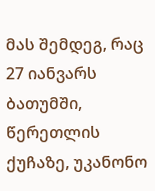მას შემდეგ, რაც 27 იანვარს ბათუმში, წერეთლის ქუჩაზე, უკანონო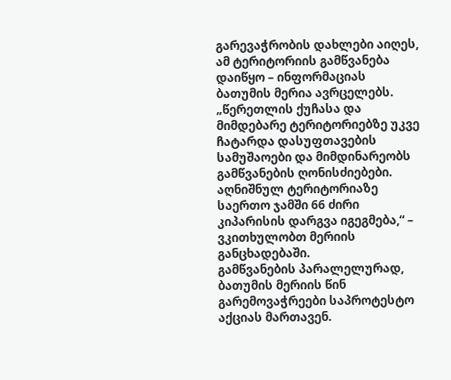გარევაჭრობის დახლები აიღეს, ამ ტერიტორიის გამწვანება დაიწყო – ინფორმაციას ბათუმის მერია ავრცელებს.
„წერეთლის ქუჩასა და მიმდებარე ტერიტორიებზე უკვე ჩატარდა დასუფთავების სამუშაოები და მიმდინარეობს გამწვანების ღონისძიებები. აღნიშნულ ტერიტორიაზე საერთო ჯამში 66 ძირი კიპარისის დარგვა იგეგმება,“ – ვკითხულობთ მერიის განცხადებაში.
გამწვანების პარალელურად, ბათუმის მერიის წინ გარემოვაჭრეები საპროტესტო აქციას მართავენ.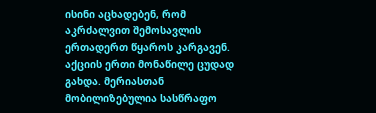ისინი აცხადებენ, რომ აკრძალვით შემოსავლის ერთადერთ წყაროს კარგავენ. აქციის ერთი მონაწილე ცუდად გახდა. მერიასთან მობილიზებულია სასწრაფო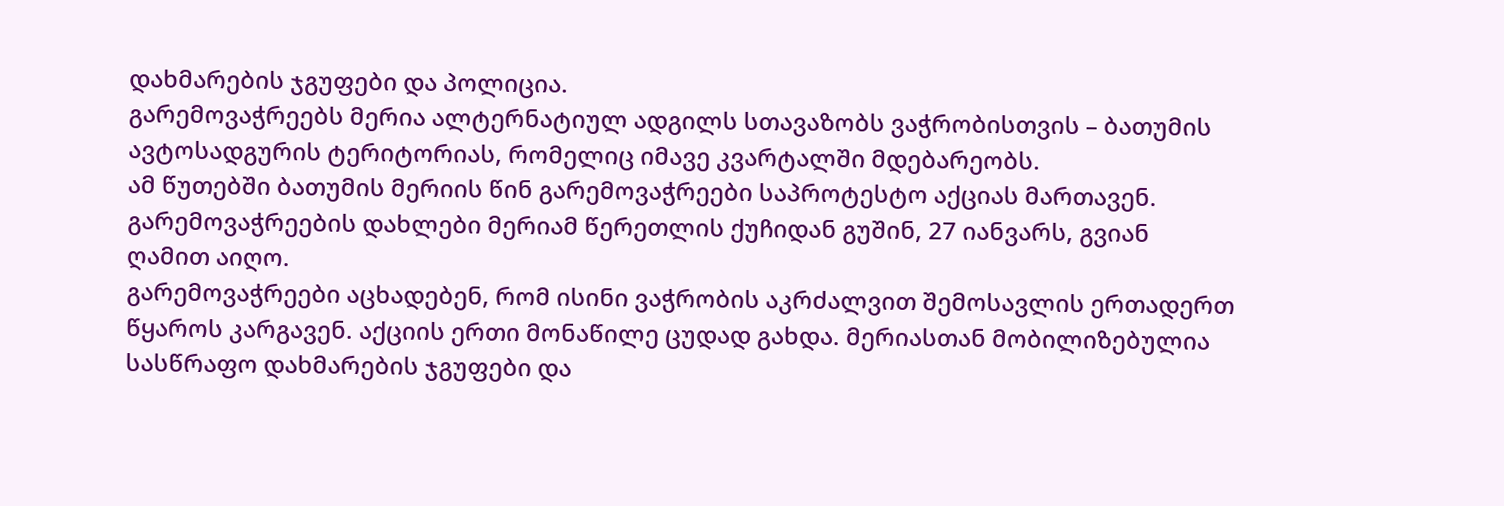დახმარების ჯგუფები და პოლიცია.
გარემოვაჭრეებს მერია ალტერნატიულ ადგილს სთავაზობს ვაჭრობისთვის – ბათუმის ავტოსადგურის ტერიტორიას, რომელიც იმავე კვარტალში მდებარეობს.
ამ წუთებში ბათუმის მერიის წინ გარემოვაჭრეები საპროტესტო აქციას მართავენ. გარემოვაჭრეების დახლები მერიამ წერეთლის ქუჩიდან გუშინ, 27 იანვარს, გვიან ღამით აიღო.
გარემოვაჭრეები აცხადებენ, რომ ისინი ვაჭრობის აკრძალვით შემოსავლის ერთადერთ წყაროს კარგავენ. აქციის ერთი მონაწილე ცუდად გახდა. მერიასთან მობილიზებულია სასწრაფო დახმარების ჯგუფები და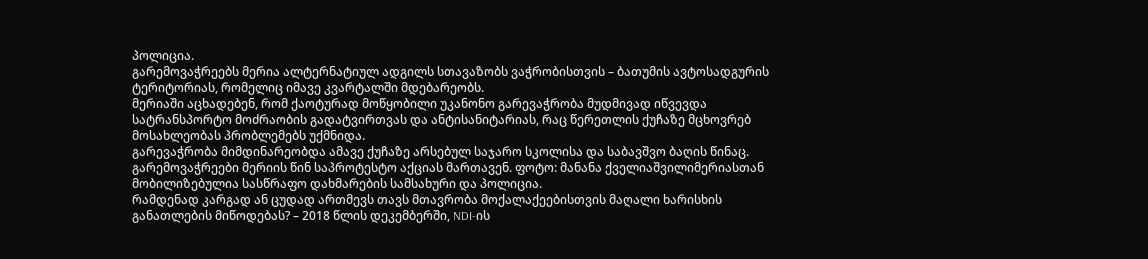პოლიცია.
გარემოვაჭრეებს მერია ალტერნატიულ ადგილს სთავაზობს ვაჭრობისთვის – ბათუმის ავტოსადგურის ტერიტორიას, რომელიც იმავე კვარტალში მდებარეობს.
მერიაში აცხადებენ, რომ ქაოტურად მოწყობილი უკანონო გარევაჭრობა მუდმივად იწვევდა სატრანსპორტო მოძრაობის გადატვირთვას და ანტისანიტარიას, რაც წერეთლის ქუჩაზე მცხოვრებ მოსახლეობას პრობლემებს უქმნიდა.
გარევაჭრობა მიმდინარეობდა ამავე ქუჩაზე არსებულ საჯარო სკოლისა და საბავშვო ბაღის წინაც.
გარემოვაჭრეები მერიის წინ საპროტესტო აქციას მართავენ. ფოტო: მანანა ქველიაშვილიმერიასთან მობილიზებულია სასწრაფო დახმარების სამსახური და პოლიცია.
რამდენად კარგად ან ცუდად ართმევს თავს მთავრობა მოქალაქეებისთვის მაღალი ხარისხის განათლების მიწოდებას? – 2018 წლის დეკემბერში, NDI-ის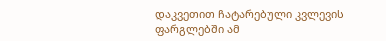დაკვეთით ჩატარებული კვლევის ფარგლებში ამ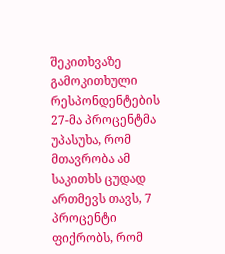შეკითხვაზე გამოკითხული რესპონდენტების 27-მა პროცენტმა უპასუხა, რომ მთავრობა ამ საკითხს ცუდად ართმევს თავს, 7 პროცენტი ფიქრობს, რომ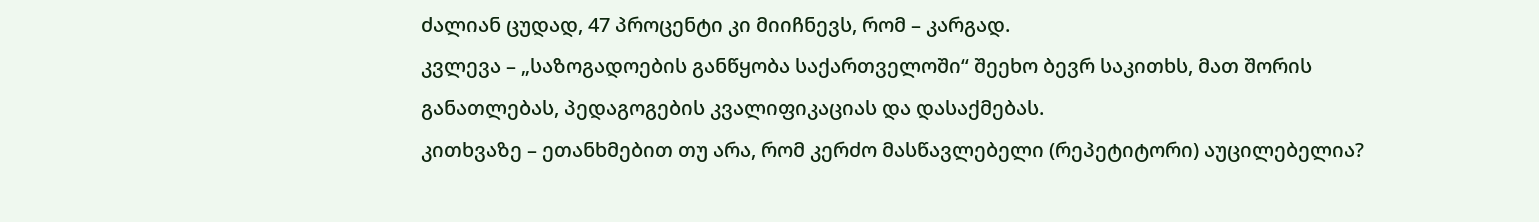ძალიან ცუდად, 47 პროცენტი კი მიიჩნევს, რომ – კარგად.
კვლევა – „საზოგადოების განწყობა საქართველოში“ შეეხო ბევრ საკითხს, მათ შორის განათლებას, პედაგოგების კვალიფიკაციას და დასაქმებას.
კითხვაზე – ეთანხმებით თუ არა, რომ კერძო მასწავლებელი (რეპეტიტორი) აუცილებელია?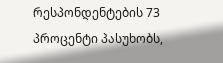რესპონდენტების 73 პროცენტი პასუხობს,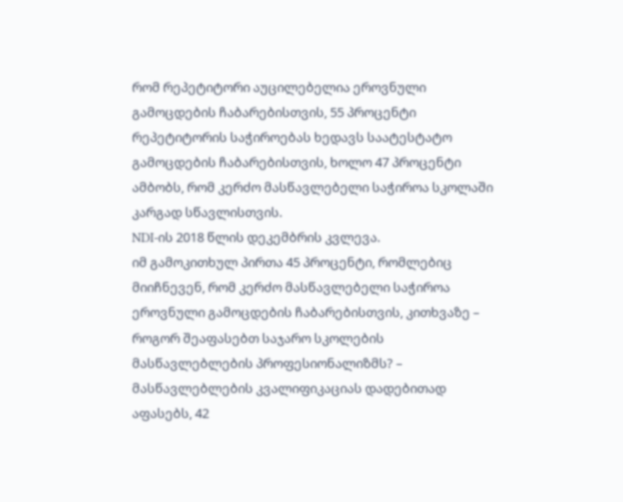რომ რეპეტიტორი აუცილებელია ეროვნული გამოცდების ჩაბარებისთვის, 55 პროცენტი რეპეტიტორის საჭიროებას ხედავს საატესტატო გამოცდების ჩაბარებისთვის, ხოლო 47 პროცენტი ამბობს, რომ კერძო მასწავლებელი საჭიროა სკოლაში კარგად სწავლისთვის.
NDI-ის 2018 წლის დეკემბრის კვლევა.
იმ გამოკითხულ პირთა 45 პროცენტი, რომლებიც მიიჩნევენ, რომ კერძო მასწავლებელი საჭიროა ეროვნული გამოცდების ჩაბარებისთვის, კითხვაზე – როგორ შეაფასებთ საჯარო სკოლების მასწავლებლების პროფესიონალიზმს? – მასწავლებლების კვალიფიკაციას დადებითად აფასებს, 42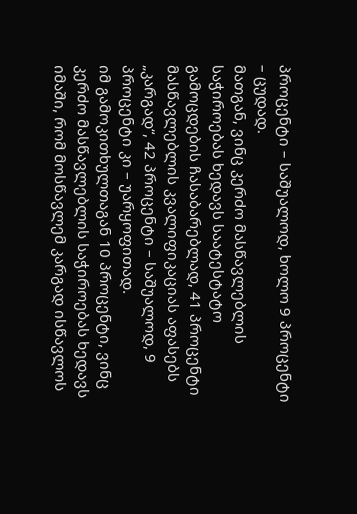პროცენტი – საშუალოდ, ხოლო 9 პროცენტი – ცუდად.
მათგან, ვინც კერძო მასწავლებლის საჭიროებას ხედავს საატესტატო გამოცდების ჩასაბარებლად, 41 პროცენტი მასწავლებლის კვალიფიკაციას აფასებს „კარგად“, 42 პროცენტი – საშუალოდ, 9 პროცენტი კი – უარყოფითად.
იმ გამოკითხულთაგან 10 პროცენტი, ვინც კერძო მასწავლებლის საჭიროებას ხედავს იმაში, რომ მოსწავლემ კარგად ისწავლოს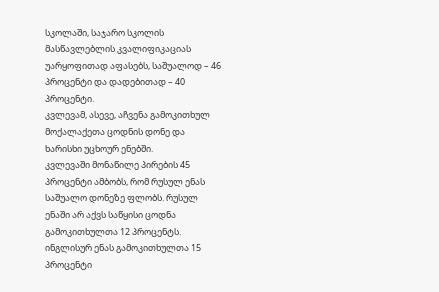სკოლაში, საჯარო სკოლის მასწავლებლის კვალიფიკაციას უარყოფითად აფასებს, საშუალოდ – 46 პროცენტი და დადებითად – 40 პროცენტი.
კვლევამ, ასევე, აჩვენა გამოკითხულ მოქალაქეთა ცოდნის დონე და ხარისხი უცხოურ ენებში.
კვლევაში მონაწილე პირების 45 პროცენტი ამბობს, რომ რუსულ ენას საშუალო დონეზე ფლობს. რუსულ ენაში არ აქვს საწყისი ცოდნა გამოკითხულთა 12 პროცენტს.
ინგლისურ ენას გამოკითხულთა 15 პროცენტი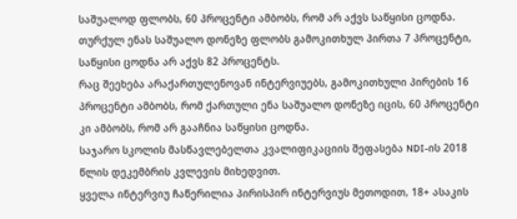საშუალოდ ფლობს, 60 პროცენტი ამბობს, რომ არ აქვს საწყისი ცოდნა.
თურქულ ენას საშუალო დონეზე ფლობს გამოკითხულ პირთა 7 პროცენტი, საწყისი ცოდნა არ აქვს 82 პროცენტს.
რაც შეეხება არაქართულენოვან ინტერვიუებს, გამოკითხული პირების 16 პროცენტი ამბობს, რომ ქართული ენა საშუალო დონეზე იცის, 60 პროცენტი კი ამბობს, რომ არ გააჩნია საწყისი ცოდნა.
საჯარო სკოლის მასწავლებელთა კვალიფიკაციის შეფასება NDI-ის 2018 წლის დეკემბრის კვლევის მიხედვით.
ყველა ინტერვიუ ჩაწერილია პირისპირ ინტერვიუს მეთოდით, 18+ ასაკის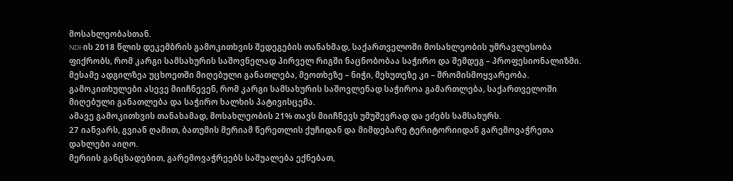მოსახლეობასთან.
NDI-ის 2018 წლის დეკემბრის გამოკითხვის შედეგების თანახმად, საქართველოში მოსახლეობის უმრავლესობა ფიქრობს, რომ კარგი სამსახურის საშოვნელად პირველ რიგში ნაცნობობაა საჭირო და შემდეგ – პროფესიონალიზმი.
მესამე ადგილზეა უცხოეთში მიღებული განათლება, მეოთხეზე – ნიჭი, მეხუთეზე კი – შრომისმოყვარეობა.
გამოკითხულები ასევე მიიჩნევენ, რომ კარგი სამსახურის საშოვლენად საჭიროა გამართლება, საქართველოში მიღებული განათლება და საჭირო ხალხის პატივისცემა.
ამავე გამოკითხვის თანახამად, მოსახლეობის 21% თავს მიიჩნევს უმუშევრად და ეძებს სამსახურს.
27 იანვარს, გვიან ღამით, ბათუმის მერიამ წერეთლის ქუჩიდან და მიმდებარე ტერიტორიიდან გარემოვაჭრეთა დახლები აიღო.
მერიის განცხადებით, გარემოვაჭრეებს საშუალება ექნებათ,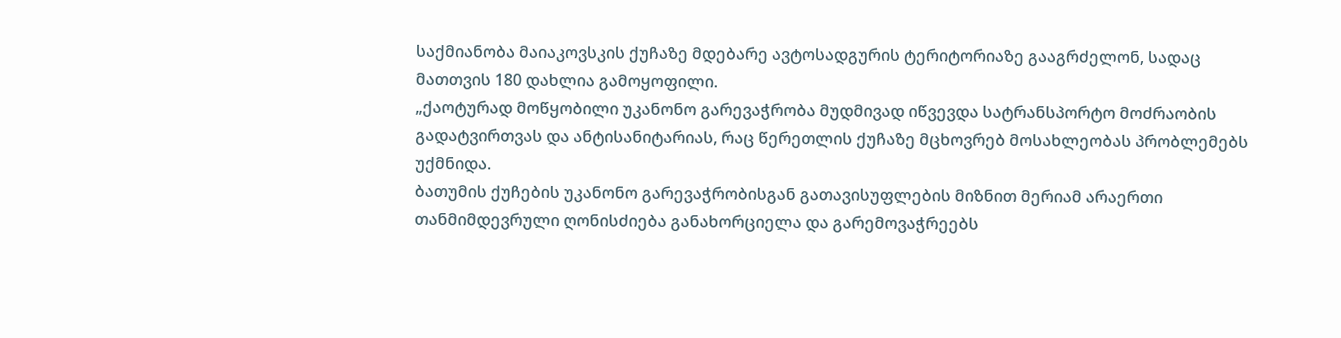საქმიანობა მაიაკოვსკის ქუჩაზე მდებარე ავტოსადგურის ტერიტორიაზე გააგრძელონ, სადაც მათთვის 180 დახლია გამოყოფილი.
„ქაოტურად მოწყობილი უკანონო გარევაჭრობა მუდმივად იწვევდა სატრანსპორტო მოძრაობის გადატვირთვას და ანტისანიტარიას, რაც წერეთლის ქუჩაზე მცხოვრებ მოსახლეობას პრობლემებს უქმნიდა.
ბათუმის ქუჩების უკანონო გარევაჭრობისგან გათავისუფლების მიზნით მერიამ არაერთი თანმიმდევრული ღონისძიება განახორციელა და გარემოვაჭრეებს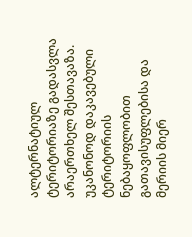ალტერნატიულ ტერიტორიაზე გადასვლა არაერთხელ შესთავაზა.
უკანონოდ დაკავებული ტერიტორიის ნებაყოფლობით გათავისუფლებისა და მერიის მიერ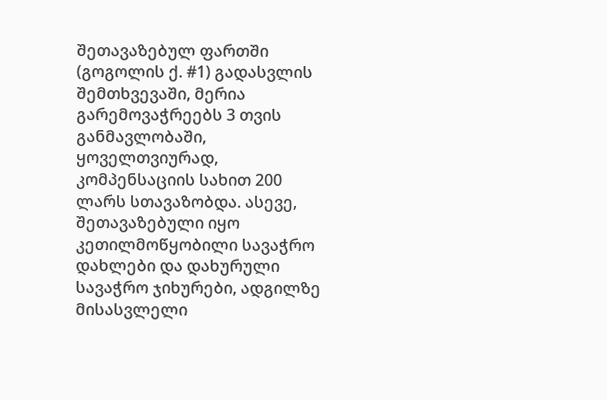შეთავაზებულ ფართში (გოგოლის ქ. #1) გადასვლის შემთხვევაში, მერია გარემოვაჭრეებს 3 თვის განმავლობაში, ყოველთვიურად, კომპენსაციის სახით 200 ლარს სთავაზობდა. ასევე, შეთავაზებული იყო კეთილმოწყობილი სავაჭრო დახლები და დახურული სავაჭრო ჯიხურები, ადგილზე მისასვლელი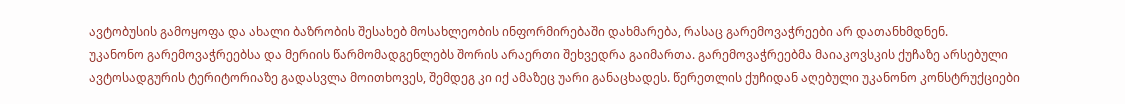ავტობუსის გამოყოფა და ახალი ბაზრობის შესახებ მოსახლეობის ინფორმირებაში დახმარება, რასაც გარემოვაჭრეები არ დათანხმდნენ.
უკანონო გარემოვაჭრეებსა და მერიის წარმომადგენლებს შორის არაერთი შეხვედრა გაიმართა. გარემოვაჭრეებმა მაიაკოვსკის ქუჩაზე არსებული ავტოსადგურის ტერიტორიაზე გადასვლა მოითხოვეს, შემდეგ კი იქ ამაზეც უარი განაცხადეს. წერეთლის ქუჩიდან აღებული უკანონო კონსტრუქციები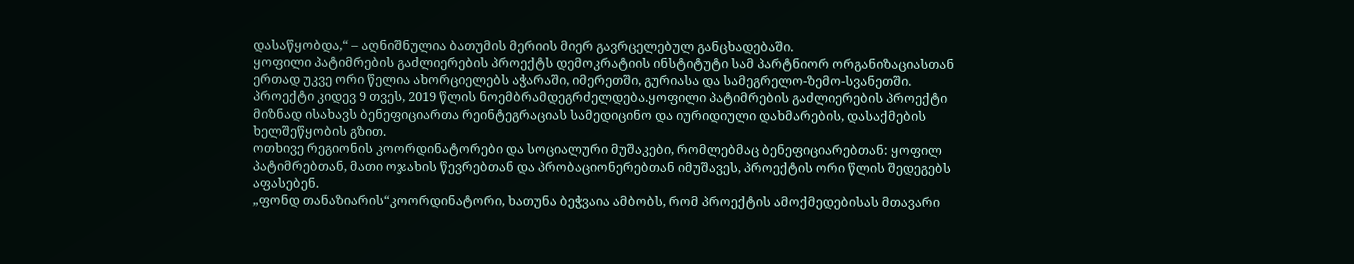დასაწყობდა,“ – აღნიშნულია ბათუმის მერიის მიერ გავრცელებულ განცხადებაში.
ყოფილი პატიმრების გაძლიერების პროექტს დემოკრატიის ინსტიტუტი სამ პარტნიორ ორგანიზაციასთან ერთად უკვე ორი წელია ახორციელებს აჭარაში, იმერეთში, გურიასა და სამეგრელო-ზემო-სვანეთში. პროექტი კიდევ 9 თვეს, 2019 წლის ნოემბრამდეგრძელდება.ყოფილი პატიმრების გაძლიერების პროექტი მიზნად ისახავს ბენეფიციართა რეინტეგრაციას სამედიცინო და იურიდიული დახმარების, დასაქმების ხელშეწყობის გზით.
ოთხივე რეგიონის კოორდინატორები და სოციალური მუშაკები, რომლებმაც ბენეფიციარებთან: ყოფილ პატიმრებთან, მათი ოჯახის წევრებთან და პრობაციონერებთან იმუშავეს, პროექტის ორი წლის შედეგებს აფასებენ.
„ფონდ თანაზიარის“კოორდინატორი, ხათუნა ბეჭვაია ამბობს, რომ პროექტის ამოქმედებისას მთავარი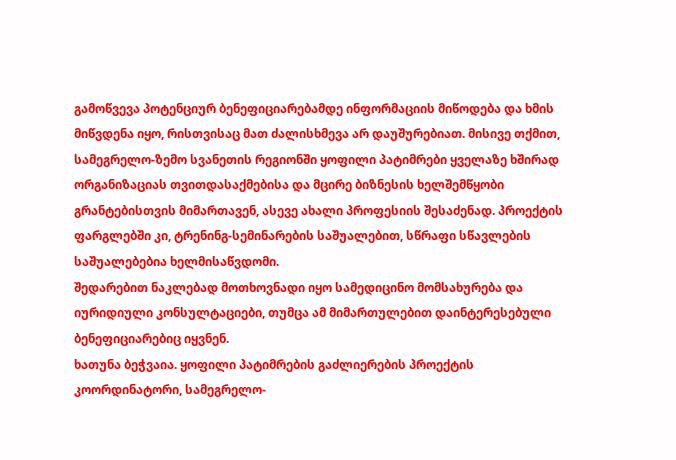გამოწვევა პოტენციურ ბენეფიციარებამდე ინფორმაციის მიწოდება და ხმის მიწვდენა იყო, რისთვისაც მათ ძალისხმევა არ დაუშურებიათ. მისივე თქმით, სამეგრელო-ზემო სვანეთის რეგიონში ყოფილი პატიმრები ყველაზე ხშირად ორგანიზაციას თვითდასაქმებისა და მცირე ბიზნესის ხელშემწყობი გრანტებისთვის მიმართავენ, ასევე ახალი პროფესიის შესაძენად. პროექტის ფარგლებში კი, ტრენინგ-სემინარების საშუალებით, სწრაფი სწავლების საშუალებებია ხელმისაწვდომი.
შედარებით ნაკლებად მოთხოვნადი იყო სამედიცინო მომსახურება და იურიდიული კონსულტაციები, თუმცა ამ მიმართულებით დაინტერესებული ბენეფიციარებიც იყვნენ.
ხათუნა ბეჭვაია. ყოფილი პატიმრების გაძლიერების პროექტის კოორდინატორი, სამეგრელო-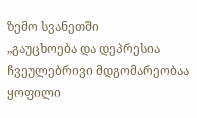ზემო სვანეთში
„გაუცხოება და დეპრესია ჩვეულებრივი მდგომარეობაა ყოფილი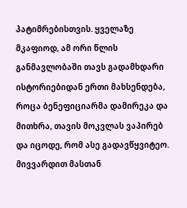პატიმრებისთვის. ყველაზე მკაფიოდ, ამ ორი წლის განმავლობაში თავს გადამხდარი ისტორიებიდან ერთი მახსენდება, როცა ბენეფიციარმა დამირეკა და მითხრა, თავის მოკვლას ვაპირებ და იცოდე, რომ ასე გადავწყვიტეო. მივვარდით მასთან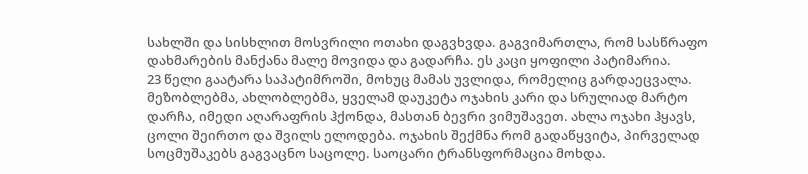სახლში და სისხლით მოსვრილი ოთახი დაგვხვდა. გაგვიმართლა, რომ სასწრაფო დახმარების მანქანა მალე მოვიდა და გადარჩა. ეს კაცი ყოფილი პატიმარია.
23 წელი გაატარა საპატიმროში, მოხუც მამას უვლიდა, რომელიც გარდაეცვალა. მეზობლებმა, ახლობლებმა, ყველამ დაუკეტა ოჯახის კარი და სრულიად მარტო დარჩა, იმედი აღარაფრის ჰქონდა, მასთან ბევრი ვიმუშავეთ. ახლა ოჯახი ჰყავს, ცოლი შეირთო და შვილს ელოდება. ოჯახის შექმნა რომ გადაწყვიტა, პირველად სოცმუშაკებს გაგვაცნო საცოლე. საოცარი ტრანსფორმაცია მოხდა.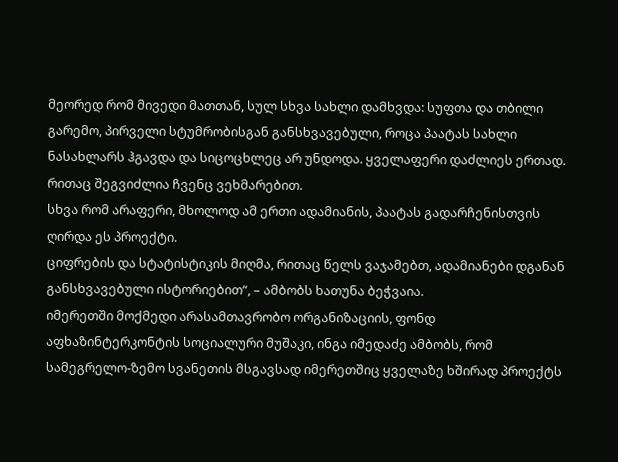მეორედ რომ მივედი მათთან, სულ სხვა სახლი დამხვდა: სუფთა და თბილი გარემო, პირველი სტუმრობისგან განსხვავებული, როცა პაატას სახლი ნასახლარს ჰგავდა და სიცოცხლეც არ უნდოდა. ყველაფერი დაძლიეს ერთად. რითაც შეგვიძლია ჩვენც ვეხმარებით.
სხვა რომ არაფერი, მხოლოდ ამ ერთი ადამიანის, პაატას გადარჩენისთვის ღირდა ეს პროექტი.
ციფრების და სტატისტიკის მიღმა, რითაც წელს ვაჯამებთ, ადამიანები დგანან განსხვავებული ისტორიებით“, – ამბობს ხათუნა ბეჭვაია.
იმერეთში მოქმედი არასამთავრობო ორგანიზაციის, ფონდ აფხაზინტერკონტის სოციალური მუშაკი, ინგა იმედაძე ამბობს, რომ სამეგრელო-ზემო სვანეთის მსგავსად იმერეთშიც ყველაზე ხშირად პროექტს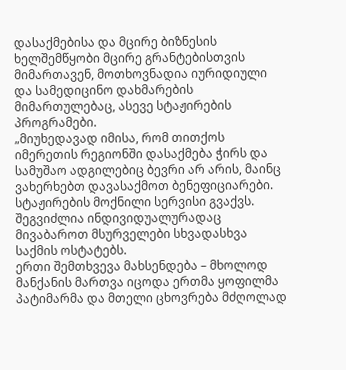დასაქმებისა და მცირე ბიზნესის ხელშემწყობი მცირე გრანტებისთვის მიმართავენ, მოთხოვნადია იურიდიული და სამედიცინო დახმარების მიმართულებაც, ასევე სტაჟირების პროგრამები.
„მიუხედავად იმისა, რომ თითქოს იმერეთის რეგიონში დასაქმება ჭირს და სამუშაო ადგილებიც ბევრი არ არის, მაინც ვახერხებთ დავასაქმოთ ბენეფიციარები.
სტაჟირების მოქნილი სერვისი გვაქვს. შეგვიძლია ინდივიდუალურადაც მივაბაროთ მსურველები სხვადასხვა საქმის ოსტატებს.
ერთი შემთხვევა მახსენდება – მხოლოდ მანქანის მართვა იცოდა ერთმა ყოფილმა პატიმარმა და მთელი ცხოვრება მძღოლად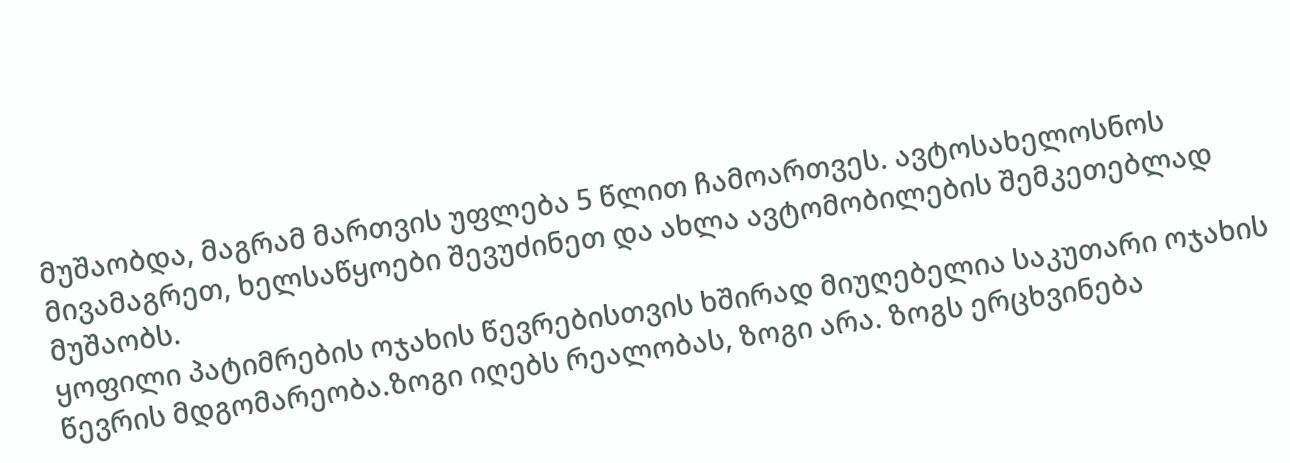მუშაობდა, მაგრამ მართვის უფლება 5 წლით ჩამოართვეს. ავტოსახელოსნოს მივამაგრეთ, ხელსაწყოები შევუძინეთ და ახლა ავტომობილების შემკეთებლად მუშაობს.
ყოფილი პატიმრების ოჯახის წევრებისთვის ხშირად მიუღებელია საკუთარი ოჯახის წევრის მდგომარეობა.ზოგი იღებს რეალობას, ზოგი არა. ზოგს ერცხვინება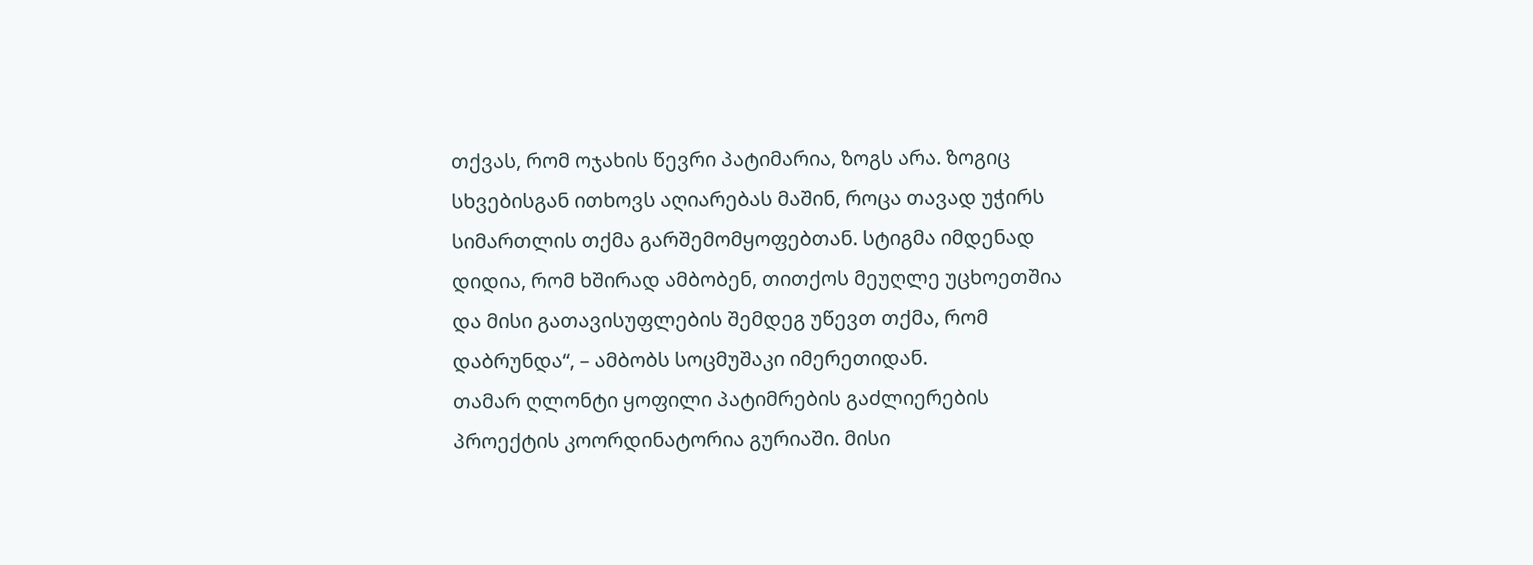თქვას, რომ ოჯახის წევრი პატიმარია, ზოგს არა. ზოგიც სხვებისგან ითხოვს აღიარებას მაშინ, როცა თავად უჭირს სიმართლის თქმა გარშემომყოფებთან. სტიგმა იმდენად დიდია, რომ ხშირად ამბობენ, თითქოს მეუღლე უცხოეთშია და მისი გათავისუფლების შემდეგ უწევთ თქმა, რომ დაბრუნდა“, – ამბობს სოცმუშაკი იმერეთიდან.
თამარ ღლონტი ყოფილი პატიმრების გაძლიერების პროექტის კოორდინატორია გურიაში. მისი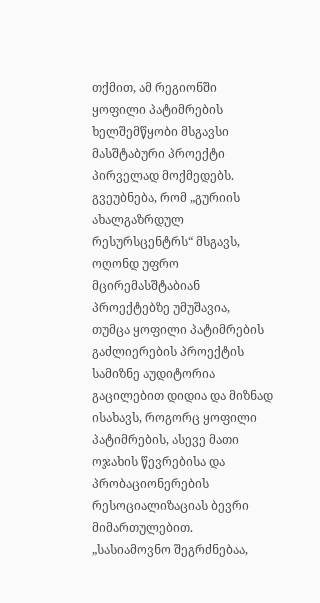თქმით, ამ რეგიონში ყოფილი პატიმრების ხელშემწყობი მსგავსი მასშტაბური პროექტი პირველად მოქმედებს. გვეუბნება, რომ „გურიის ახალგაზრდულ რესურსცენტრს“ მსგავს, ოღონდ უფრო მცირემასშტაბიან პროექტებზე უმუშავია,
თუმცა ყოფილი პატიმრების გაძლიერების პროექტის სამიზნე აუდიტორია გაცილებით დიდია და მიზნად ისახავს, როგორც ყოფილი პატიმრების, ასევე მათი ოჯახის წევრებისა და პრობაციონერების რესოციალიზაციას ბევრი მიმართულებით.
„სასიამოვნო შეგრძნებაა,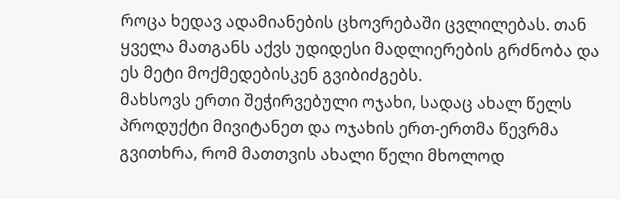როცა ხედავ ადამიანების ცხოვრებაში ცვლილებას. თან ყველა მათგანს აქვს უდიდესი მადლიერების გრძნობა და ეს მეტი მოქმედებისკენ გვიბიძგებს.
მახსოვს ერთი შეჭირვებული ოჯახი, სადაც ახალ წელს პროდუქტი მივიტანეთ და ოჯახის ერთ-ერთმა წევრმა გვითხრა, რომ მათთვის ახალი წელი მხოლოდ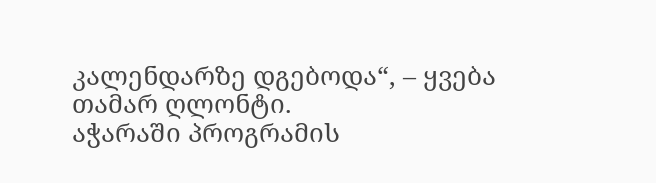კალენდარზე დგებოდა“, – ყვება თამარ ღლონტი.
აჭარაში პროგრამის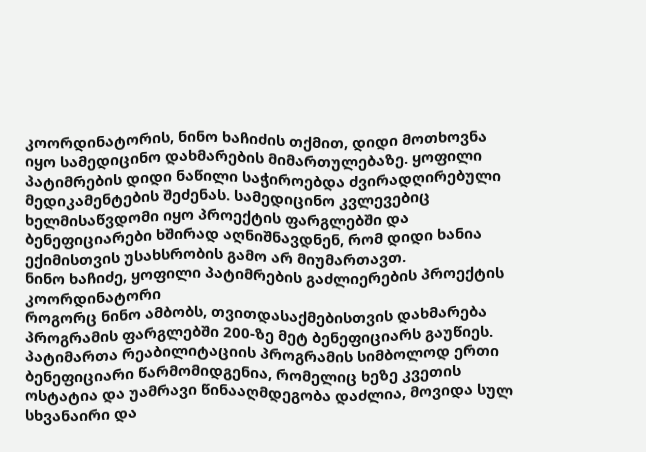კოორდინატორის, ნინო ხაჩიძის თქმით, დიდი მოთხოვნა იყო სამედიცინო დახმარების მიმართულებაზე. ყოფილი პატიმრების დიდი ნაწილი საჭიროებდა ძვირადღირებული მედიკამენტების შეძენას. სამედიცინო კვლევებიც ხელმისაწვდომი იყო პროექტის ფარგლებში და ბენეფიციარები ხშირად აღნიშნავდნენ, რომ დიდი ხანია ექიმისთვის უსახსრობის გამო არ მიუმართავთ.
ნინო ხაჩიძე, ყოფილი პატიმრების გაძლიერების პროექტის კოორდინატორი
როგორც ნინო ამბობს, თვითდასაქმებისთვის დახმარება პროგრამის ფარგლებში 200-ზე მეტ ბენეფიციარს გაუწიეს.
პატიმართა რეაბილიტაციის პროგრამის სიმბოლოდ ერთი ბენეფიციარი წარმომიდგენია, რომელიც ხეზე კვეთის ოსტატია და უამრავი წინააღმდეგობა დაძლია, მოვიდა სულ სხვანაირი და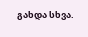გახდა სხვა.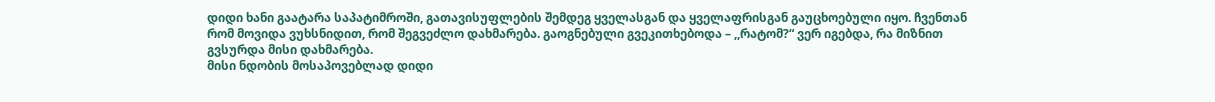დიდი ხანი გაატარა საპატიმროში, გათავისუფლების შემდეგ ყველასგან და ყველაფრისგან გაუცხოებული იყო. ჩვენთან რომ მოვიდა ვუხსნიდით, რომ შეგვეძლო დახმარება. გაოგნებული გვეკითხებოდა – ,,რატომ?“ ვერ იგებდა, რა მიზნით გვსურდა მისი დახმარება.
მისი ნდობის მოსაპოვებლად დიდი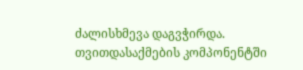ძალისხმევა დაგვჭირდა. თვითდასაქმების კომპონენტში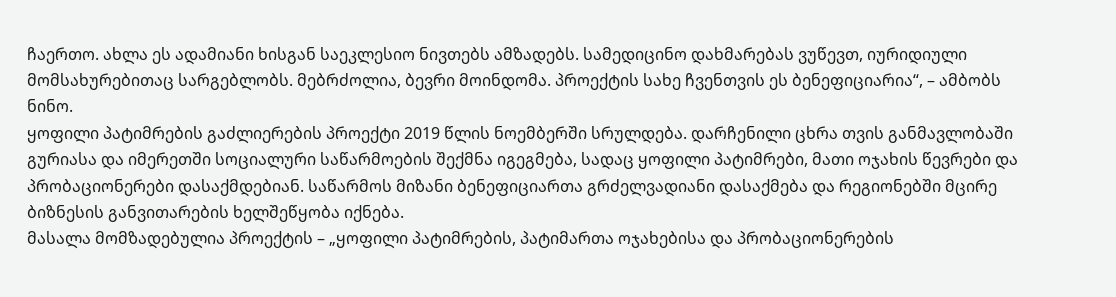ჩაერთო. ახლა ეს ადამიანი ხისგან საეკლესიო ნივთებს ამზადებს. სამედიცინო დახმარებას ვუწევთ, იურიდიული
მომსახურებითაც სარგებლობს. მებრძოლია, ბევრი მოინდომა. პროექტის სახე ჩვენთვის ეს ბენეფიციარია“, – ამბობს ნინო.
ყოფილი პატიმრების გაძლიერების პროექტი 2019 წლის ნოემბერში სრულდება. დარჩენილი ცხრა თვის განმავლობაში გურიასა და იმერეთში სოციალური საწარმოების შექმნა იგეგმება, სადაც ყოფილი პატიმრები, მათი ოჯახის წევრები და პრობაციონერები დასაქმდებიან. საწარმოს მიზანი ბენეფიციართა გრძელვადიანი დასაქმება და რეგიონებში მცირე ბიზნესის განვითარების ხელშეწყობა იქნება.
მასალა მომზადებულია პროექტის – „ყოფილი პატიმრების, პატიმართა ოჯახებისა და პრობაციონერების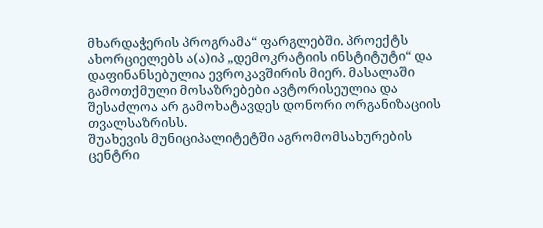მხარდაჭერის პროგრამა“ ფარგლებში. პროექტს ახორციელებს ა(ა)იპ „დემოკრატიის ინსტიტუტი“ და დაფინანსებულია ევროკავშირის მიერ. მასალაში გამოთქმული მოსაზრებები ავტორისეულია და შესაძლოა არ გამოხატავდეს დონორი ორგანიზაციის თვალსაზრისს.
შუახევის მუნიციპალიტეტში აგრომომსახურების ცენტრი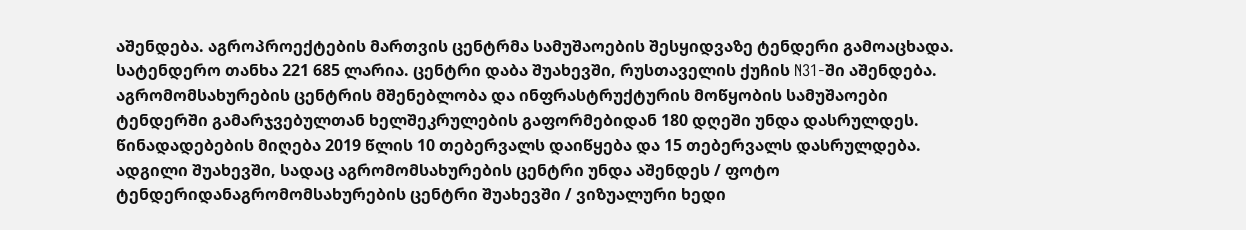აშენდება. აგროპროექტების მართვის ცენტრმა სამუშაოების შესყიდვაზე ტენდერი გამოაცხადა. სატენდერო თანხა 221 685 ლარია. ცენტრი დაბა შუახევში, რუსთაველის ქუჩის N31-ში აშენდება.
აგრომომსახურების ცენტრის მშენებლობა და ინფრასტრუქტურის მოწყობის სამუშაოები ტენდერში გამარჯვებულთან ხელშეკრულების გაფორმებიდან 180 დღეში უნდა დასრულდეს.
წინადადებების მიღება 2019 წლის 10 თებერვალს დაიწყება და 15 თებერვალს დასრულდება.
ადგილი შუახევში, სადაც აგრომომსახურების ცენტრი უნდა აშენდეს / ფოტო ტენდერიდანაგრომომსახურების ცენტრი შუახევში / ვიზუალური ხედი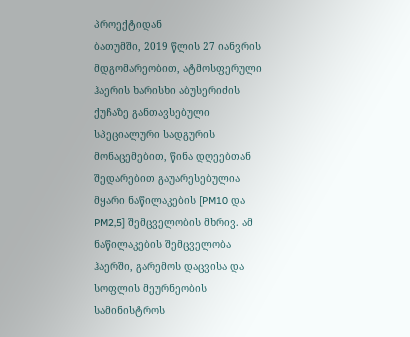პროექტიდან
ბათუმში, 2019 წლის 27 იანვრის მდგომარეობით, ატმოსფერული ჰაერის ხარისხი აბუსერიძის ქუჩაზე განთავსებული სპეციალური სადგურის მონაცემებით, წინა დღეებთან შედარებით გაუარესებულია მყარი ნაწილაკების [PM10 და PM2,5] შემცველობის მხრივ. ამ ნაწილაკების შემცველობა ჰაერში, გარემოს დაცვისა და სოფლის მეურნეობის სამინისტროს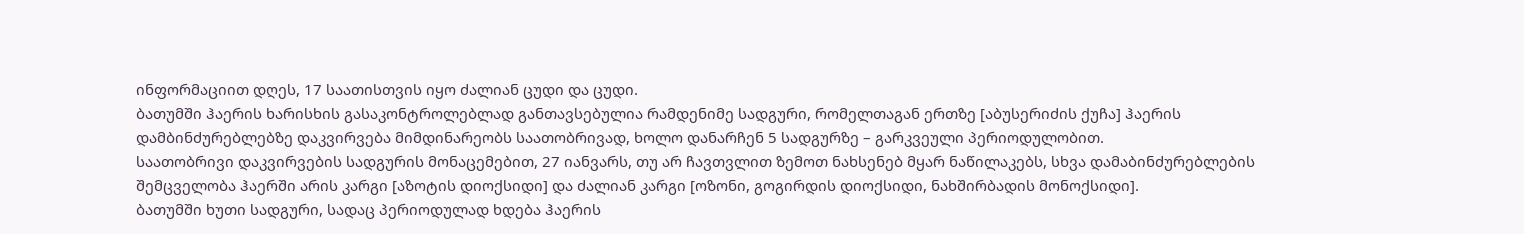ინფორმაციით დღეს, 17 საათისთვის იყო ძალიან ცუდი და ცუდი.
ბათუმში ჰაერის ხარისხის გასაკონტროლებლად განთავსებულია რამდენიმე სადგური, რომელთაგან ერთზე [აბუსერიძის ქუჩა] ჰაერის დამბინძურებლებზე დაკვირვება მიმდინარეობს საათობრივად, ხოლო დანარჩენ 5 სადგურზე – გარკვეული პერიოდულობით.
საათობრივი დაკვირვების სადგურის მონაცემებით, 27 იანვარს, თუ არ ჩავთვლით ზემოთ ნახსენებ მყარ ნაწილაკებს, სხვა დამაბინძურებლების შემცველობა ჰაერში არის კარგი [აზოტის დიოქსიდი] და ძალიან კარგი [ოზონი, გოგირდის დიოქსიდი, ნახშირბადის მონოქსიდი].
ბათუმში ხუთი სადგური, სადაც პერიოდულად ხდება ჰაერის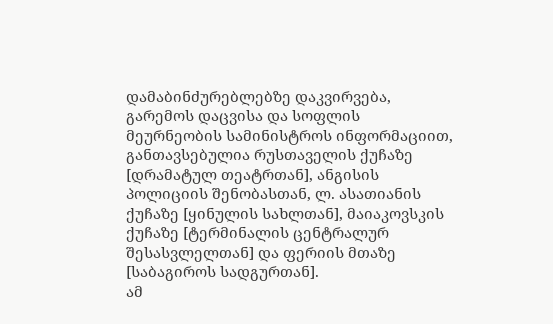დამაბინძურებლებზე დაკვირვება, გარემოს დაცვისა და სოფლის მეურნეობის სამინისტროს ინფორმაციით, განთავსებულია რუსთაველის ქუჩაზე [დრამატულ თეატრთან], ანგისის პოლიციის შენობასთან, ლ. ასათიანის ქუჩაზე [ყინულის სახლთან], მაიაკოვსკის ქუჩაზე [ტერმინალის ცენტრალურ შესასვლელთან] და ფერიის მთაზე [საბაგიროს სადგურთან].
ამ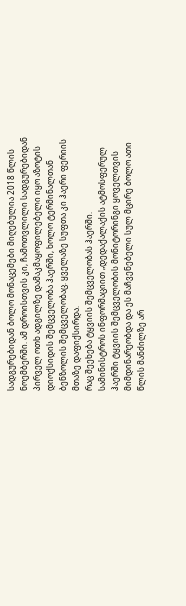სადგურებიდან ბოლო მონაცემები მიღებულია 2018 წლის ნოემბერში. ამ დროისთვის კი, ჩამოთვლილი სადგურებიდან პირველ ოთხ ადგილზე დამაკმაყოფილებელი იყო აზოტის დიოქსიდის შემცველობა ჰაერში, ხოლო ტერმინალთან ბენზოლის შემცველობაც. ყველაზე სუფთა კი ჰაერი ფერიის მთაზე დაფიქსირდა.
რაც შეეხება ტყვიის შემცველობას ჰაერში.
სამინისტროს ინფორმაციით „დედაქალაქის ატმოსფერულ ჰაერში ტყვიის შემცველობის მონიტორინგი ყოველთვის მიმდინარეობდა და ეს მაჩვენებელი სულ მცირე ბოლო ათი წლის მანძილზე არ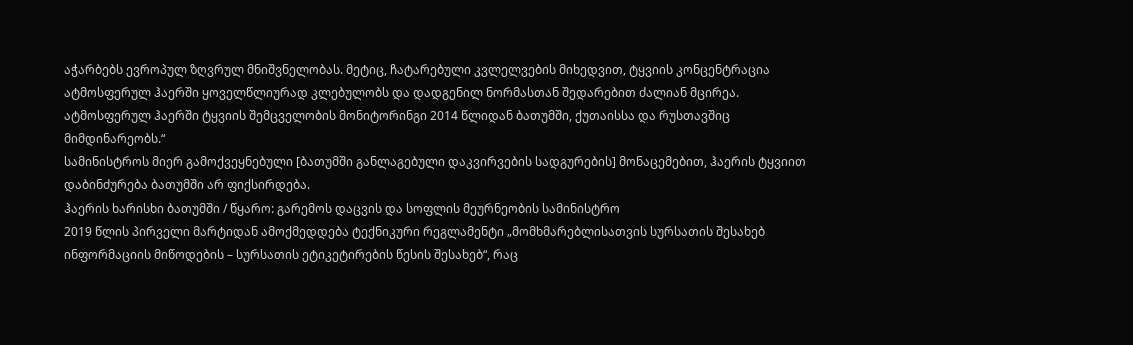აჭარბებს ევროპულ ზღვრულ მნიშვნელობას. მეტიც, ჩატარებული კვლელვების მიხედვით, ტყვიის კონცენტრაცია ატმოსფერულ ჰაერში ყოველწლიურად კლებულობს და დადგენილ ნორმასთან შედარებით ძალიან მცირეა. ატმოსფერულ ჰაერში ტყვიის შემცველობის მონიტორინგი 2014 წლიდან ბათუმში, ქუთაისსა და რუსთავშიც მიმდინარეობს.“
სამინისტროს მიერ გამოქვეყნებული [ბათუმში განლაგებული დაკვირვების სადგურების] მონაცემებით, ჰაერის ტყვიით დაბინძურება ბათუმში არ ფიქსირდება.
ჰაერის ხარისხი ბათუმში / წყარო: გარემოს დაცვის და სოფლის მეურნეობის სამინისტრო
2019 წლის პირველი მარტიდან ამოქმედდება ტექნიკური რეგლამენტი „მომხმარებლისათვის სურსათის შესახებ ინფორმაციის მიწოდების – სურსათის ეტიკეტირების წესის შესახებ“, რაც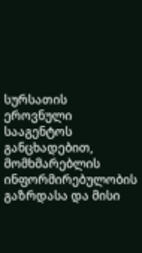სურსათის ეროვნული სააგენტოს განცხადებით, მომხმარებლის ინფორმირებულობის გაზრდასა და მისი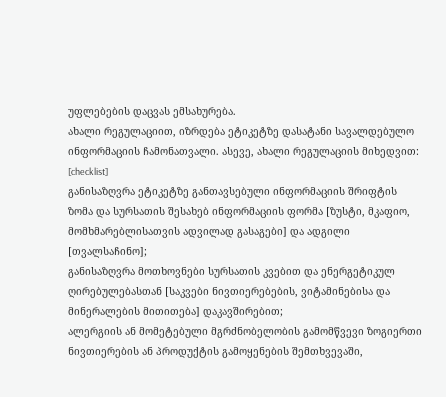უფლებების დაცვას ემსახურება.
ახალი რეგულაციით, იზრდება ეტიკეტზე დასატანი სავალდებულო ინფორმაციის ჩამონათვალი. ასევე, ახალი რეგულაციის მიხედვით:
[checklist]
განისაზღვრა ეტიკეტზე განთავსებული ინფორმაციის შრიფტის ზომა და სურსათის შესახებ ინფორმაციის ფორმა [ზუსტი, მკაფიო, მომხმარებლისათვის ადვილად გასაგები] და ადგილი [თვალსაჩინო];
განისაზღვრა მოთხოვნები სურსათის კვებით და ენერგეტიკულ ღირებულებასთან [საკვები ნივთიერებების, ვიტამინებისა და მინერალების მითითება] დაკავშირებით;
ალერგიის ან მომეტებული მგრძნობელობის გამომწვევი ზოგიერთი ნივთიერების ან პროდუქტის გამოყენების შემთხვევაში,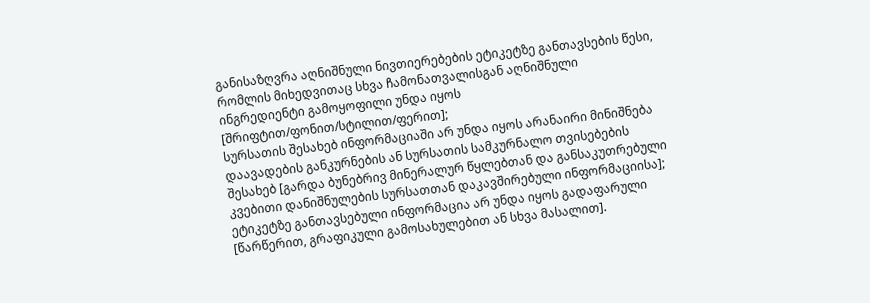განისაზღვრა აღნიშნული ნივთიერებების ეტიკეტზე განთავსების წესი, რომლის მიხედვითაც სხვა ჩამონათვალისგან აღნიშნული ინგრედიენტი გამოყოფილი უნდა იყოს [შრიფტით/ფონით/სტილით/ფერით];
სურსათის შესახებ ინფორმაციაში არ უნდა იყოს არანაირი მინიშნება დაავადების განკურნების ან სურსათის სამკურნალო თვისებების შესახებ [გარდა ბუნებრივ მინერალურ წყლებთან და განსაკუთრებული კვებითი დანიშნულების სურსათთან დაკავშირებული ინფორმაციისა];
ეტიკეტზე განთავსებული ინფორმაცია არ უნდა იყოს გადაფარული [წარწერით, გრაფიკული გამოსახულებით ან სხვა მასალით].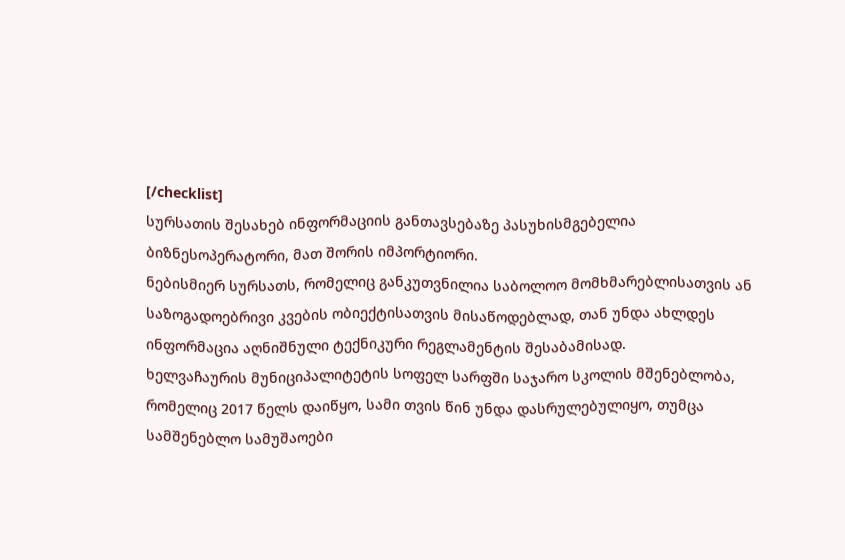[/checklist]
სურსათის შესახებ ინფორმაციის განთავსებაზე პასუხისმგებელია ბიზნესოპერატორი, მათ შორის იმპორტიორი.
ნებისმიერ სურსათს, რომელიც განკუთვნილია საბოლოო მომხმარებლისათვის ან საზოგადოებრივი კვების ობიექტისათვის მისაწოდებლად, თან უნდა ახლდეს ინფორმაცია აღნიშნული ტექნიკური რეგლამენტის შესაბამისად.
ხელვაჩაურის მუნიციპალიტეტის სოფელ სარფში საჯარო სკოლის მშენებლობა, რომელიც 2017 წელს დაიწყო, სამი თვის წინ უნდა დასრულებულიყო, თუმცა სამშენებლო სამუშაოები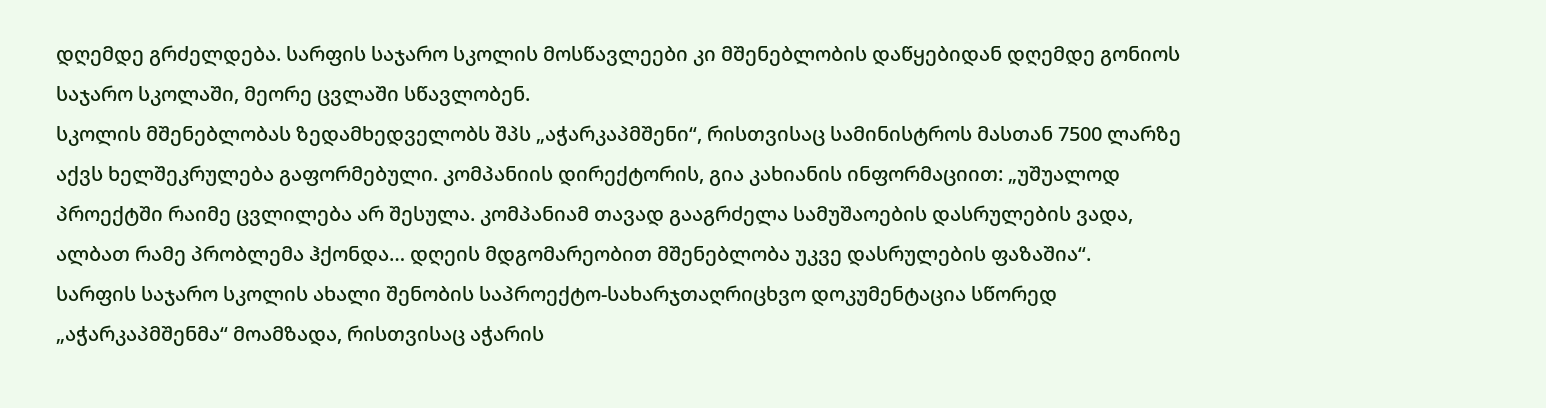დღემდე გრძელდება. სარფის საჯარო სკოლის მოსწავლეები კი მშენებლობის დაწყებიდან დღემდე გონიოს საჯარო სკოლაში, მეორე ცვლაში სწავლობენ.
სკოლის მშენებლობას ზედამხედველობს შპს „აჭარკაპმშენი“, რისთვისაც სამინისტროს მასთან 7500 ლარზე აქვს ხელშეკრულება გაფორმებული. კომპანიის დირექტორის, გია კახიანის ინფორმაციით: „უშუალოდ პროექტში რაიმე ცვლილება არ შესულა. კომპანიამ თავად გააგრძელა სამუშაოების დასრულების ვადა, ალბათ რამე პრობლემა ჰქონდა… დღეის მდგომარეობით მშენებლობა უკვე დასრულების ფაზაშია“.
სარფის საჯარო სკოლის ახალი შენობის საპროექტო-სახარჯთაღრიცხვო დოკუმენტაცია სწორედ „აჭარკაპმშენმა“ მოამზადა, რისთვისაც აჭარის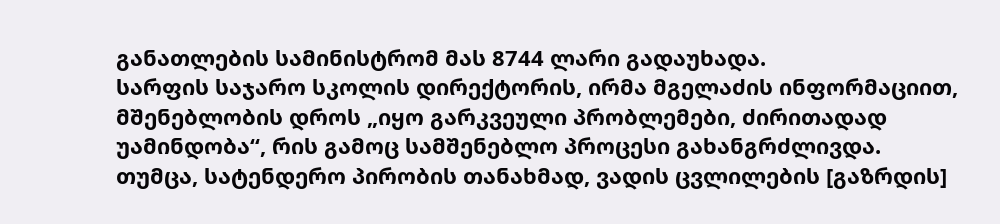განათლების სამინისტრომ მას 8744 ლარი გადაუხადა.
სარფის საჯარო სკოლის დირექტორის, ირმა მგელაძის ინფორმაციით, მშენებლობის დროს „იყო გარკვეული პრობლემები, ძირითადად უამინდობა“, რის გამოც სამშენებლო პროცესი გახანგრძლივდა.
თუმცა, სატენდერო პირობის თანახმად, ვადის ცვლილების [გაზრდის]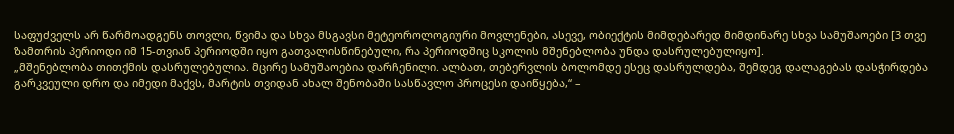საფუძველს არ წარმოადგენს თოვლი, წვიმა და სხვა მსგავსი მეტეოროლოგიური მოვლენები, ასევე, ობიექტის მიმდებარედ მიმდინარე სხვა სამუშაოები [3 თვე ზამთრის პერიოდი იმ 15-თვიან პერიოდში იყო გათვალისწინებული, რა პერიოდშიც სკოლის მშენებლობა უნდა დასრულებულიყო].
„მშენებლობა თითქმის დასრულებულია. მცირე სამუშაოებია დარჩენილი. ალბათ, თებერვლის ბოლომდე ესეც დასრულდება, შემდეგ დალაგებას დასჭირდება გარკვეული დრო და იმედი მაქვს, მარტის თვიდან ახალ შენობაში სასწავლო პროცესი დაიწყება,“ –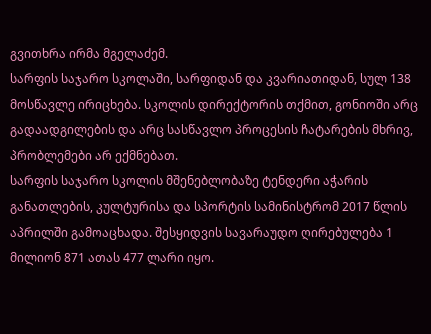გვითხრა ირმა მგელაძემ.
სარფის საჯარო სკოლაში, სარფიდან და კვარიათიდან, სულ 138 მოსწავლე ირიცხება. სკოლის დირექტორის თქმით, გონიოში არც გადაადგილების და არც სასწავლო პროცესის ჩატარების მხრივ, პრობლემები არ ექმნებათ.
სარფის საჯარო სკოლის მშენებლობაზე ტენდერი აჭარის განათლების, კულტურისა და სპორტის სამინისტრომ 2017 წლის აპრილში გამოაცხადა. შესყიდვის სავარაუდო ღირებულება 1 მილიონ 871 ათას 477 ლარი იყო.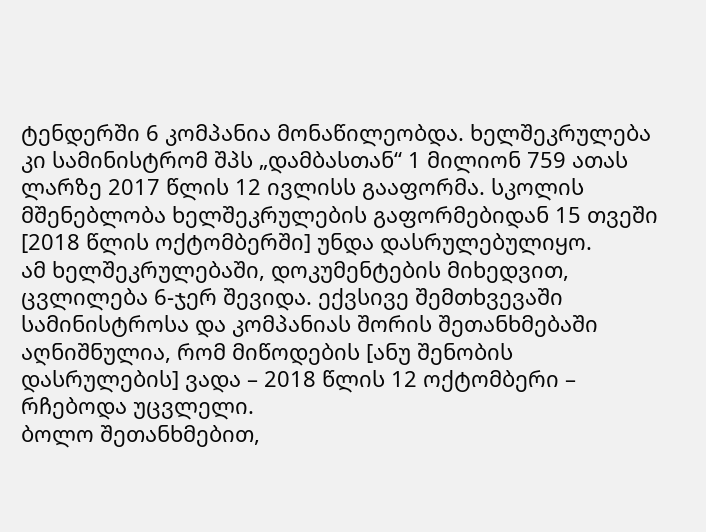ტენდერში 6 კომპანია მონაწილეობდა. ხელშეკრულება კი სამინისტრომ შპს „დამბასთან“ 1 მილიონ 759 ათას ლარზე 2017 წლის 12 ივლისს გააფორმა. სკოლის მშენებლობა ხელშეკრულების გაფორმებიდან 15 თვეში [2018 წლის ოქტომბერში] უნდა დასრულებულიყო.
ამ ხელშეკრულებაში, დოკუმენტების მიხედვით, ცვლილება 6-ჯერ შევიდა. ექვსივე შემთხვევაში სამინისტროსა და კომპანიას შორის შეთანხმებაში აღნიშნულია, რომ მიწოდების [ანუ შენობის დასრულების] ვადა – 2018 წლის 12 ოქტომბერი – რჩებოდა უცვლელი.
ბოლო შეთანხმებით,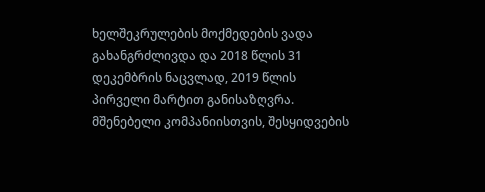ხელშეკრულების მოქმედების ვადა გახანგრძლივდა და 2018 წლის 31 დეკემბრის ნაცვლად, 2019 წლის პირველი მარტით განისაზღვრა.
მშენებელი კომპანიისთვის, შესყიდვების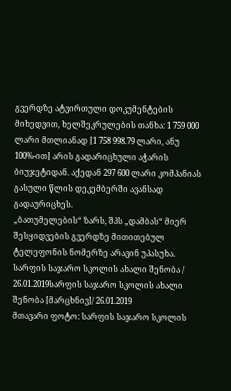გვერდზე ატვირთული დოკუმენტების მიხედვით, ხელშეკრულების თანხა: 1 759 000 ლარი მთლიანად [1 758 998.79 ლარი, ანუ 100%-ით] არის გადარიცხული აჭარის ბიუჯეტიდან. აქედან 297 600 ლარი კომპანიას გასული წლის დეკემბერში ავანსად გადაურიცხეს.
„ბათუმელების“ ზარს, შპს „დამბას“ მიერ შესყიდვების გვერდზე მითითებულ ტელეფონის ნომერზე არავინ უპასუხა.
სარფის საჯარო სკოლის ახალი შენობა / 26.01.2019სარფის საჯარო სკოლის ახალი შენობა [მარცხნივ]/ 26.01.2019
მთავარი ფოტო: სარფის საჯარო სკოლის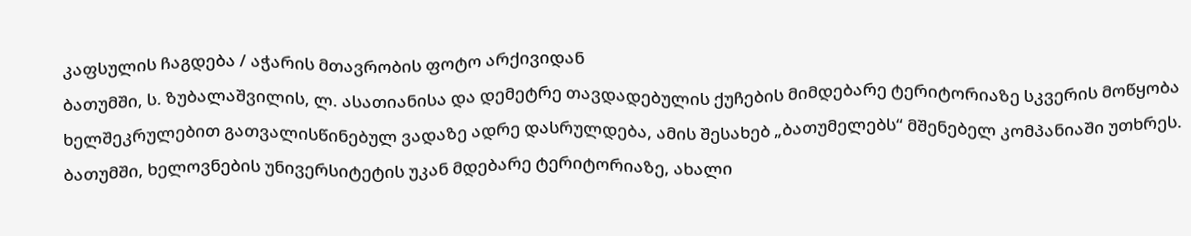კაფსულის ჩაგდება / აჭარის მთავრობის ფოტო არქივიდან
ბათუმში, ს. ზუბალაშვილის, ლ. ასათიანისა და დემეტრე თავდადებულის ქუჩების მიმდებარე ტერიტორიაზე სკვერის მოწყობა ხელშეკრულებით გათვალისწინებულ ვადაზე ადრე დასრულდება, ამის შესახებ „ბათუმელებს“ მშენებელ კომპანიაში უთხრეს.
ბათუმში, ხელოვნების უნივერსიტეტის უკან მდებარე ტერიტორიაზე, ახალი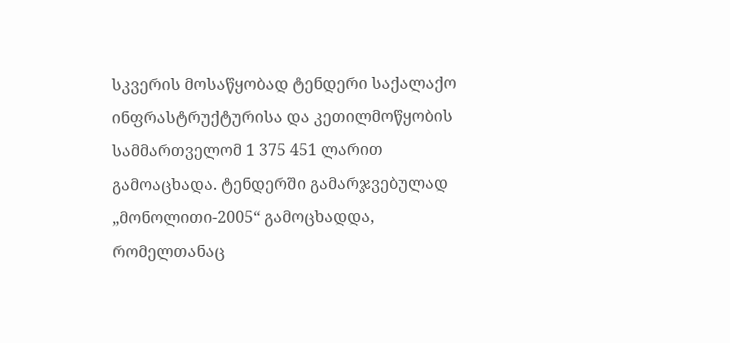სკვერის მოსაწყობად ტენდერი საქალაქო ინფრასტრუქტურისა და კეთილმოწყობის სამმართველომ 1 375 451 ლარით გამოაცხადა. ტენდერში გამარჯვებულად „მონოლითი-2005“ გამოცხადდა, რომელთანაც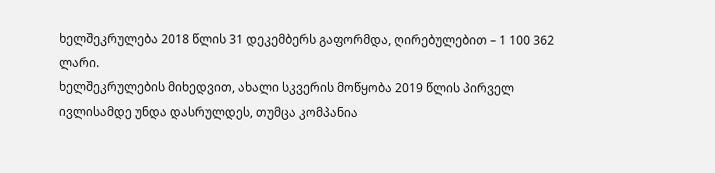ხელშეკრულება 2018 წლის 31 დეკემბერს გაფორმდა, ღირებულებით – 1 100 362 ლარი.
ხელშეკრულების მიხედვით, ახალი სკვერის მოწყობა 2019 წლის პირველ ივლისამდე უნდა დასრულდეს, თუმცა კომპანია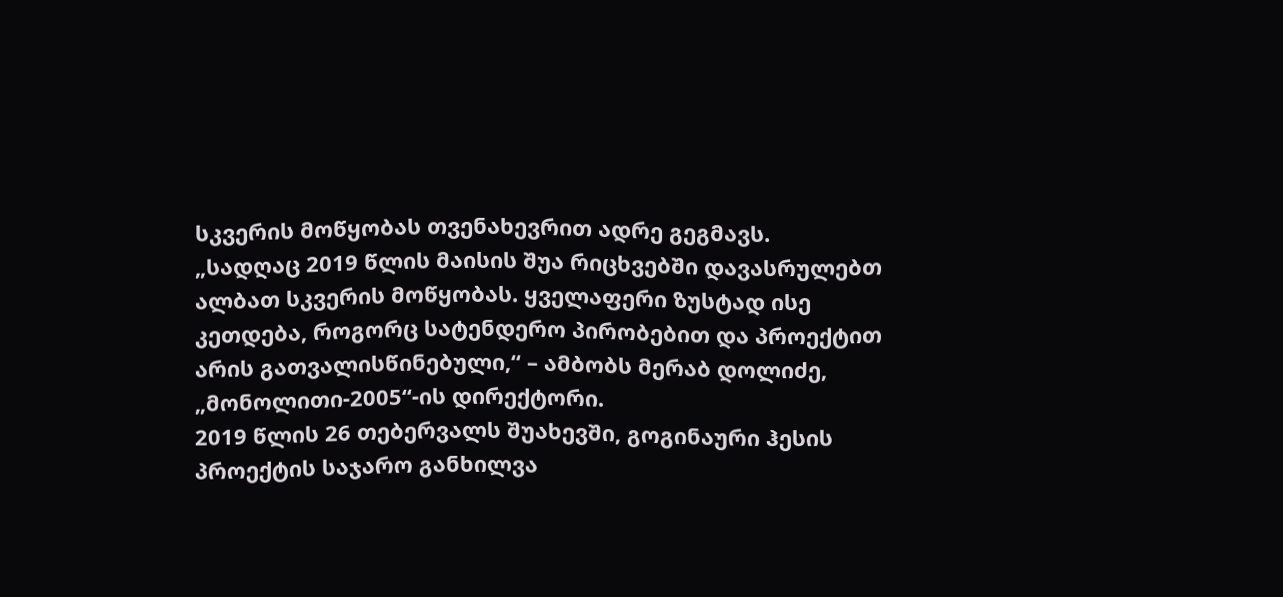სკვერის მოწყობას თვენახევრით ადრე გეგმავს.
„სადღაც 2019 წლის მაისის შუა რიცხვებში დავასრულებთ ალბათ სკვერის მოწყობას. ყველაფერი ზუსტად ისე კეთდება, როგორც სატენდერო პირობებით და პროექტით არის გათვალისწინებული,“ – ამბობს მერაბ დოლიძე, „მონოლითი-2005“-ის დირექტორი.
2019 წლის 26 თებერვალს შუახევში, გოგინაური ჰესის პროექტის საჯარო განხილვა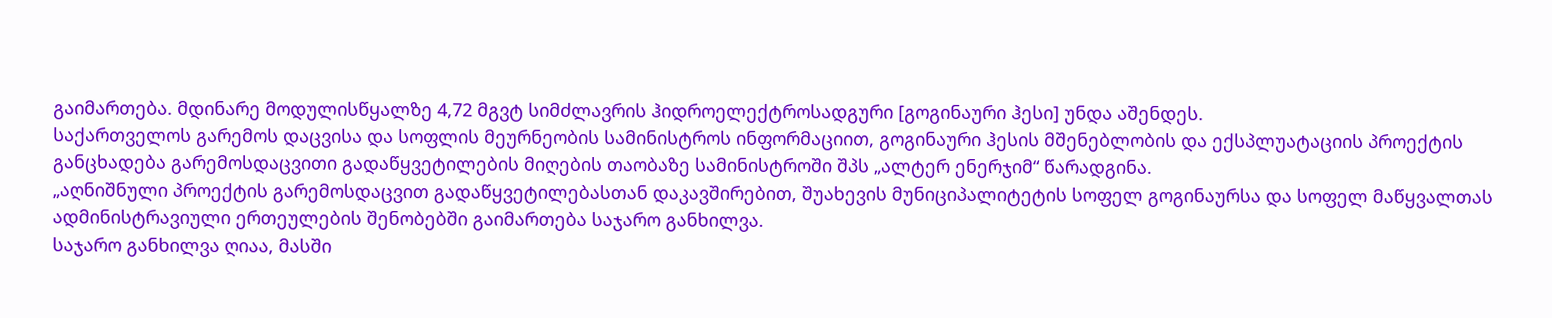გაიმართება. მდინარე მოდულისწყალზე 4,72 მგვტ სიმძლავრის ჰიდროელექტროსადგური [გოგინაური ჰესი] უნდა აშენდეს.
საქართველოს გარემოს დაცვისა და სოფლის მეურნეობის სამინისტროს ინფორმაციით, გოგინაური ჰესის მშენებლობის და ექსპლუატაციის პროექტის განცხადება გარემოსდაცვითი გადაწყვეტილების მიღების თაობაზე სამინისტროში შპს „ალტერ ენერჯიმ“ წარადგინა.
„აღნიშნული პროექტის გარემოსდაცვით გადაწყვეტილებასთან დაკავშირებით, შუახევის მუნიციპალიტეტის სოფელ გოგინაურსა და სოფელ მაწყვალთას ადმინისტრავიული ერთეულების შენობებში გაიმართება საჯარო განხილვა.
საჯარო განხილვა ღიაა, მასში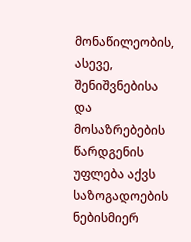მონაწილეობის, ასევე, შენიშვნებისა და მოსაზრებების წარდგენის უფლება აქვს საზოგადოების ნებისმიერ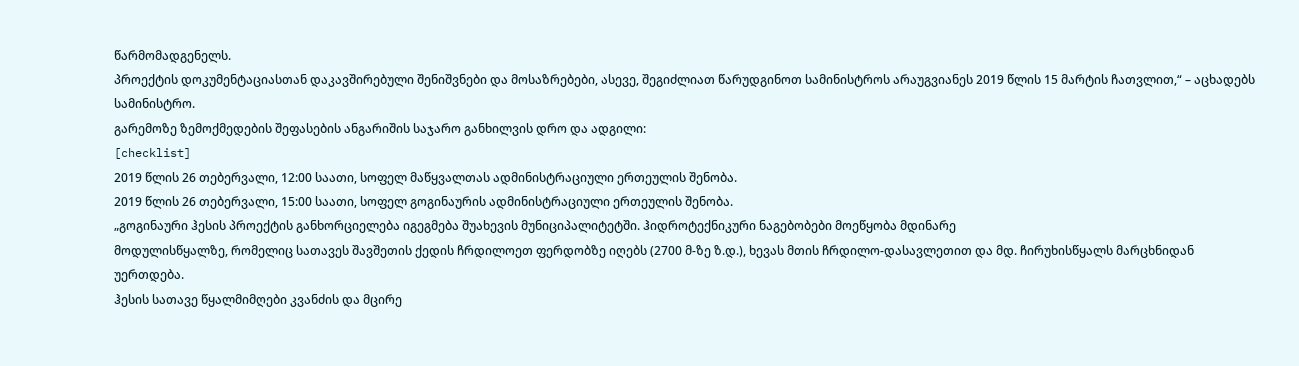წარმომადგენელს.
პროექტის დოკუმენტაციასთან დაკავშირებული შენიშვნები და მოსაზრებები, ასევე, შეგიძლიათ წარუდგინოთ სამინისტროს არაუგვიანეს 2019 წლის 15 მარტის ჩათვლით,“ – აცხადებს სამინისტრო.
გარემოზე ზემოქმედების შეფასების ანგარიშის საჯარო განხილვის დრო და ადგილი:
[checklist]
2019 წლის 26 თებერვალი, 12:00 საათი, სოფელ მაწყვალთას ადმინისტრაციული ერთეულის შენობა.
2019 წლის 26 თებერვალი, 15:00 საათი, სოფელ გოგინაურის ადმინისტრაციული ერთეულის შენობა.
„გოგინაური ჰესის პროექტის განხორციელება იგეგმება შუახევის მუნიციპალიტეტში. ჰიდროტექნიკური ნაგებობები მოეწყობა მდინარე
მოდულისწყალზე, რომელიც სათავეს შავშეთის ქედის ჩრდილოეთ ფერდობზე იღებს (2700 მ-ზე ზ.დ.), ხევას მთის ჩრდილო-დასავლეთით და მდ. ჩირუხისწყალს მარცხნიდან უერთდება.
ჰესის სათავე წყალმიმღები კვანძის და მცირე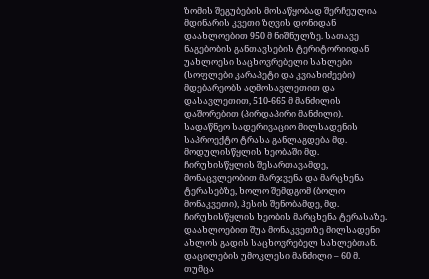ზომის შეგუბების მოსაწყობად შერჩეულია მდინარის კვეთი ზღვის დონიდან დაახლოებით 950 მ ნიშნულზე. სათავე ნაგებობის განთავსების ტერიტორიიდან უახლოესი საცხოვრებელი სახლები (სოფლები კარაპეტი და კვიახიძეები) მდებარეობს აღმოსავლეთით და დასავლეთით, 510-665 მ მანძილის დაშორებით (პირდაპირი მანძილი).
სადაწნეო სადერივაციო მილსადენის საპროექტო ტრასა განლაგდება მდ. მოდულისწყლის ხეობაში მდ. ჩირუხისწყლის შესართავამდე, მონაცვლეობით მარჯვენა და მარცხენა ტერასებზე, ხოლო შემდგომ (ბოლო მონაკვეთი), ჰესის შენობამდე, მდ. ჩირუხისწყლის ხეობის მარცხენა ტერასაზე. დაახლოებით შუა მონაკვეთზე მილსადენი ახლოს გადის საცხოვრებელ სახლებთან. დაცილების უმოკლესი მანძილი – 60 მ. თუმცა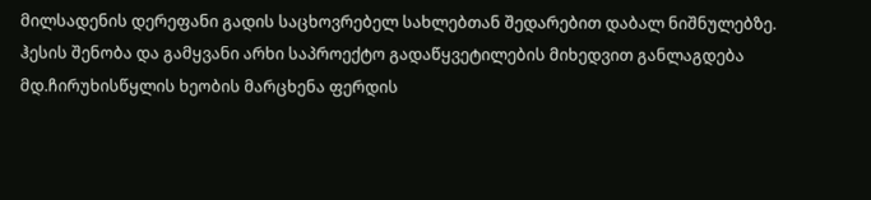მილსადენის დერეფანი გადის საცხოვრებელ სახლებთან შედარებით დაბალ ნიშნულებზე.
ჰესის შენობა და გამყვანი არხი საპროექტო გადაწყვეტილების მიხედვით განლაგდება მდ.ჩირუხისწყლის ხეობის მარცხენა ფერდის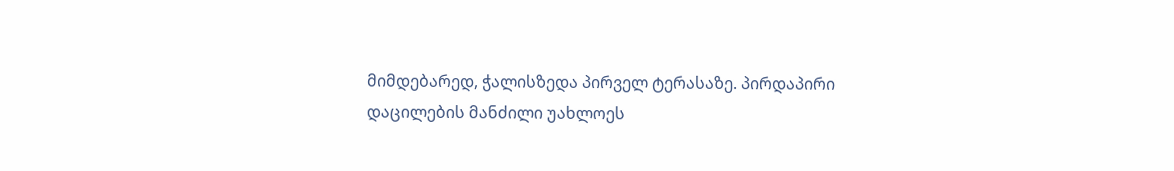მიმდებარედ, ჭალისზედა პირველ ტერასაზე. პირდაპირი დაცილების მანძილი უახლოეს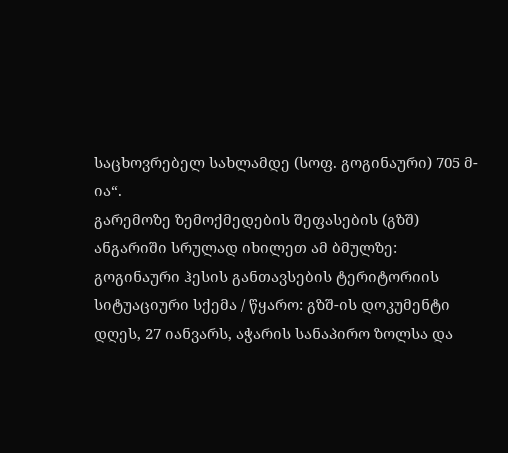საცხოვრებელ სახლამდე (სოფ. გოგინაური) 705 მ-ია“.
გარემოზე ზემოქმედების შეფასების (გზშ) ანგარიში სრულად იხილეთ ამ ბმულზე:
გოგინაური ჰესის განთავსების ტერიტორიის სიტუაციური სქემა / წყარო: გზშ-ის დოკუმენტი
დღეს, 27 იანვარს, აჭარის სანაპირო ზოლსა და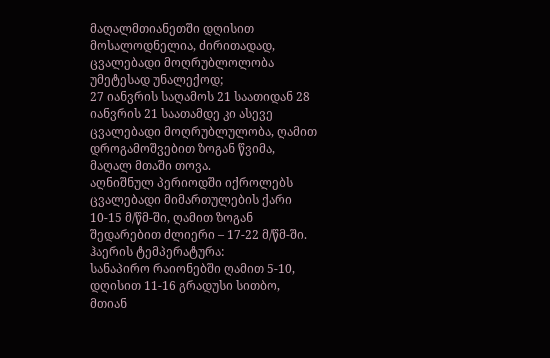მაღალმთიანეთში დღისით მოსალოდნელია, ძირითადად, ცვალებადი მოღრუბლოლობა უმეტესად უნალექოდ;
27 იანვრის საღამოს 21 საათიდან 28 იანვრის 21 საათამდე კი ასევე ცვალებადი მოღრუბლულობა, ღამით დროგამოშვებით ზოგან წვიმა, მაღალ მთაში თოვა.
აღნიშნულ პერიოდში იქროლებს ცვალებადი მიმართულების ქარი 10-15 მ/წმ-ში, ღამით ზოგან შედარებით ძლიერი – 17-22 მ/წმ-ში. ჰაერის ტემპერატურა:
სანაპირო რაიონებში ღამით 5-10, დღისით 11-16 გრადუსი სითბო,
მთიან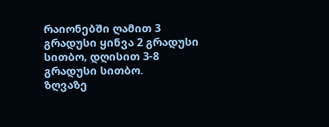რაიონებში ღამით 3 გრადუსი ყინვა 2 გრადუსი სითბო, დღისით 3-8 გრადუსი სითბო.
ზღვაზე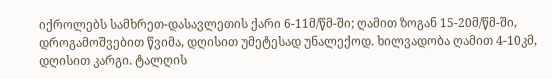იქროლებს სამხრეთ-დასავლეთის ქარი 6-11მ/წმ-ში; ღამით ზოგან 15-20მ/წმ-ში, დროგამოშვებით წვიმა, დღისით უმეტესად უნალექოდ. ხილვადობა ღამით 4-10კმ, დღისით კარგი. ტალღის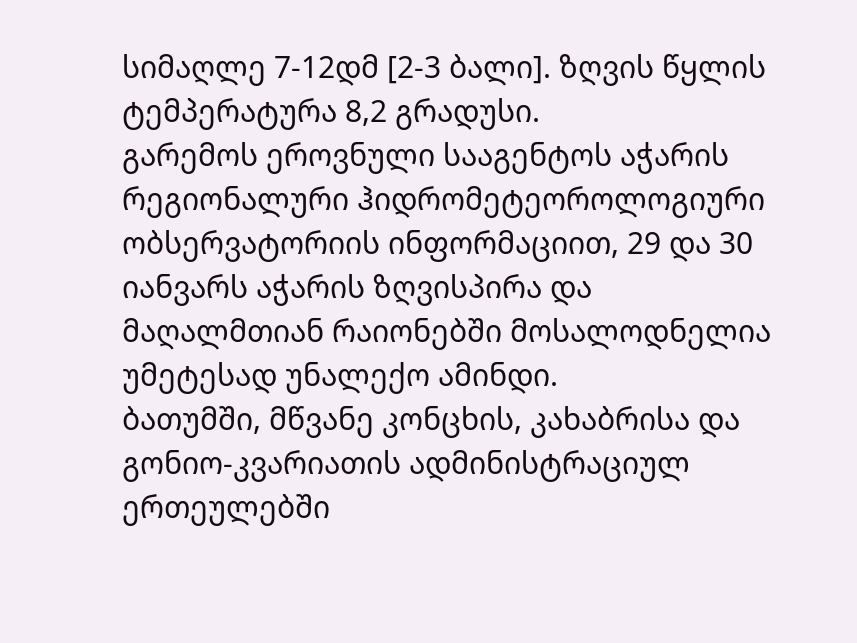სიმაღლე 7-12დმ [2-3 ბალი]. ზღვის წყლის ტემპერატურა 8,2 გრადუსი.
გარემოს ეროვნული სააგენტოს აჭარის რეგიონალური ჰიდრომეტეოროლოგიური ობსერვატორიის ინფორმაციით, 29 და 30 იანვარს აჭარის ზღვისპირა და მაღალმთიან რაიონებში მოსალოდნელია უმეტესად უნალექო ამინდი.
ბათუმში, მწვანე კონცხის, კახაბრისა და გონიო-კვარიათის ადმინისტრაციულ ერთეულებში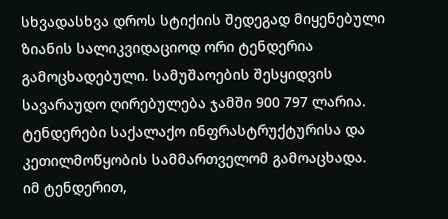სხვადასხვა დროს სტიქიის შედეგად მიყენებული ზიანის სალიკვიდაციოდ ორი ტენდერია გამოცხადებული. სამუშაოების შესყიდვის სავარაუდო ღირებულება ჯამში 900 797 ლარია. ტენდერები საქალაქო ინფრასტრუქტურისა და კეთილმოწყობის სამმართველომ გამოაცხადა.
იმ ტენდერით,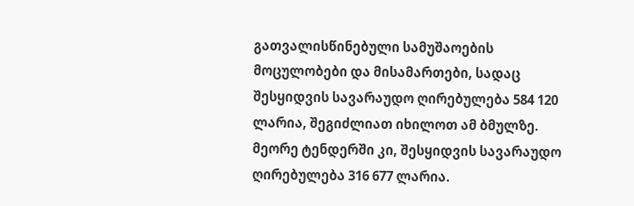გათვალისწინებული სამუშაოების მოცულობები და მისამართები, სადაც შესყიდვის სავარაუდო ღირებულება 584 120 ლარია, შეგიძლიათ იხილოთ ამ ბმულზე.
მეორე ტენდერში კი, შესყიდვის სავარაუდო ღირებულება 316 677 ლარია.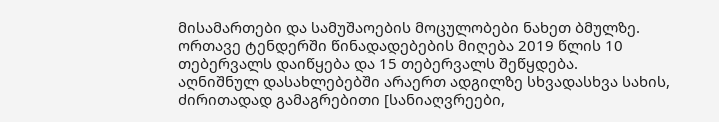მისამართები და სამუშაოების მოცულობები ნახეთ ბმულზე.
ორთავე ტენდერში წინადადებების მიღება 2019 წლის 10 თებერვალს დაიწყება და 15 თებერვალს შეწყდება.
აღნიშნულ დასახლებებში არაერთ ადგილზე სხვადასხვა სახის, ძირითადად გამაგრებითი [სანიაღვრეები,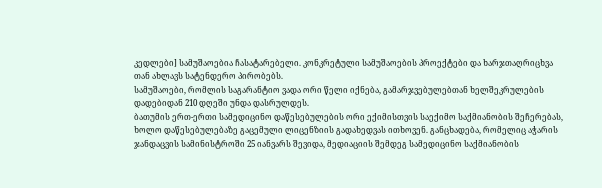კედლები] სამუშაოებია ჩასატარებელი. კონკრეტული სამუშაოების პროექტები და ხარჯთაღრიცხვა თან ახლავს სატენდერო პირობებს.
სამუშაოები, რომლის საგარანტიო ვადა ორი წელი იქნება, გამარჯვებულებთან ხელშეკრულების დადებიდან 210 დღეში უნდა დასრულდეს.
ბათუმის ერთ-ერთი სამედიცინო დაწესებულების ორი ექიმისთვის საექიმო საქმიანობის შეჩერებას, ხოლო დაწესებულებაზე გაცემული ლიცენზიის გადახედვას ითხოვენ. განცხადება, რომელიც აჭარის ჯანდაცვის სამინისტროში 25 იანვარს შევიდა, მედიაციის შემდეგ სამედიცინო საქმიანობის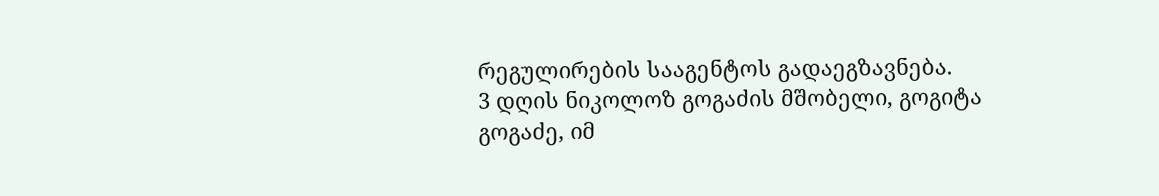რეგულირების სააგენტოს გადაეგზავნება.
3 დღის ნიკოლოზ გოგაძის მშობელი, გოგიტა გოგაძე, იმ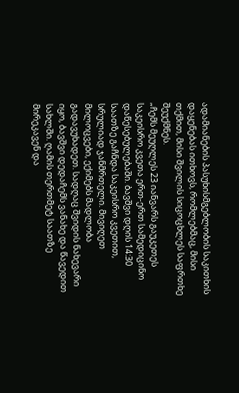ადამიანების პასუხისმგებლობის საკითხის დაყენებას ითხოვს, რომლებმაც, მისი თქმით, მისი შვილის სიცოცხლეს საფრთხე შეუქმნეს.
„ჩემს მეუღლეს 23 იანვარს გაუკეთეს საკეისრო კვეთა ერთ-ერთ სამედიცინო დაწესებულებაში. ბავშვი დღის 14:30 საათზე გაჩნდა საკეისრო კვეთით, სრულიად ჯანმრთელი. მივიღეთ მილოცვები, ექიმებს მადლობა გადავუხადეთ. სადღაც შვიდის ნახევარი იყო, ბავშვი დედაჩემს ვანახე და წავედით სახლში. ღამის თერთმეტ საათზე მირეკავენ და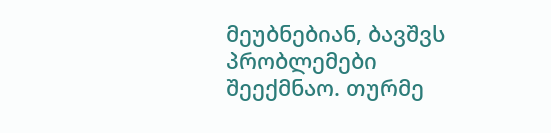მეუბნებიან, ბავშვს პრობლემები შეექმნაო. თურმე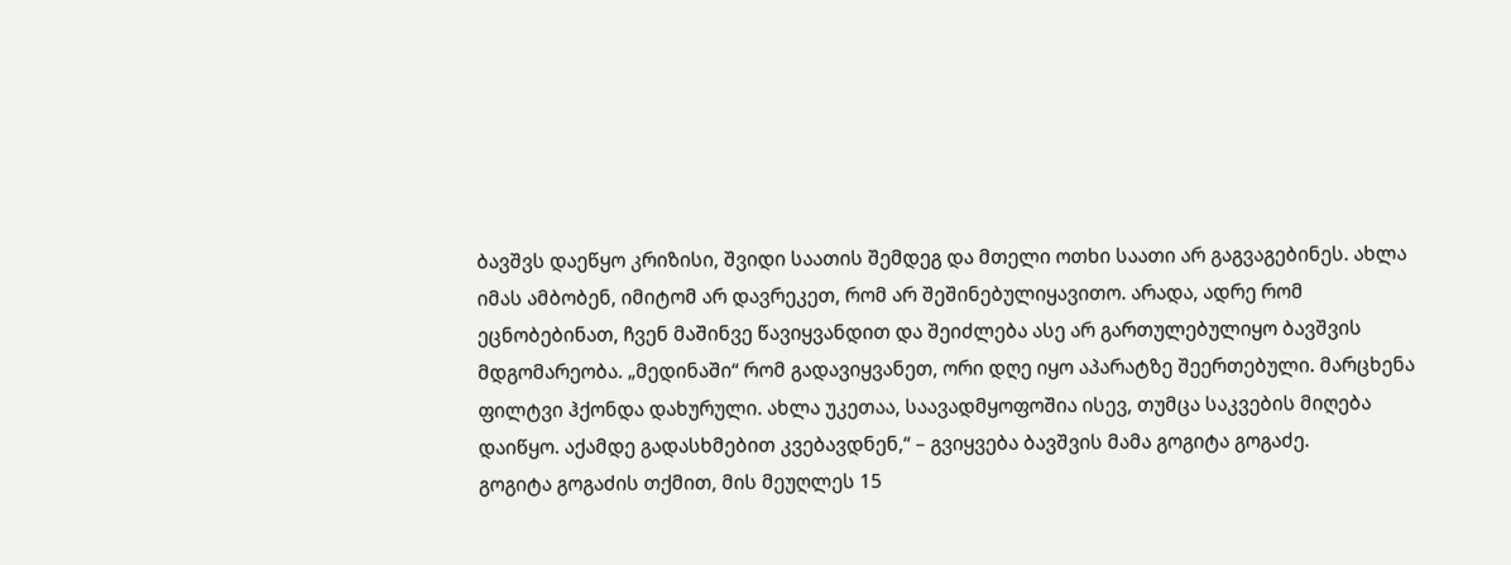ბავშვს დაეწყო კრიზისი, შვიდი საათის შემდეგ და მთელი ოთხი საათი არ გაგვაგებინეს. ახლა იმას ამბობენ, იმიტომ არ დავრეკეთ, რომ არ შეშინებულიყავითო. არადა, ადრე რომ ეცნობებინათ, ჩვენ მაშინვე წავიყვანდით და შეიძლება ასე არ გართულებულიყო ბავშვის მდგომარეობა. „მედინაში“ რომ გადავიყვანეთ, ორი დღე იყო აპარატზე შეერთებული. მარცხენა ფილტვი ჰქონდა დახურული. ახლა უკეთაა, საავადმყოფოშია ისევ, თუმცა საკვების მიღება დაიწყო. აქამდე გადასხმებით კვებავდნენ,“ – გვიყვება ბავშვის მამა გოგიტა გოგაძე.
გოგიტა გოგაძის თქმით, მის მეუღლეს 15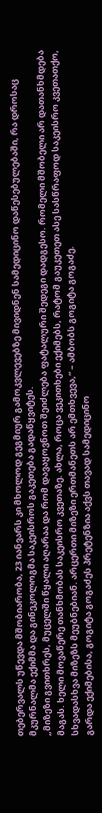თებერვალს უწევდა მშობიარობა, 23 იანვარს კი მხოლოდ გეგმიურ გამოკვლევებზე მივიდნენ სამედიცინო დაწესებულებაში, რა დროსაც მკურნალმა ექიმმა და გინეკოლოგმა საკეისროს გაკეთება გადაწყვიტეს.
„მიზეზი გვითხრეს, მუცელში წყალი აღარაა და რომ დავაყოვნოთ შეიძლება ფატალური შედეგი დადგესო. რომელი მშობელი არ დათანხმდება მაგას. ხელი მოვაწერე თანხმობას საკეისრო კვეთაზე. ახლა, როცა ვეკითხები ექიმებს, რატომ გაუკეთეთ ასე სასწრაფოდ საკეისრო კვეთათქო, სხვადასხვა მიზეზს მეუბნებიან. არცერთი მიზეზი ერთმანეთს არ ემთხვევა,“ – ამბობს გოგიტა გოგაძე.
გარდა ექიმებისა, გოგიტა გოგაძეს პრეტენზია აქვს თავად სამედიცინო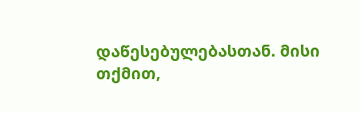დაწესებულებასთან. მისი თქმით,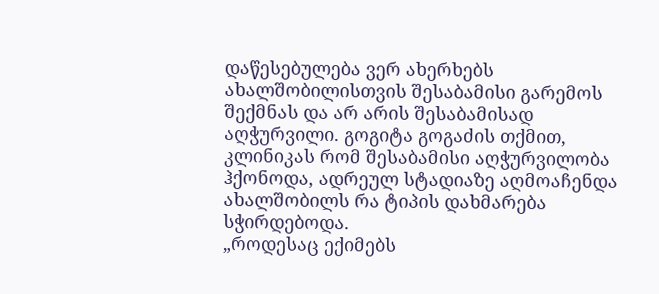დაწესებულება ვერ ახერხებს ახალშობილისთვის შესაბამისი გარემოს შექმნას და არ არის შესაბამისად აღჭურვილი. გოგიტა გოგაძის თქმით, კლინიკას რომ შესაბამისი აღჭურვილობა ჰქონოდა, ადრეულ სტადიაზე აღმოაჩენდა ახალშობილს რა ტიპის დახმარება სჭირდებოდა.
„როდესაც ექიმებს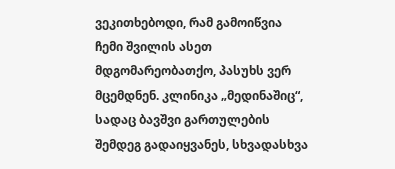ვეკითხებოდი, რამ გამოიწვია ჩემი შვილის ასეთ მდგომარეობათქო, პასუხს ვერ მცემდნენ. კლინიკა „მედინაშიც“, სადაც ბავშვი გართულების შემდეგ გადაიყვანეს, სხვადასხვა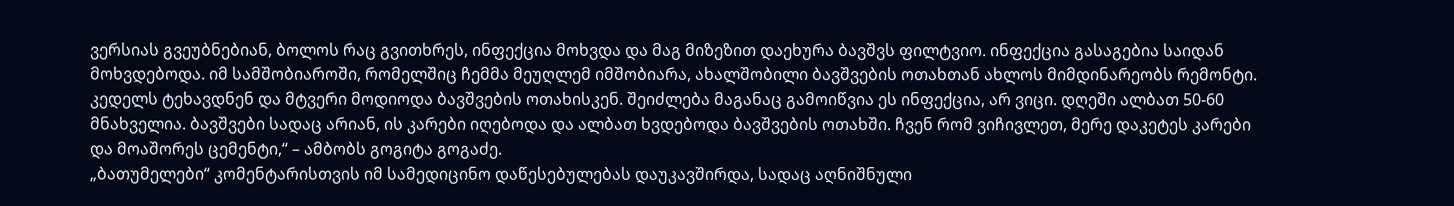ვერსიას გვეუბნებიან, ბოლოს რაც გვითხრეს, ინფექცია მოხვდა და მაგ მიზეზით დაეხურა ბავშვს ფილტვიო. ინფექცია გასაგებია საიდან მოხვდებოდა. იმ სამშობიაროში, რომელშიც ჩემმა მეუღლემ იმშობიარა, ახალშობილი ბავშვების ოთახთან ახლოს მიმდინარეობს რემონტი. კედელს ტეხავდნენ და მტვერი მოდიოდა ბავშვების ოთახისკენ. შეიძლება მაგანაც გამოიწვია ეს ინფექცია, არ ვიცი. დღეში ალბათ 50-60 მნახველია. ბავშვები სადაც არიან, ის კარები იღებოდა და ალბათ ხვდებოდა ბავშვების ოთახში. ჩვენ რომ ვიჩივლეთ, მერე დაკეტეს კარები და მოაშორეს ცემენტი,“ – ამბობს გოგიტა გოგაძე.
„ბათუმელები“ კომენტარისთვის იმ სამედიცინო დაწესებულებას დაუკავშირდა, სადაც აღნიშნული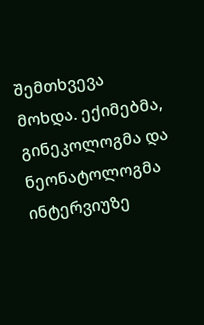შემთხვევა მოხდა. ექიმებმა, გინეკოლოგმა და ნეონატოლოგმა ინტერვიუზე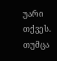უარი თქვეს. თუმცა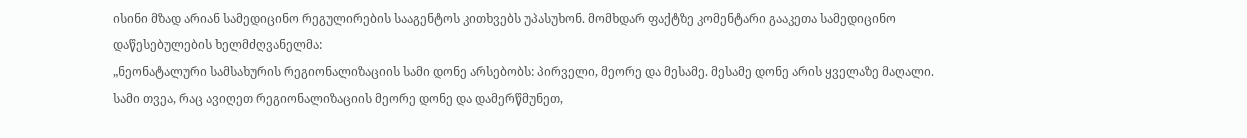ისინი მზად არიან სამედიცინო რეგულირების სააგენტოს კითხვებს უპასუხონ. მომხდარ ფაქტზე კომენტარი გააკეთა სამედიცინო დაწესებულების ხელმძღვანელმა:
„ნეონატალური სამსახურის რეგიონალიზაციის სამი დონე არსებობს: პირველი, მეორე და მესამე. მესამე დონე არის ყველაზე მაღალი. სამი თვეა, რაც ავიღეთ რეგიონალიზაციის მეორე დონე და დამერწმუნეთ,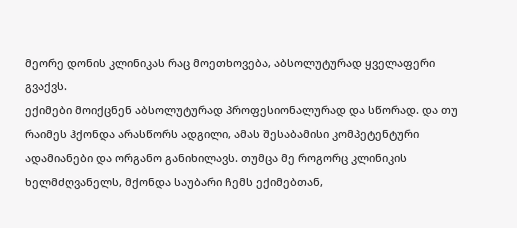მეორე დონის კლინიკას რაც მოეთხოვება, აბსოლუტურად ყველაფერი გვაქვს.
ექიმები მოიქცნენ აბსოლუტურად პროფესიონალურად და სწორად. და თუ რაიმეს ჰქონდა არასწორს ადგილი, ამას შესაბამისი კომპეტენტური ადამიანები და ორგანო განიხილავს. თუმცა მე როგორც კლინიკის ხელმძღვანელს, მქონდა საუბარი ჩემს ექიმებთან,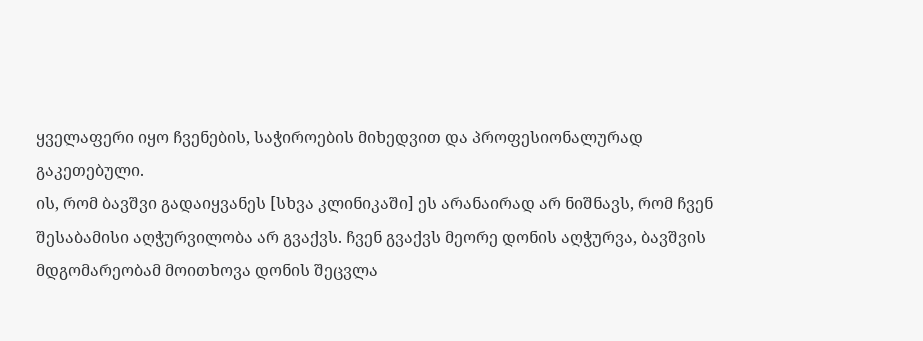ყველაფერი იყო ჩვენების, საჭიროების მიხედვით და პროფესიონალურად გაკეთებული.
ის, რომ ბავშვი გადაიყვანეს [სხვა კლინიკაში] ეს არანაირად არ ნიშნავს, რომ ჩვენ შესაბამისი აღჭურვილობა არ გვაქვს. ჩვენ გვაქვს მეორე დონის აღჭურვა, ბავშვის მდგომარეობამ მოითხოვა დონის შეცვლა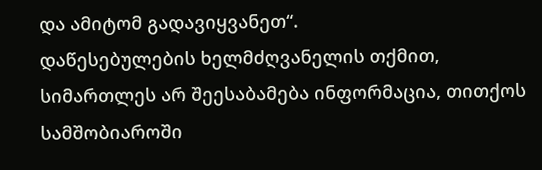და ამიტომ გადავიყვანეთ“.
დაწესებულების ხელმძღვანელის თქმით, სიმართლეს არ შეესაბამება ინფორმაცია, თითქოს სამშობიაროში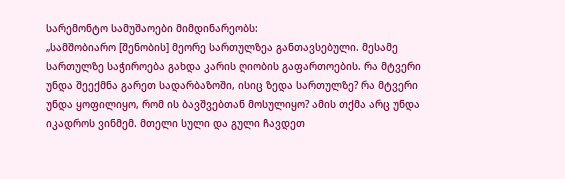სარემონტო სამუშაოები მიმდინარეობს:
„სამშობიარო [შენობის] მეორე სართულზეა განთავსებული. მესამე სართულზე საჭიროება გახდა კარის ღიობის გაფართოების. რა მტვერი უნდა შეექმნა გარეთ სადარბაზოში, ისიც ზედა სართულზე? რა მტვერი უნდა ყოფილიყო, რომ ის ბავშვებთან მოსულიყო? ამის თქმა არც უნდა იკადროს ვინმემ. მთელი სული და გული ჩავდეთ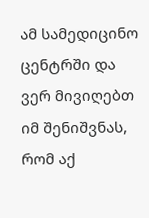ამ სამედიცინო ცენტრში და ვერ მივიღებთ იმ შენიშვნას, რომ აქ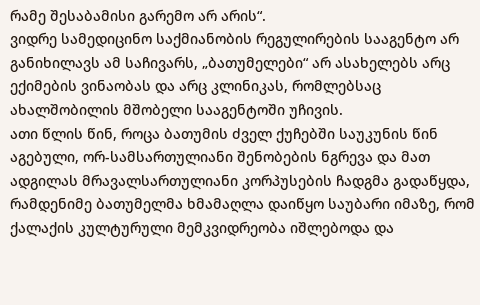რამე შესაბამისი გარემო არ არის“.
ვიდრე სამედიცინო საქმიანობის რეგულირების სააგენტო არ განიხილავს ამ საჩივარს, „ბათუმელები“ არ ასახელებს არც ექიმების ვინაობას და არც კლინიკას, რომლებსაც ახალშობილის მშობელი სააგენტოში უჩივის.
ათი წლის წინ, როცა ბათუმის ძველ ქუჩებში საუკუნის წინ აგებული, ორ-სამსართულიანი შენობების ნგრევა და მათ ადგილას მრავალსართულიანი კორპუსების ჩადგმა გადაწყდა, რამდენიმე ბათუმელმა ხმამაღლა დაიწყო საუბარი იმაზე, რომ ქალაქის კულტურული მემკვიდრეობა იშლებოდა და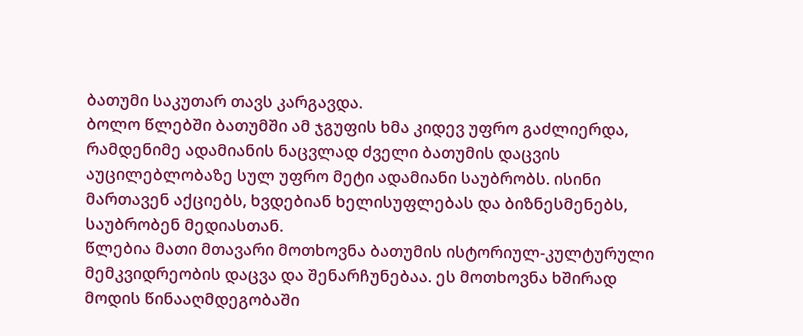ბათუმი საკუთარ თავს კარგავდა.
ბოლო წლებში ბათუმში ამ ჯგუფის ხმა კიდევ უფრო გაძლიერდა, რამდენიმე ადამიანის ნაცვლად ძველი ბათუმის დაცვის აუცილებლობაზე სულ უფრო მეტი ადამიანი საუბრობს. ისინი მართავენ აქციებს, ხვდებიან ხელისუფლებას და ბიზნესმენებს, საუბრობენ მედიასთან.
წლებია მათი მთავარი მოთხოვნა ბათუმის ისტორიულ-კულტურული მემკვიდრეობის დაცვა და შენარჩუნებაა. ეს მოთხოვნა ხშირად მოდის წინააღმდეგობაში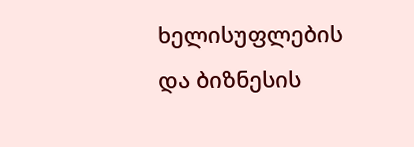ხელისუფლების და ბიზნესის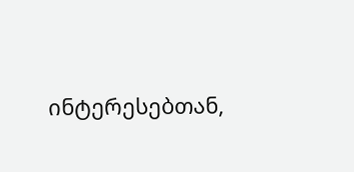ინტერესებთან,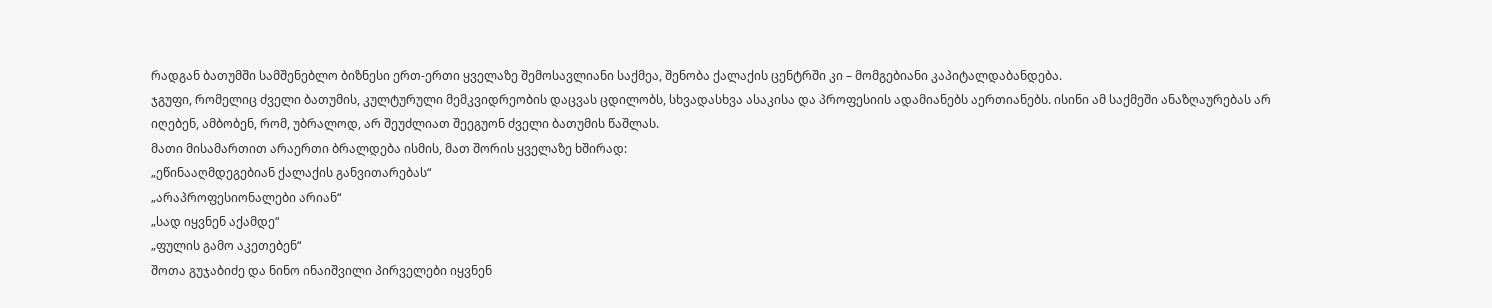რადგან ბათუმში სამშენებლო ბიზნესი ერთ-ერთი ყველაზე შემოსავლიანი საქმეა, შენობა ქალაქის ცენტრში კი – მომგებიანი კაპიტალდაბანდება.
ჯგუფი, რომელიც ძველი ბათუმის, კულტურული მემკვიდრეობის დაცვას ცდილობს, სხვადასხვა ასაკისა და პროფესიის ადამიანებს აერთიანებს. ისინი ამ საქმეში ანაზღაურებას არ იღებენ, ამბობენ, რომ, უბრალოდ, არ შეუძლიათ შეეგუონ ძველი ბათუმის წაშლას.
მათი მისამართით არაერთი ბრალდება ისმის, მათ შორის ყველაზე ხშირად:
„ეწინააღმდეგებიან ქალაქის განვითარებას“
„არაპროფესიონალები არიან“
„სად იყვნენ აქამდე“
„ფულის გამო აკეთებენ“
შოთა გუჯაბიძე და ნინო ინაიშვილი პირველები იყვნენ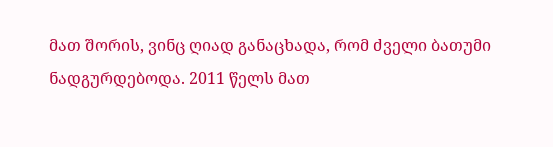მათ შორის, ვინც ღიად განაცხადა, რომ ძველი ბათუმი ნადგურდებოდა. 2011 წელს მათ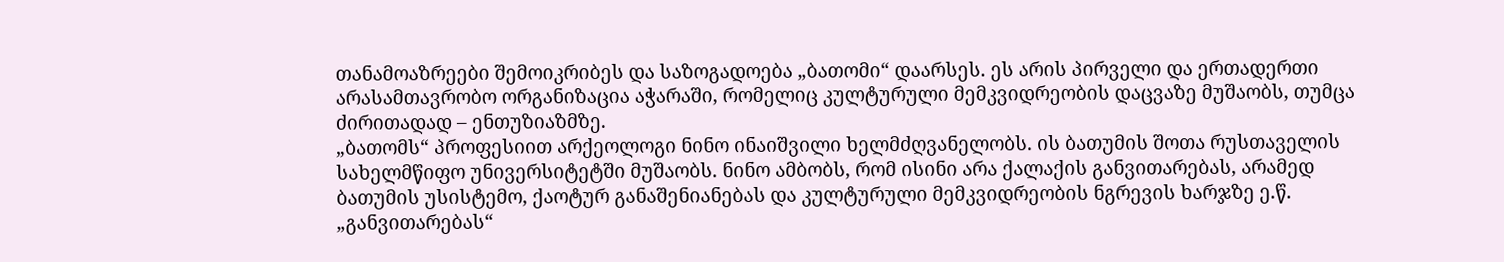თანამოაზრეები შემოიკრიბეს და საზოგადოება „ბათომი“ დაარსეს. ეს არის პირველი და ერთადერთი არასამთავრობო ორგანიზაცია აჭარაში, რომელიც კულტურული მემკვიდრეობის დაცვაზე მუშაობს, თუმცა ძირითადად – ენთუზიაზმზე.
„ბათომს“ პროფესიით არქეოლოგი ნინო ინაიშვილი ხელმძღვანელობს. ის ბათუმის შოთა რუსთაველის სახელმწიფო უნივერსიტეტში მუშაობს. ნინო ამბობს, რომ ისინი არა ქალაქის განვითარებას, არამედ ბათუმის უსისტემო, ქაოტურ განაშენიანებას და კულტურული მემკვიდრეობის ნგრევის ხარჯზე ე.წ. „განვითარებას“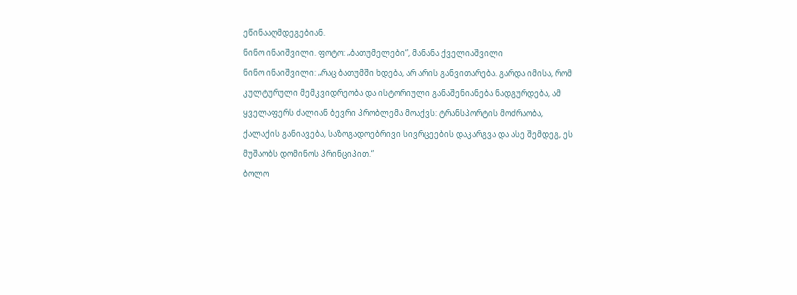ეწინააღმდეგებიან.
ნინო ინაიშვილი. ფოტო: „ბათუმელები“, მანანა ქველიაშვილი
ნინო ინაიშვილი: „რაც ბათუმში ხდება, არ არის განვითარება. გარდა იმისა, რომ კულტურული მემკვიდრეობა და ისტორიული განაშენიანება ნადგურდება, ამ ყველაფერს ძალიან ბევრი პრობლემა მოაქვს: ტრანსპორტის მოძრაობა, ქალაქის განიავება, საზოგადოებრივი სივრცეების დაკარგვა და ასე შემდეგ, ეს მუშაობს დომინოს პრინციპით.“
ბოლო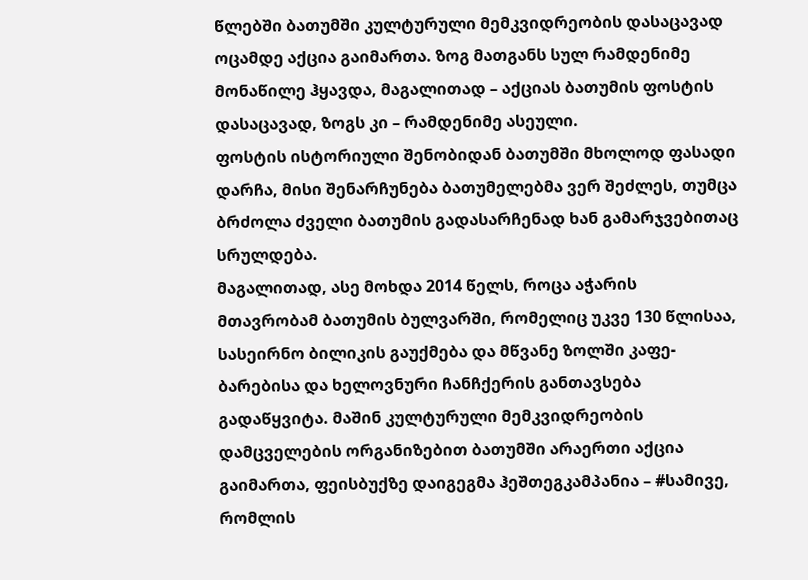წლებში ბათუმში კულტურული მემკვიდრეობის დასაცავად ოცამდე აქცია გაიმართა. ზოგ მათგანს სულ რამდენიმე მონაწილე ჰყავდა, მაგალითად – აქციას ბათუმის ფოსტის დასაცავად, ზოგს კი – რამდენიმე ასეული.
ფოსტის ისტორიული შენობიდან ბათუმში მხოლოდ ფასადი დარჩა, მისი შენარჩუნება ბათუმელებმა ვერ შეძლეს, თუმცა ბრძოლა ძველი ბათუმის გადასარჩენად ხან გამარჯვებითაც სრულდება.
მაგალითად, ასე მოხდა 2014 წელს, როცა აჭარის მთავრობამ ბათუმის ბულვარში, რომელიც უკვე 130 წლისაა, სასეირნო ბილიკის გაუქმება და მწვანე ზოლში კაფე-ბარებისა და ხელოვნური ჩანჩქერის განთავსება გადაწყვიტა. მაშინ კულტურული მემკვიდრეობის დამცველების ორგანიზებით ბათუმში არაერთი აქცია გაიმართა, ფეისბუქზე დაიგეგმა ჰეშთეგკამპანია – #სამივე, რომლის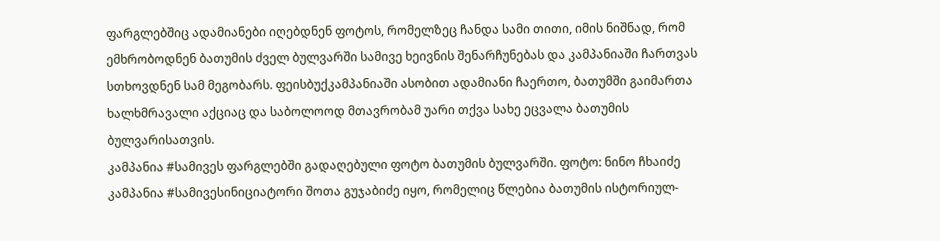ფარგლებშიც ადამიანები იღებდნენ ფოტოს, რომელზეც ჩანდა სამი თითი, იმის ნიშნად, რომ ემხრობოდნენ ბათუმის ძველ ბულვარში სამივე ხეივნის შენარჩუნებას და კამპანიაში ჩართვას სთხოვდნენ სამ მეგობარს. ფეისბუქკამპანიაში ასობით ადამიანი ჩაერთო, ბათუმში გაიმართა ხალხმრავალი აქციაც და საბოლოოდ მთავრობამ უარი თქვა სახე ეცვალა ბათუმის ბულვარისათვის.
კამპანია #სამივეს ფარგლებში გადაღებული ფოტო ბათუმის ბულვარში. ფოტო: ნინო ჩხაიძე
კამპანია #სამივესინიციატორი შოთა გუჯაბიძე იყო, რომელიც წლებია ბათუმის ისტორიულ-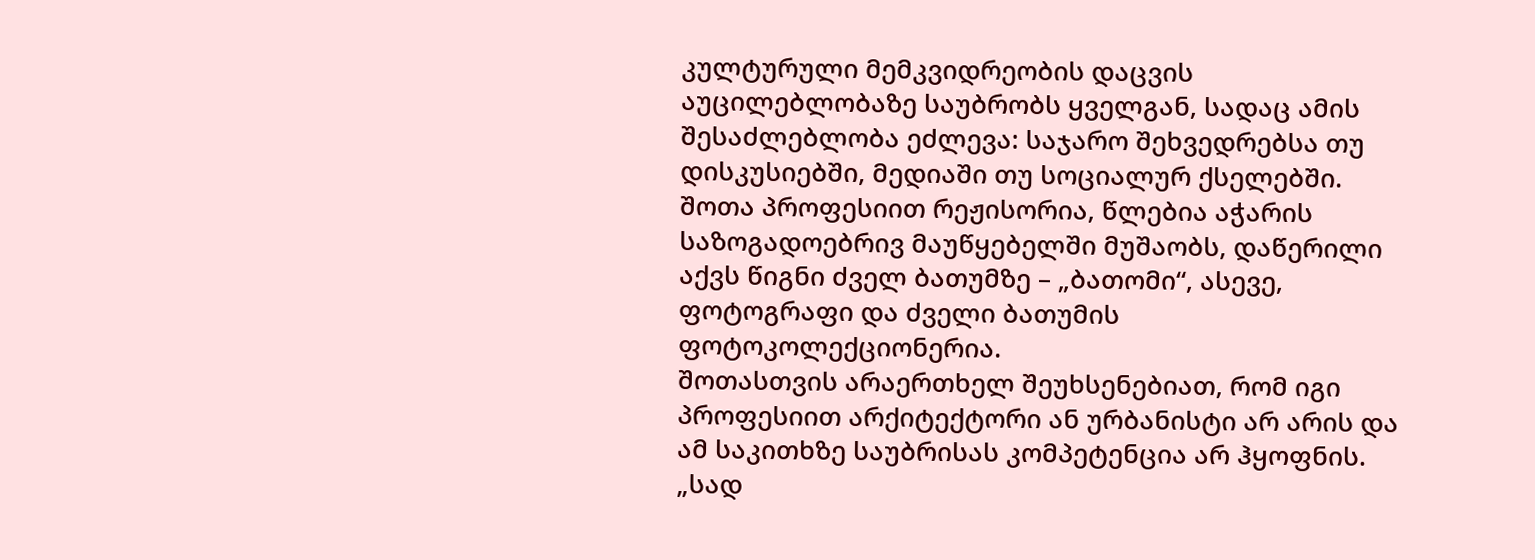კულტურული მემკვიდრეობის დაცვის აუცილებლობაზე საუბრობს ყველგან, სადაც ამის შესაძლებლობა ეძლევა: საჯარო შეხვედრებსა თუ დისკუსიებში, მედიაში თუ სოციალურ ქსელებში. შოთა პროფესიით რეჟისორია, წლებია აჭარის საზოგადოებრივ მაუწყებელში მუშაობს, დაწერილი აქვს წიგნი ძველ ბათუმზე – „ბათომი“, ასევე, ფოტოგრაფი და ძველი ბათუმის ფოტოკოლექციონერია.
შოთასთვის არაერთხელ შეუხსენებიათ, რომ იგი პროფესიით არქიტექტორი ან ურბანისტი არ არის და ამ საკითხზე საუბრისას კომპეტენცია არ ჰყოფნის. „სად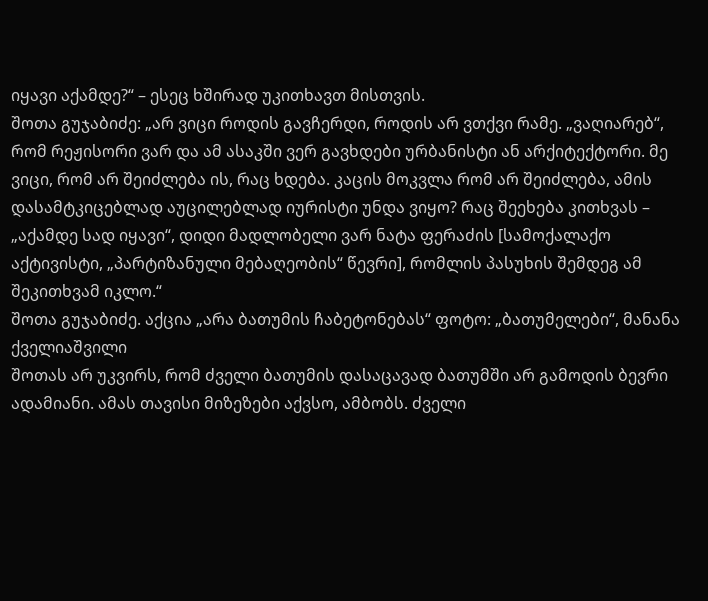იყავი აქამდე?“ – ესეც ხშირად უკითხავთ მისთვის.
შოთა გუჯაბიძე: „არ ვიცი როდის გავჩერდი, როდის არ ვთქვი რამე. „ვაღიარებ“, რომ რეჟისორი ვარ და ამ ასაკში ვერ გავხდები ურბანისტი ან არქიტექტორი. მე ვიცი, რომ არ შეიძლება ის, რაც ხდება. კაცის მოკვლა რომ არ შეიძლება, ამის დასამტკიცებლად აუცილებლად იურისტი უნდა ვიყო? რაც შეეხება კითხვას – „აქამდე სად იყავი“, დიდი მადლობელი ვარ ნატა ფერაძის [სამოქალაქო აქტივისტი, „პარტიზანული მებაღეობის“ წევრი], რომლის პასუხის შემდეგ ამ შეკითხვამ იკლო.“
შოთა გუჯაბიძე. აქცია „არა ბათუმის ჩაბეტონებას“ ფოტო: „ბათუმელები“, მანანა ქველიაშვილი
შოთას არ უკვირს, რომ ძველი ბათუმის დასაცავად ბათუმში არ გამოდის ბევრი ადამიანი. ამას თავისი მიზეზები აქვსო, ამბობს. ძველი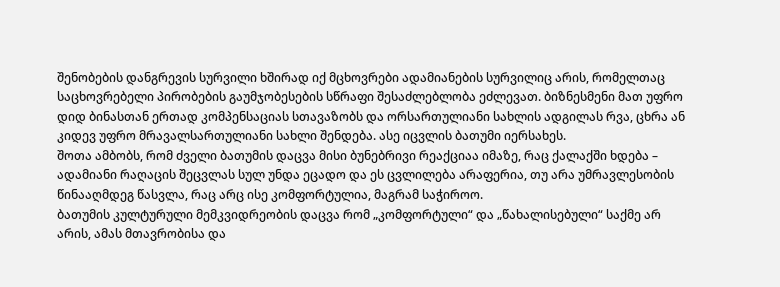შენობების დანგრევის სურვილი ხშირად იქ მცხოვრები ადამიანების სურვილიც არის, რომელთაც საცხოვრებელი პირობების გაუმჯობესების სწრაფი შესაძლებლობა ეძლევათ. ბიზნესმენი მათ უფრო დიდ ბინასთან ერთად კომპენსაციას სთავაზობს და ორსართულიანი სახლის ადგილას რვა, ცხრა ან კიდევ უფრო მრავალსართულიანი სახლი შენდება. ასე იცვლის ბათუმი იერსახეს.
შოთა ამბობს, რომ ძველი ბათუმის დაცვა მისი ბუნებრივი რეაქციაა იმაზე, რაც ქალაქში ხდება – ადამიანი რაღაცის შეცვლას სულ უნდა ეცადო და ეს ცვლილება არაფერია, თუ არა უმრავლესობის წინააღმდეგ წასვლა, რაც არც ისე კომფორტულია, მაგრამ საჭიროო.
ბათუმის კულტურული მემკვიდრეობის დაცვა რომ „კომფორტული“ და „წახალისებული“ საქმე არ არის, ამას მთავრობისა და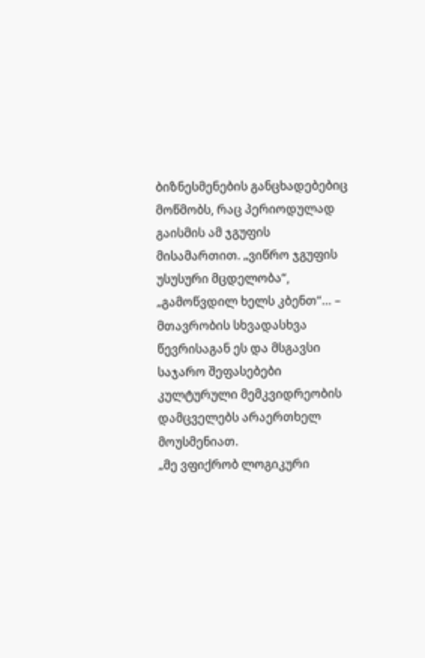ბიზნესმენების განცხადებებიც მოწმობს, რაც პერიოდულად გაისმის ამ ჯგუფის მისამართით. „ვიწრო ჯგუფის უსუსური მცდელობა“, „გამოწვდილ ხელს კბენთ“… – მთავრობის სხვადასხვა წევრისაგან ეს და მსგავსი საჯარო შეფასებები კულტურული მემკვიდრეობის დამცველებს არაერთხელ მოუსმენიათ.
„მე ვფიქრობ ლოგიკური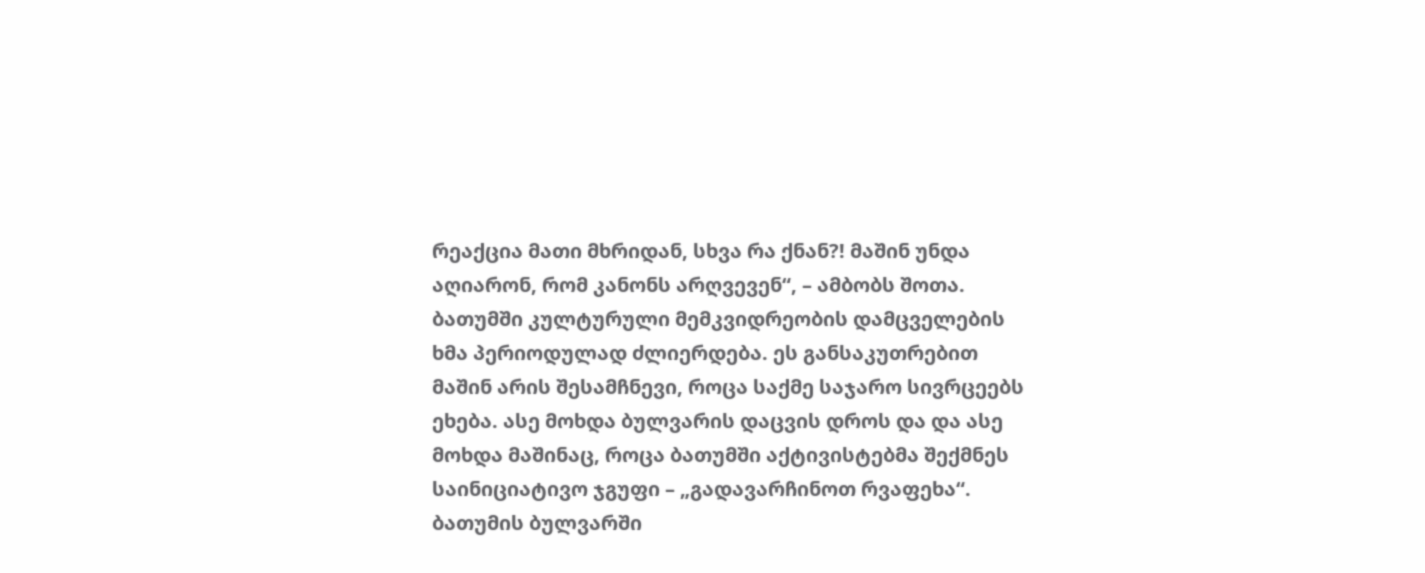რეაქცია მათი მხრიდან, სხვა რა ქნან?! მაშინ უნდა აღიარონ, რომ კანონს არღვევენ“, – ამბობს შოთა.
ბათუმში კულტურული მემკვიდრეობის დამცველების ხმა პერიოდულად ძლიერდება. ეს განსაკუთრებით მაშინ არის შესამჩნევი, როცა საქმე საჯარო სივრცეებს ეხება. ასე მოხდა ბულვარის დაცვის დროს და და ასე მოხდა მაშინაც, როცა ბათუმში აქტივისტებმა შექმნეს საინიციატივო ჯგუფი – „გადავარჩინოთ რვაფეხა“. ბათუმის ბულვარში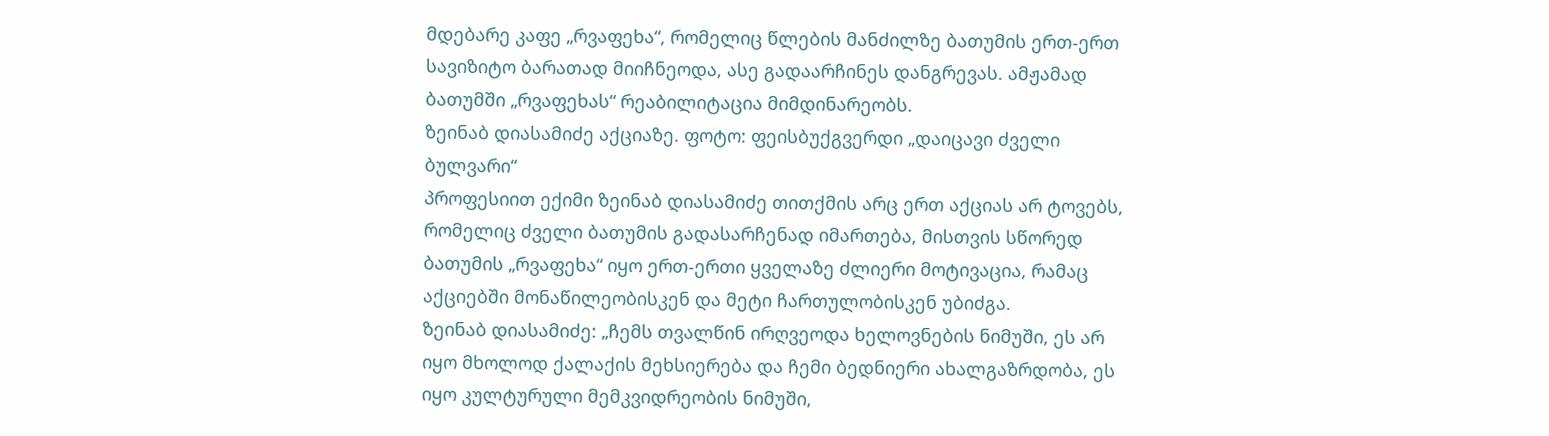მდებარე კაფე „რვაფეხა“, რომელიც წლების მანძილზე ბათუმის ერთ-ერთ სავიზიტო ბარათად მიიჩნეოდა, ასე გადაარჩინეს დანგრევას. ამჟამად ბათუმში „რვაფეხას“ რეაბილიტაცია მიმდინარეობს.
ზეინაბ დიასამიძე აქციაზე. ფოტო: ფეისბუქგვერდი „დაიცავი ძველი ბულვარი“
პროფესიით ექიმი ზეინაბ დიასამიძე თითქმის არც ერთ აქციას არ ტოვებს, რომელიც ძველი ბათუმის გადასარჩენად იმართება, მისთვის სწორედ ბათუმის „რვაფეხა“ იყო ერთ-ერთი ყველაზე ძლიერი მოტივაცია, რამაც აქციებში მონაწილეობისკენ და მეტი ჩართულობისკენ უბიძგა.
ზეინაბ დიასამიძე: „ჩემს თვალწინ ირღვეოდა ხელოვნების ნიმუში, ეს არ იყო მხოლოდ ქალაქის მეხსიერება და ჩემი ბედნიერი ახალგაზრდობა, ეს იყო კულტურული მემკვიდრეობის ნიმუში,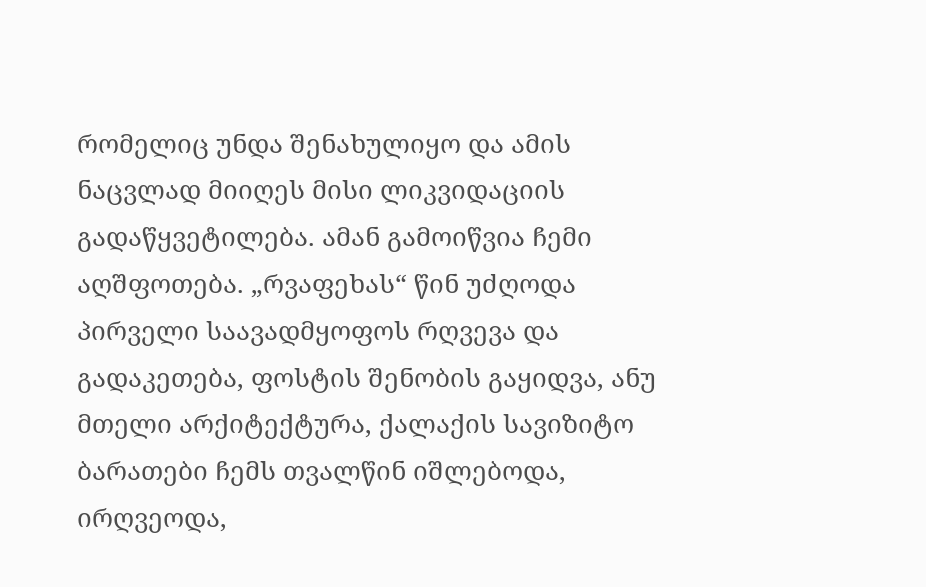რომელიც უნდა შენახულიყო და ამის ნაცვლად მიიღეს მისი ლიკვიდაციის გადაწყვეტილება. ამან გამოიწვია ჩემი აღშფოთება. „რვაფეხას“ წინ უძღოდა პირველი საავადმყოფოს რღვევა და გადაკეთება, ფოსტის შენობის გაყიდვა, ანუ მთელი არქიტექტურა, ქალაქის სავიზიტო ბარათები ჩემს თვალწინ იშლებოდა, ირღვეოდა,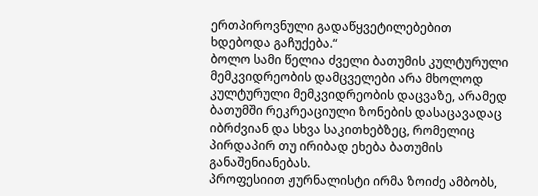ერთპიროვნული გადაწყვეტილებებით ხდებოდა გაჩუქება.“
ბოლო სამი წელია ძველი ბათუმის კულტურული მემკვიდრეობის დამცველები არა მხოლოდ კულტურული მემკვიდრეობის დაცვაზე, არამედ ბათუმში რეკრეაციული ზონების დასაცავადაც იბრძვიან და სხვა საკითხებზეც, რომელიც პირდაპირ თუ ირიბად ეხება ბათუმის განაშენიანებას.
პროფესიით ჟურნალისტი ირმა ზოიძე ამბობს,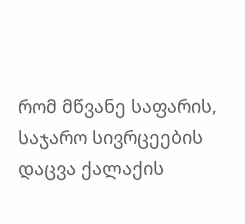რომ მწვანე საფარის, საჯარო სივრცეების დაცვა ქალაქის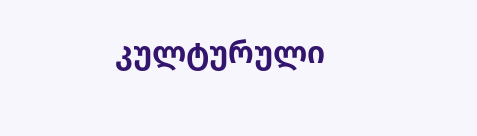კულტურული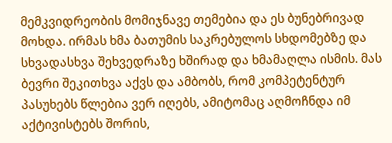მემკვიდრეობის მომიჯნავე თემებია და ეს ბუნებრივად მოხდა. ირმას ხმა ბათუმის საკრებულოს სხდომებზე და სხვადასხვა შეხვედრაზე ხშირად და ხმამაღლა ისმის. მას ბევრი შეკითხვა აქვს და ამბობს, რომ კომპეტენტურ პასუხებს წლებია ვერ იღებს, ამიტომაც აღმოჩნდა იმ აქტივისტებს შორის,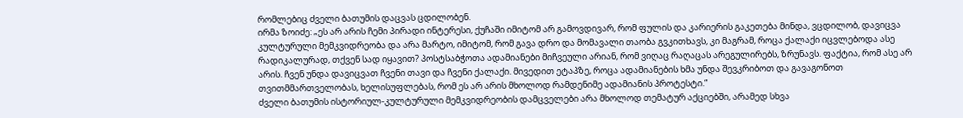რომლებიც ძველი ბათუმის დაცვას ცდილობენ.
ირმა ზოიძე: „ეს არ არის ჩემი პირადი ინტერესი, ქუჩაში იმიტომ არ გამოვდივარ, რომ ფულის და კარიერის გაკეთება მინდა, ვცდილობ, დავიცვა კულტურული მემკვიდრეობა და არა მარტო, იმიტომ, რომ გავა დრო და მომავალი თაობა გვკითხავს, კი მაგრამ, როცა ქალაქი იცვლებოდა ასე რადიკალურად, თქვენ სად იყავით? პოსტსაბჭოთა ადამიანები მიჩვეული არიან, რომ ვიღაც რაღაცას არეგულირებს, ზრუნავს. ფაქტია, რომ ასე არ არის. ჩვენ უნდა დავიცვათ ჩვენი თავი და ჩვენი ქალაქი. მივედით ეტაპზე, როცა ადამიანების ხმა უნდა შევკრიბოთ და გავაგონოთ თვითმმართველობას, ხელისუფლებას, რომ ეს არ არის მხოლოდ რამდენიმე ადამიანის პროტესტი.“
ძველი ბათუმის ისტორიულ-კულტურული მემკვიდრეობის დამცველები არა მხოლოდ თემატურ აქციებში, არამედ სხვა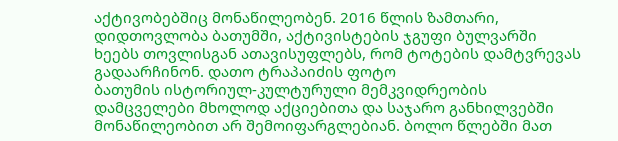აქტივობებშიც მონაწილეობენ. 2016 წლის ზამთარი, დიდთოვლობა ბათუმში, აქტივისტების ჯგუფი ბულვარში ხეებს თოვლისგან ათავისუფლებს, რომ ტოტების დამტვრევას გადაარჩინონ. დათო ტრაპაიძის ფოტო
ბათუმის ისტორიულ-კულტურული მემკვიდრეობის დამცველები მხოლოდ აქციებითა და საჯარო განხილვებში მონაწილეობით არ შემოიფარგლებიან. ბოლო წლებში მათ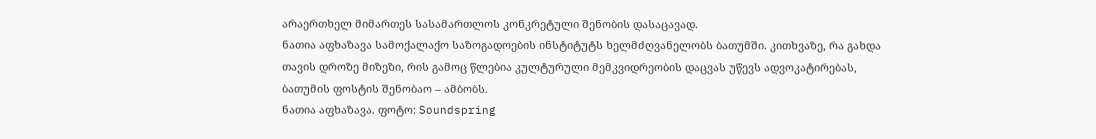არაერთხელ მიმართეს სასამართლოს კონკრეტული შენობის დასაცავად.
ნათია აფხაზავა სამოქალაქო საზოგადოების ინსტიტუტს ხელმძღვანელობს ბათუმში. კითხვაზე, რა გახდა თავის დროზე მიზეზი, რის გამოც წლებია კულტურული მემკვიდრეობის დაცვას უწევს ადვოკატირებას, ბათუმის ფოსტის შენობაო – ამბობს.
ნათია აფხაზავა. ფოტო: Soundspring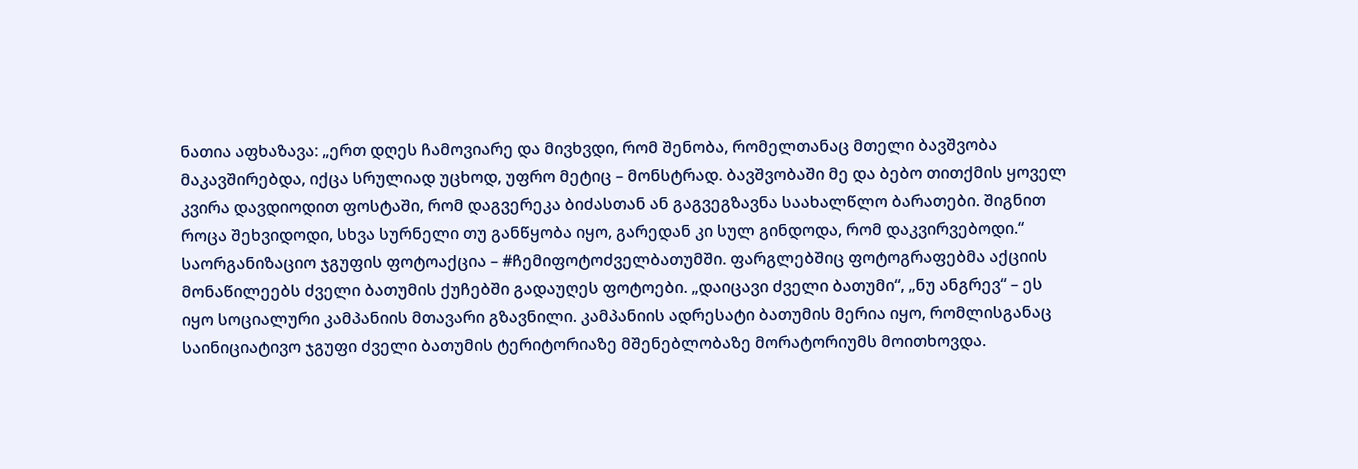ნათია აფხაზავა: „ერთ დღეს ჩამოვიარე და მივხვდი, რომ შენობა, რომელთანაც მთელი ბავშვობა მაკავშირებდა, იქცა სრულიად უცხოდ, უფრო მეტიც – მონსტრად. ბავშვობაში მე და ბებო თითქმის ყოველ კვირა დავდიოდით ფოსტაში, რომ დაგვერეკა ბიძასთან ან გაგვეგზავნა საახალწლო ბარათები. შიგნით როცა შეხვიდოდი, სხვა სურნელი თუ განწყობა იყო, გარედან კი სულ გინდოდა, რომ დაკვირვებოდი.“
საორგანიზაციო ჯგუფის ფოტოაქცია – #ჩემიფოტოძველბათუმში. ფარგლებშიც ფოტოგრაფებმა აქციის მონაწილეებს ძველი ბათუმის ქუჩებში გადაუღეს ფოტოები. „დაიცავი ძველი ბათუმი“, „ნუ ანგრევ“ – ეს იყო სოციალური კამპანიის მთავარი გზავნილი. კამპანიის ადრესატი ბათუმის მერია იყო, რომლისგანაც საინიციატივო ჯგუფი ძველი ბათუმის ტერიტორიაზე მშენებლობაზე მორატორიუმს მოითხოვდა.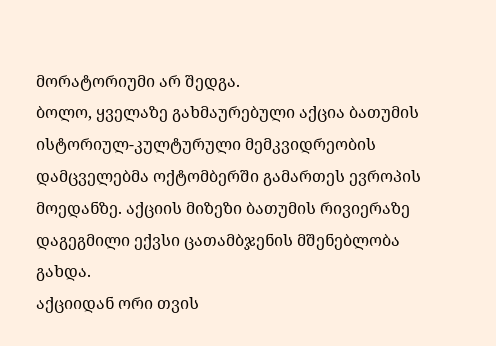მორატორიუმი არ შედგა.
ბოლო, ყველაზე გახმაურებული აქცია ბათუმის ისტორიულ-კულტურული მემკვიდრეობის დამცველებმა ოქტომბერში გამართეს ევროპის მოედანზე. აქციის მიზეზი ბათუმის რივიერაზე დაგეგმილი ექვსი ცათამბჯენის მშენებლობა გახდა.
აქციიდან ორი თვის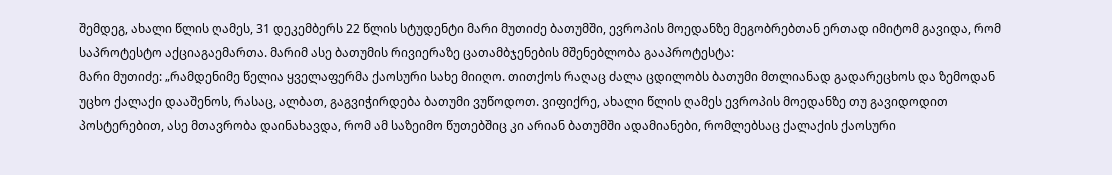შემდეგ, ახალი წლის ღამეს, 31 დეკემბერს 22 წლის სტუდენტი მარი მუთიძე ბათუმში, ევროპის მოედანზე მეგობრებთან ერთად იმიტომ გავიდა, რომ საპროტესტო აქციაგაემართა. მარიმ ასე ბათუმის რივიერაზე ცათამბჯენების მშენებლობა გააპროტესტა:
მარი მუთიძე: „რამდენიმე წელია ყველაფერმა ქაოსური სახე მიიღო. თითქოს რაღაც ძალა ცდილობს ბათუმი მთლიანად გადარეცხოს და ზემოდან უცხო ქალაქი დააშენოს, რასაც, ალბათ, გაგვიჭირდება ბათუმი ვუწოდოთ. ვიფიქრე, ახალი წლის ღამეს ევროპის მოედანზე თუ გავიდოდით პოსტერებით, ასე მთავრობა დაინახავდა, რომ ამ საზეიმო წუთებშიც კი არიან ბათუმში ადამიანები, რომლებსაც ქალაქის ქაოსური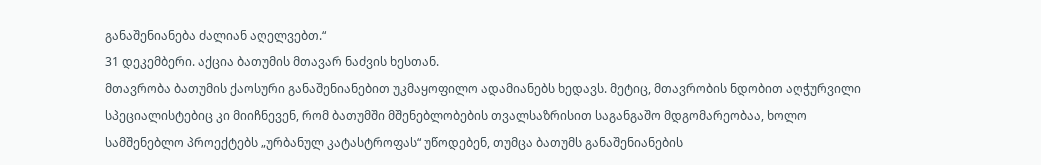განაშენიანება ძალიან აღელვებთ.“
31 დეკემბერი. აქცია ბათუმის მთავარ ნაძვის ხესთან.
მთავრობა ბათუმის ქაოსური განაშენიანებით უკმაყოფილო ადამიანებს ხედავს. მეტიც, მთავრობის ნდობით აღჭურვილი სპეციალისტებიც კი მიიჩნევენ, რომ ბათუმში მშენებლობების თვალსაზრისით საგანგაშო მდგომარეობაა, ხოლო სამშენებლო პროექტებს „ურბანულ კატასტროფას“ უწოდებენ, თუმცა ბათუმს განაშენიანების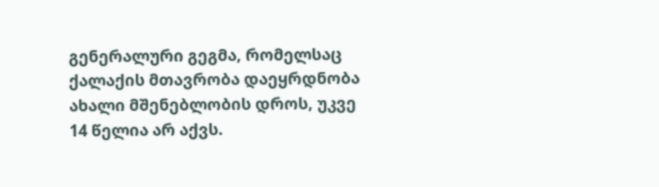გენერალური გეგმა, რომელსაც ქალაქის მთავრობა დაეყრდნობა ახალი მშენებლობის დროს, უკვე 14 წელია არ აქვს.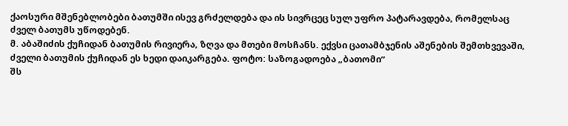ქაოსური მშენებლობები ბათუმში ისევ გრძელდება და ის სივრცეც სულ უფრო პატარავდება, რომელსაც ძველ ბათუმს უწოდებენ.
მ. აბაშიძის ქუჩიდან ბათუმის რივიერა, ზღვა და მთები მოსჩანს. ექვსი ცათამბჯენის აშენების შემთხვევაში, ძველი ბათუმის ქუჩიდან ეს ხედი დაიკარგება. ფოტო: საზოგადოება „ბათომი”
შს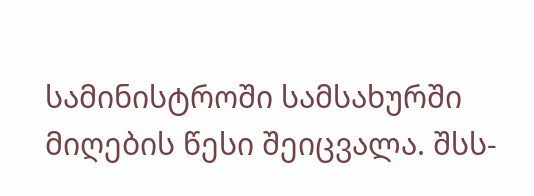სამინისტროში სამსახურში მიღების წესი შეიცვალა. შსს-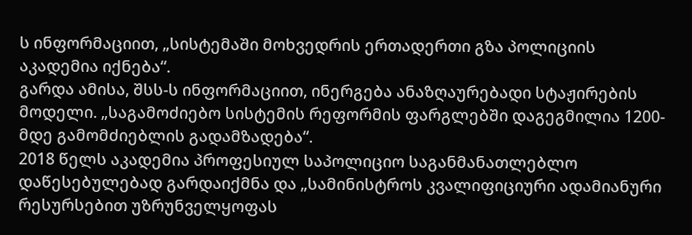ს ინფორმაციით, „სისტემაში მოხვედრის ერთადერთი გზა პოლიციის აკადემია იქნება“.
გარდა ამისა, შსს-ს ინფორმაციით, ინერგება ანაზღაურებადი სტაჟირების მოდელი. „საგამოძიებო სისტემის რეფორმის ფარგლებში დაგეგმილია 1200-მდე გამომძიებლის გადამზადება“.
2018 წელს აკადემია პროფესიულ საპოლიციო საგანმანათლებლო დაწესებულებად გარდაიქმნა და „სამინისტროს კვალიფიციური ადამიანური რესურსებით უზრუნველყოფას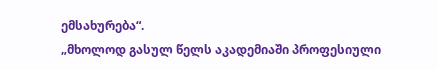ემსახურება“.
„მხოლოდ გასულ წელს აკადემიაში პროფესიული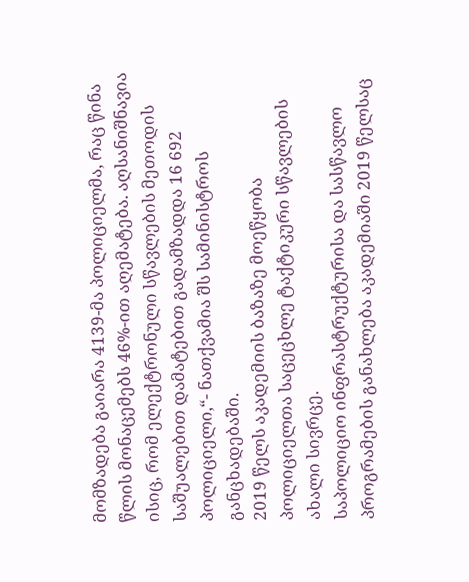მომზადება გაიარა 4139-მა პოლიციელმა, რაც წინა წლის მონაცემებს 46%-ით აღემატება. აღსანიშნავია ისიც, რომ ელექტრონული სწავლების მეთოდის საშუალებით დამატებით გადამზადდა 16 692 პოლიციელი,“- ნათქვამია შს სამინისტროს განცხადებაში.
2019 წელს აკადემიის ბაზაზე მოეწყობა პოლიციელთა საცეცხლე ტაქტიკური სწავლების ახალი სივრცე.
საპოლიციო ინფრასტრუქტურისა და სასწავლო პროგრამების განახლება აკადემიაში 2019 წელსაც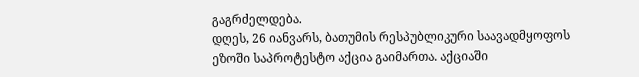გაგრძელდება.
დღეს, 26 იანვარს, ბათუმის რესპუბლიკური საავადმყოფოს ეზოში საპროტესტო აქცია გაიმართა. აქციაში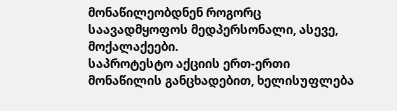მონაწილეობდნენ როგორც საავადმყოფოს მედპერსონალი, ასევე, მოქალაქეები.
საპროტესტო აქციის ერთ-ერთი მონაწილის განცხადებით, ხელისუფლება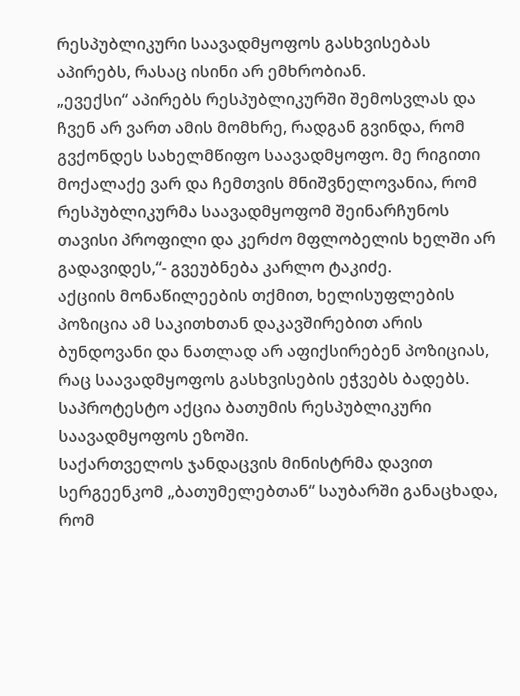რესპუბლიკური საავადმყოფოს გასხვისებას აპირებს, რასაც ისინი არ ემხრობიან.
„ევექსი“ აპირებს რესპუბლიკურში შემოსვლას და ჩვენ არ ვართ ამის მომხრე, რადგან გვინდა, რომ გვქონდეს სახელმწიფო საავადმყოფო. მე რიგითი მოქალაქე ვარ და ჩემთვის მნიშვნელოვანია, რომ რესპუბლიკურმა საავადმყოფომ შეინარჩუნოს თავისი პროფილი და კერძო მფლობელის ხელში არ გადავიდეს,“- გვეუბნება კარლო ტაკიძე.
აქციის მონაწილეების თქმით, ხელისუფლების პოზიცია ამ საკითხთან დაკავშირებით არის ბუნდოვანი და ნათლად არ აფიქსირებენ პოზიციას, რაც საავადმყოფოს გასხვისების ეჭვებს ბადებს.
საპროტესტო აქცია ბათუმის რესპუბლიკური საავადმყოფოს ეზოში.
საქართველოს ჯანდაცვის მინისტრმა დავით სერგეენკომ „ბათუმელებთან“ საუბარში განაცხადა, რომ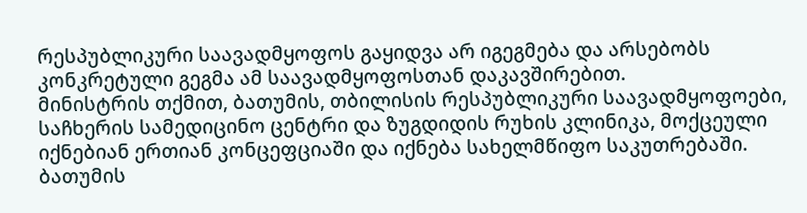რესპუბლიკური საავადმყოფოს გაყიდვა არ იგეგმება და არსებობს კონკრეტული გეგმა ამ საავადმყოფოსთან დაკავშირებით.
მინისტრის თქმით, ბათუმის, თბილისის რესპუბლიკური საავადმყოფოები, საჩხერის სამედიცინო ცენტრი და ზუგდიდის რუხის კლინიკა, მოქცეული იქნებიან ერთიან კონცეფციაში და იქნება სახელმწიფო საკუთრებაში.
ბათუმის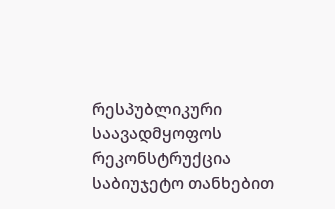რესპუბლიკური საავადმყოფოს რეკონსტრუქცია საბიუჯეტო თანხებით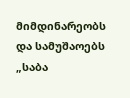მიმდინარეობს და სამუშაოებს „საბა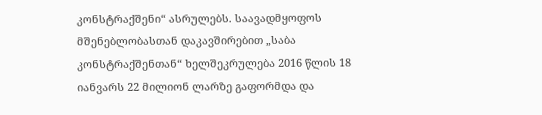კონსტრაქშენი“ ასრულებს. საავადმყოფოს მშენებლობასთან დაკავშირებით „საბა კონსტრაქშენთან“ ხელშეკრულება 2016 წლის 18 იანვარს 22 მილიონ ლარზე გაფორმდა და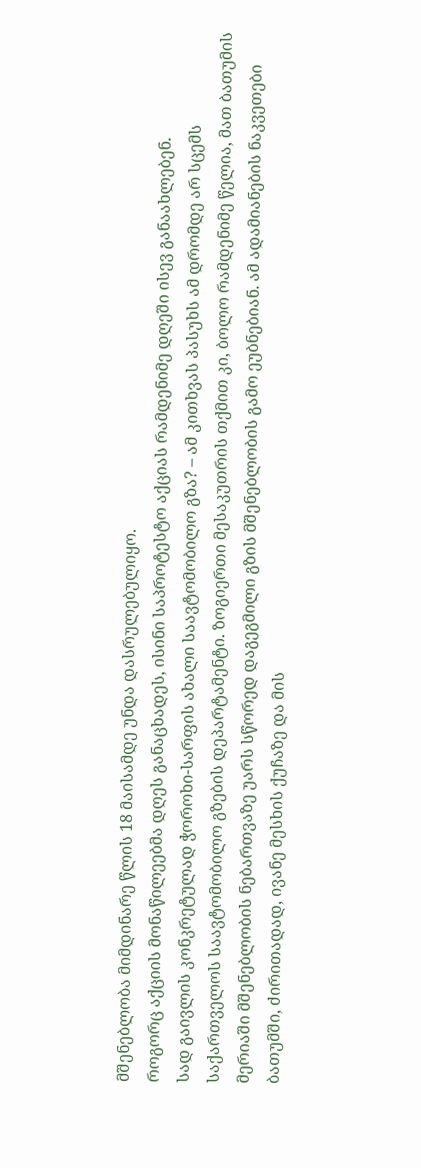მშენებლობა მიმდინარე წლის 18 მაისამდე უნდა დასრულებულიყო.
როგორც აქციის მონაწილეებმა დღეს განაცხადეს, ისინი საპროტესტო აქციას რამდენიმე დღეში ისევ განაახლებენ.
სად გაივლის კონკრეტულად ჭოროხი-სარფის ახალი საავტომობილო გზა? – ამ კითხვას პასუხს ამ დრომდე არ სცემს საქართველოს საავტომობილო გზების დეპარტამენტი. ზოგიერთი მესაკუთრის თქმით კი, ბოლო რამდენიმე წელია, მათ ბათუმის მერიაში მშენებლობის ნებართვაზე უარს სწორედ დაგეგმილი გზის მშენებლობის გამო ეუბნებიან. ამ ადამიანების ნაკვეთები ბათუმში, ძირითადად, ივანე მესხის ქუჩაზე და მის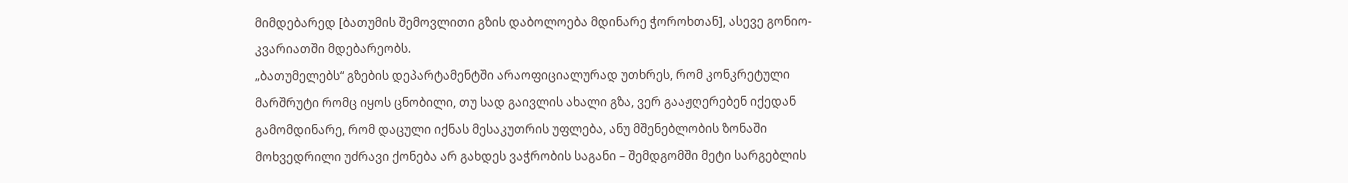მიმდებარედ [ბათუმის შემოვლითი გზის დაბოლოება მდინარე ჭოროხთან], ასევე გონიო-კვარიათში მდებარეობს.
„ბათუმელებს“ გზების დეპარტამენტში არაოფიციალურად უთხრეს, რომ კონკრეტული მარშრუტი რომც იყოს ცნობილი, თუ სად გაივლის ახალი გზა, ვერ გააჟღერებენ იქედან გამომდინარე, რომ დაცული იქნას მესაკუთრის უფლება, ანუ მშენებლობის ზონაში მოხვედრილი უძრავი ქონება არ გახდეს ვაჭრობის საგანი – შემდგომში მეტი სარგებლის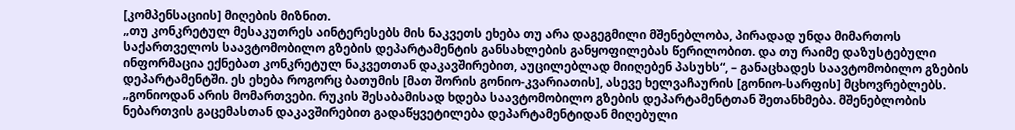[კომპენსაციის] მიღების მიზნით.
„თუ კონკრეტულ მესაკუთრეს აინტერესებს მის ნაკვეთს ეხება თუ არა დაგეგმილი მშენებლობა, პირადად უნდა მიმართოს საქართველოს საავტომობილო გზების დეპარტამენტის განსახლების განყოფილებას წერილობით. და თუ რაიმე დაზუსტებული ინფორმაცია ექნებათ კონკრეტულ ნაკვეთთან დაკავშირებით, აუცილებლად მიიღებენ პასუხს“, – განაცხადეს საავტომობილო გზების დეპარტამენტში. ეს ეხება როგორც ბათუმის [მათ შორის გონიო-კვარიათის], ასევე ხელვაჩაურის [გონიო-სარფის] მცხოვრებლებს.
„გონიოდან არის მომართვები. რუკის შესაბამისად ხდება საავტომობილო გზების დეპარტამენტთან შეთანხმება. მშენებლობის ნებართვის გაცემასთან დაკავშირებით გადაწყვეტილება დეპარტამენტიდან მიღებული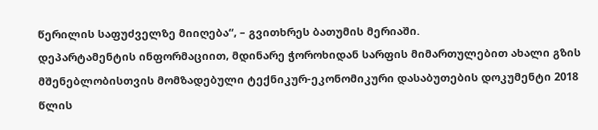წერილის საფუძველზე მიიღება“, – გვითხრეს ბათუმის მერიაში.
დეპარტამენტის ინფორმაციით, მდინარე ჭოროხიდან სარფის მიმართულებით ახალი გზის მშენებლობისთვის მომზადებული ტექნიკურ-ეკონომიკური დასაბუთების დოკუმენტი 2018 წლის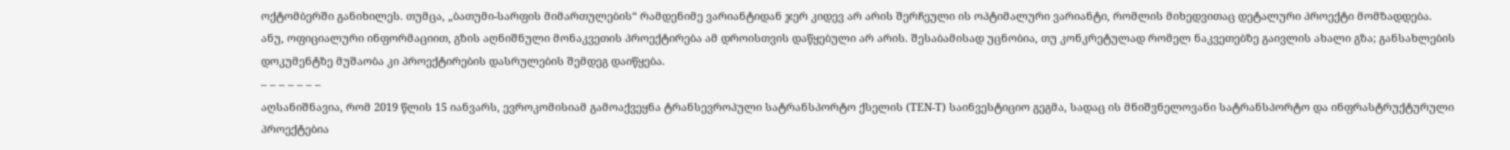ოქტომბერში განიხილეს. თუმცა, „ბათუმი-სარფის მიმართულების“ რამდენიმე ვარიანტიდან ჯერ კიდევ არ არის შერჩეული ის ოპტიმალური ვარიანტი, რომლის მიხედვითაც დეტალური პროექტი მომზადდება.
ანუ, ოფიციალური ინფორმაციით, გზის აღნიშნული მონაკვეთის პროექტირება ამ დროისთვის დაწყებული არ არის. შესაბამისად უცნობია, თუ კონკრეტულად რომელ ნაკვეთებზე გაივლის ახალი გზა; განსახლების დოკუმენტზე მუშაობა კი პროექტირების დასრულების შემდეგ დაიწყება.
– – – – – – –
აღსანიშნავია, რომ 2019 წლის 15 იანვარს, ევროკომისიამ გამოაქვეყნა ტრანსევროპული სატრანსპორტო ქსელის (TEN-T) საინვესტიციო გეგმა, სადაც ის მნიშვნელოვანი სატრანსპორტო და ინფრასტრუქტურული პროექტებია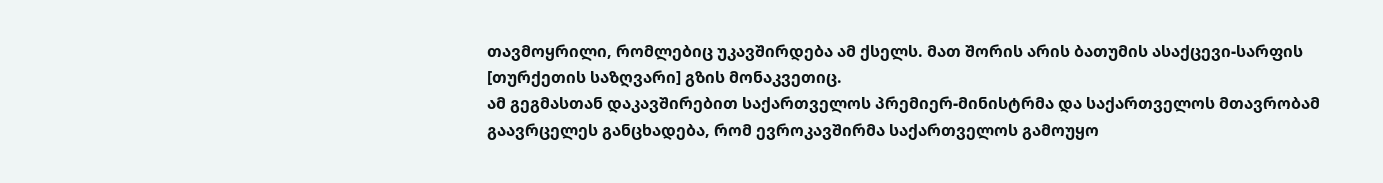თავმოყრილი, რომლებიც უკავშირდება ამ ქსელს. მათ შორის არის ბათუმის ასაქცევი-სარფის [თურქეთის საზღვარი] გზის მონაკვეთიც.
ამ გეგმასთან დაკავშირებით საქართველოს პრემიერ-მინისტრმა და საქართველოს მთავრობამ გაავრცელეს განცხადება, რომ ევროკავშირმა საქართველოს გამოუყო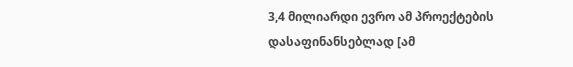3,4 მილიარდი ევრო ამ პროექტების დასაფინანსებლად [ამ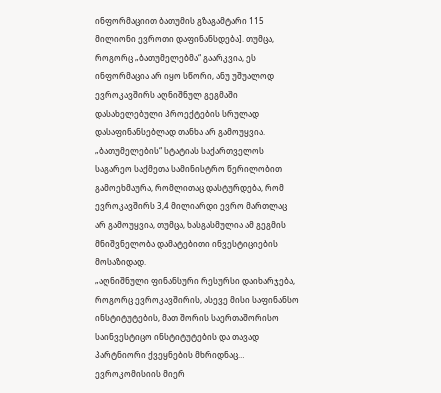ინფორმაციით ბათუმის გზაგამტარი 115 მილიონი ევროთი დაფინანსდება]. თუმცა, როგორც „ბათუმელებმა“ გაარკვია, ეს ინფორმაცია არ იყო სწორი, ანუ უშუალოდ ევროკავშირს აღნიშნულ გეგმაში დასახელებული პროექტების სრულად დასაფინანსებლად თანხა არ გამოუყვია.
„ბათუმელების“ სტატიას საქართველოს საგარეო საქმეთა სამინისტრო წერილობით გამოეხმაურა, რომლითაც დასტურდება, რომ ევროკავშირს 3,4 მილიარდი ევრო მართლაც არ გამოუყვია, თუმცა, ხასგასმულია ამ გეგმის მნიშვნელობა დამატებითი ინვესტიციების მოსაზიდად.
„აღნიშნული ფინანსური რესურსი დაიხარჯება, როგორც ევროკავშირის, ასევე მისი საფინანსო ინსტიტუტების, მათ შორის საერთაშორისო საინვესტიცო ინსტიტუტების და თავად პარტნიორი ქვეყნების მხრიდნაც… ევროკომისიის მიერ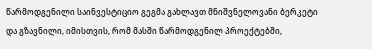წარმოდგენილი საინვესტიციო გეგმა გახლავთ მნიშვნელოვანი ბერკეტი და გზავნილი, იმისთვის, რომ მასში წარმოდგენილ პროექტებში,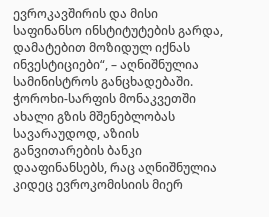ევროკავშირის და მისი საფინანსო ინსტიტუტების გარდა, დამატებით მოზიდულ იქნას ინვესტიციები“, – აღნიშნულია სამინისტროს განცხადებაში.
ჭოროხი-სარფის მონაკვეთში ახალი გზის მშენებლობას სავარაუდოდ, აზიის განვითარების ბანკი დააფინანსებს, რაც აღნიშნულია კიდეც ევროკომისიის მიერ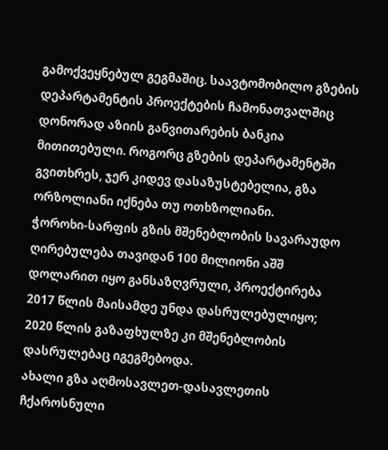გამოქვეყნებულ გეგმაშიც. საავტომობილო გზების დეპარტამენტის პროექტების ჩამონათვალშიც დონორად აზიის განვითარების ბანკია მითითებული. როგორც გზების დეპარტამენტში გვითხრეს, ჯერ კიდევ დასაზუსტებელია, გზა ორზოლიანი იქნება თუ ოთხზოლიანი.
ჭოროხი-სარფის გზის მშენებლობის სავარაუდო ღირებულება თავიდან 100 მილიონი აშშ დოლარით იყო განსაზღვრული, პროექტირება 2017 წლის მაისამდე უნდა დასრულებულიყო; 2020 წლის გაზაფხულზე კი მშენებლობის დასრულებაც იგეგმებოდა.
ახალი გზა აღმოსავლეთ-დასავლეთის ჩქაროსნული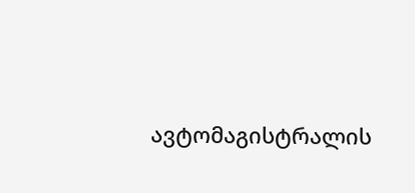ავტომაგისტრალის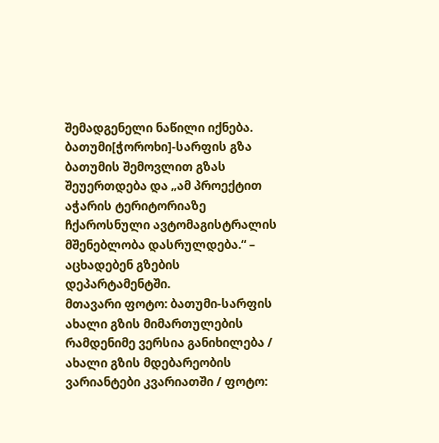შემადგენელი ნაწილი იქნება. ბათუმი[ჭოროხი]-სარფის გზა ბათუმის შემოვლით გზას შეუერთდება და „ამ პროექტით აჭარის ტერიტორიაზე ჩქაროსნული ავტომაგისტრალის მშენებლობა დასრულდება.“ – აცხადებენ გზების დეპარტამენტში.
მთავარი ფოტო: ბათუმი-სარფის ახალი გზის მიმართულების რამდენიმე ვერსია განიხილება / ახალი გზის მდებარეობის ვარიანტები კვარიათში / ფოტო: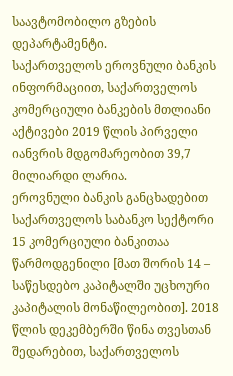საავტომობილო გზების დეპარტამენტი.
საქართველოს ეროვნული ბანკის ინფორმაციით, საქართველოს კომერციული ბანკების მთლიანი აქტივები 2019 წლის პირველი იანვრის მდგომარეობით 39,7 მილიარდი ლარია.
ეროვნული ბანკის განცხადებით საქართველოს საბანკო სექტორი 15 კომერციული ბანკითაა წარმოდგენილი [მათ შორის 14 – საწესდებო კაპიტალში უცხოური კაპიტალის მონაწილეობით]. 2018 წლის დეკემბერში წინა თვესთან შედარებით, საქართველოს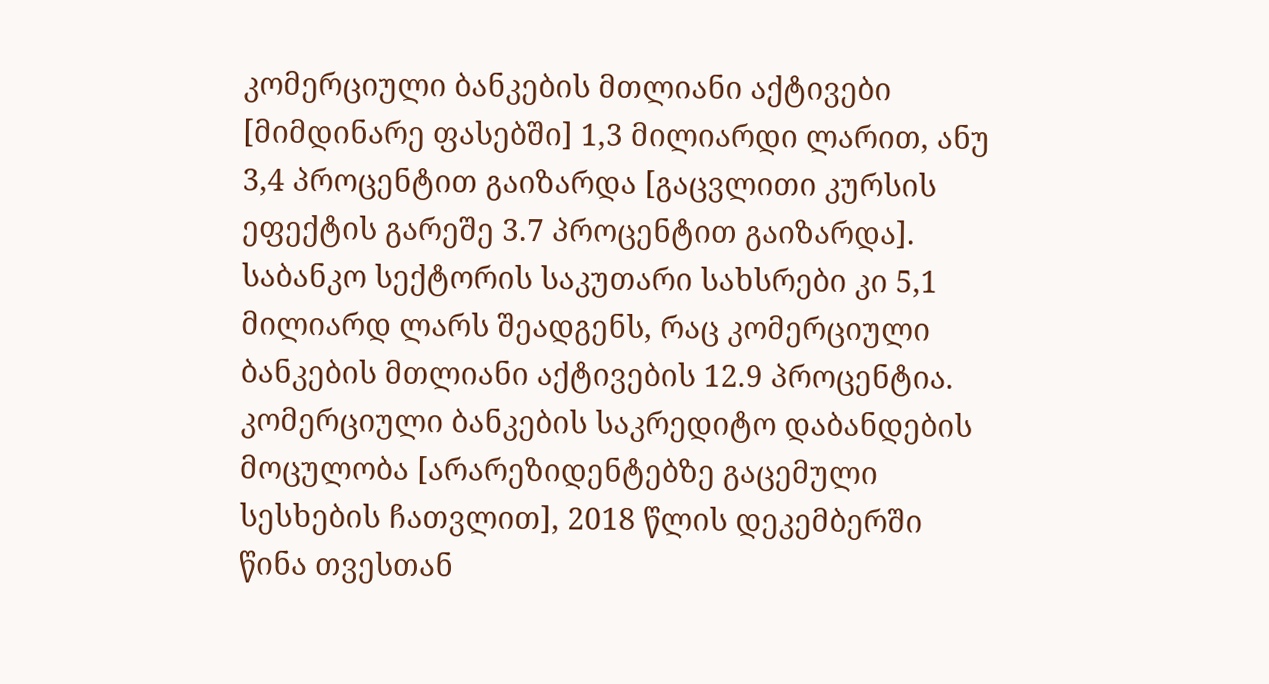კომერციული ბანკების მთლიანი აქტივები [მიმდინარე ფასებში] 1,3 მილიარდი ლარით, ანუ 3,4 პროცენტით გაიზარდა [გაცვლითი კურსის ეფექტის გარეშე 3.7 პროცენტით გაიზარდა].
საბანკო სექტორის საკუთარი სახსრები კი 5,1 მილიარდ ლარს შეადგენს, რაც კომერციული ბანკების მთლიანი აქტივების 12.9 პროცენტია.
კომერციული ბანკების საკრედიტო დაბანდების მოცულობა [არარეზიდენტებზე გაცემული სესხების ჩათვლით], 2018 წლის დეკემბერში წინა თვესთან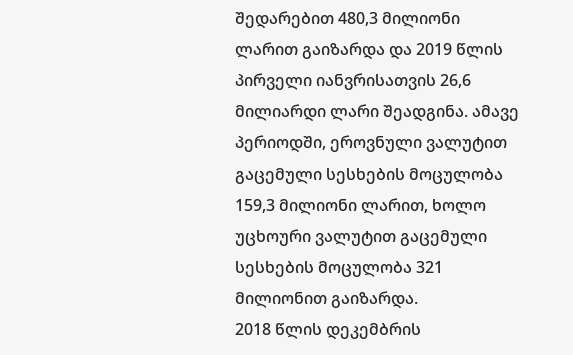შედარებით 480,3 მილიონი ლარით გაიზარდა და 2019 წლის პირველი იანვრისათვის 26,6 მილიარდი ლარი შეადგინა. ამავე პერიოდში, ეროვნული ვალუტით გაცემული სესხების მოცულობა 159,3 მილიონი ლარით, ხოლო უცხოური ვალუტით გაცემული სესხების მოცულობა 321 მილიონით გაიზარდა.
2018 წლის დეკემბრის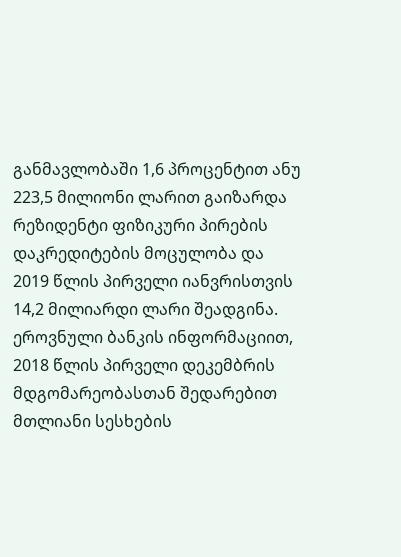განმავლობაში 1,6 პროცენტით ანუ 223,5 მილიონი ლარით გაიზარდა რეზიდენტი ფიზიკური პირების დაკრედიტების მოცულობა და 2019 წლის პირველი იანვრისთვის 14,2 მილიარდი ლარი შეადგინა.
ეროვნული ბანკის ინფორმაციით, 2018 წლის პირველი დეკემბრის მდგომარეობასთან შედარებით მთლიანი სესხების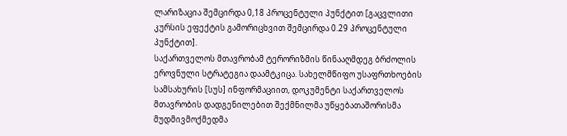ლარიზაცია შემცირდა 0,18 პროცენტული პუნქტით [გაცვლითი კურსის ეფექტის გამორიცხვით შემცირდა 0.29 პროცენტული პუნქტით].
საქართველოს მთავრობამ ტერორიზმის წინააღმდეგ ბრძოლის ეროვნული სტრატეგია დაამტკიცა. სახელმწიფო უსაფრთხოების სამსახურის [სუს] ინფორმაციით, დოკუმენტი საქართველოს მთავრობის დადგენილებით შექმნილმა უწყებათაშორისმა მუდმივმოქმედმა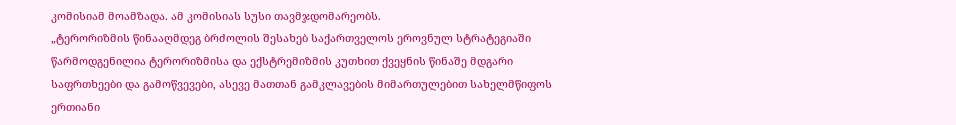კომისიამ მოამზადა. ამ კომისიას სუსი თავმჯდომარეობს.
„ტერორიზმის წინააღმდეგ ბრძოლის შესახებ საქართველოს ეროვნულ სტრატეგიაში წარმოდგენილია ტერორიზმისა და ექსტრემიზმის კუთხით ქვეყნის წინაშე მდგარი საფრთხეები და გამოწვევები, ასევე მათთან გამკლავების მიმართულებით სახელმწიფოს ერთიანი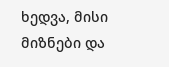ხედვა, მისი მიზნები და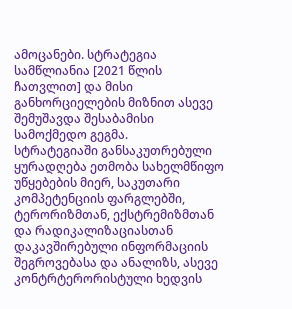ამოცანები. სტრატეგია სამწლიანია [2021 წლის ჩათვლით] და მისი განხორციელების მიზნით ასევე შემუშავდა შესაბამისი სამოქმედო გეგმა.
სტრატეგიაში განსაკუთრებული ყურადღება ეთმობა სახელმწიფო უწყებების მიერ, საკუთარი კომპეტენციის ფარგლებში, ტერორიზმთან, ექსტრემიზმთან და რადიკალიზაციასთან დაკავშირებული ინფორმაციის შეგროვებასა და ანალიზს, ასევე კონტრტერორისტული ხედვის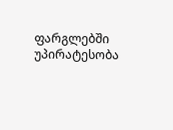ფარგლებში უპირატესობა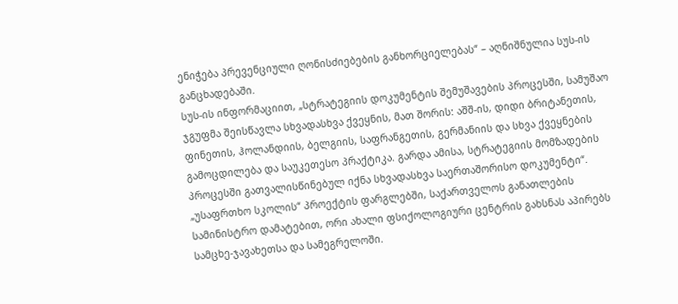ენიჭება პრევენციული ღონისძიებების განხორციელებას“ – აღნიშნულია სუს-ის განცხადებაში.
სუს-ის ინფორმაციით, „სტრატეგიის დოკუმენტის შემუშავების პროცესში, სამუშაო ჯგუფმა შეისწავლა სხვადასხვა ქვეყნის, მათ შორის: აშშ-ის, დიდი ბრიტანეთის, ფინეთის, ჰოლანდიის, ბელგიის, საფრანგეთის, გერმანიის და სხვა ქვეყნების გამოცდილება და საუკეთესო პრაქტიკა. გარდა ამისა, სტრატეგიის მომზადების პროცესში გათვალისწინებულ იქნა სხვადასხვა საერთაშორისო დოკუმენტი“.
„უსაფრთხო სკოლის“ პროექტის ფარგლებში, საქართველოს განათლების სამინისტრო დამატებით, ორი ახალი ფსიქოლოგიური ცენტრის გახსნას აპირებს სამცხე-ჯავახეთსა და სამეგრელოში.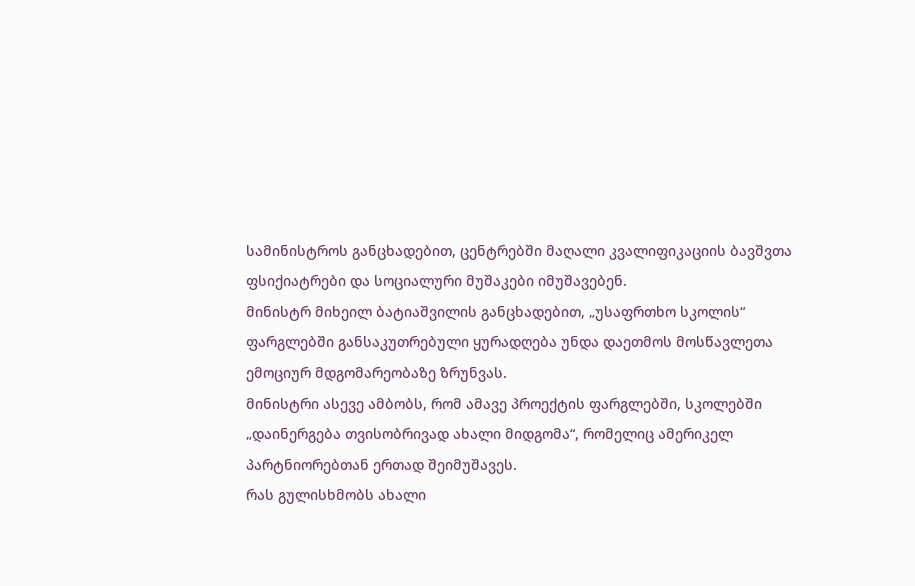სამინისტროს განცხადებით, ცენტრებში მაღალი კვალიფიკაციის ბავშვთა ფსიქიატრები და სოციალური მუშაკები იმუშავებენ.
მინისტრ მიხეილ ბატიაშვილის განცხადებით, „უსაფრთხო სკოლის“ ფარგლებში განსაკუთრებული ყურადღება უნდა დაეთმოს მოსწავლეთა ემოციურ მდგომარეობაზე ზრუნვას.
მინისტრი ასევე ამბობს, რომ ამავე პროექტის ფარგლებში, სკოლებში „დაინერგება თვისობრივად ახალი მიდგომა“, რომელიც ამერიკელ პარტნიორებთან ერთად შეიმუშავეს.
რას გულისხმობს ახალი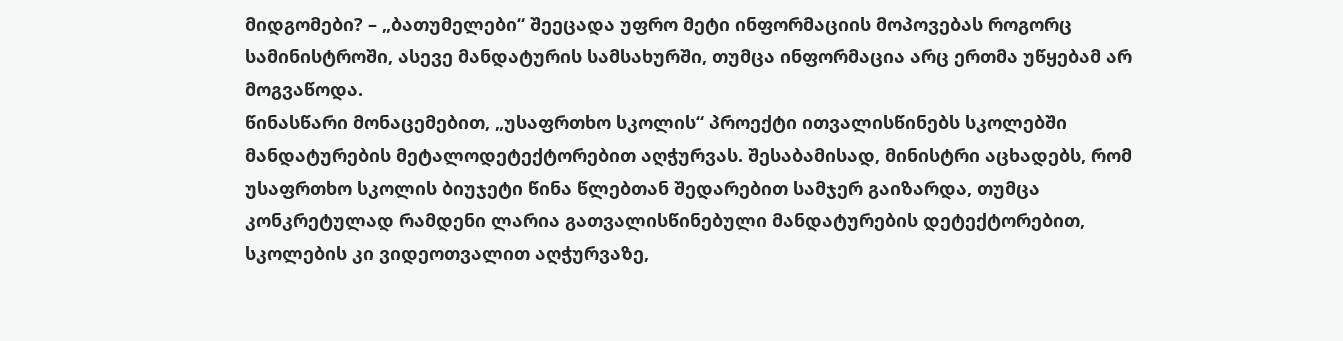მიდგომები? – „ბათუმელები“ შეეცადა უფრო მეტი ინფორმაციის მოპოვებას როგორც სამინისტროში, ასევე მანდატურის სამსახურში, თუმცა ინფორმაცია არც ერთმა უწყებამ არ მოგვაწოდა.
წინასწარი მონაცემებით, „უსაფრთხო სკოლის“ პროექტი ითვალისწინებს სკოლებში მანდატურების მეტალოდეტექტორებით აღჭურვას. შესაბამისად, მინისტრი აცხადებს, რომ უსაფრთხო სკოლის ბიუჯეტი წინა წლებთან შედარებით სამჯერ გაიზარდა, თუმცა კონკრეტულად რამდენი ლარია გათვალისწინებული მანდატურების დეტექტორებით, სკოლების კი ვიდეოთვალით აღჭურვაზე,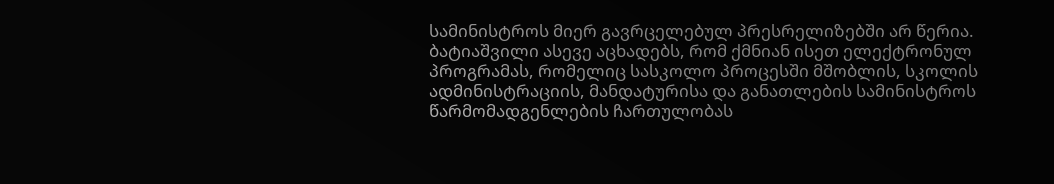სამინისტროს მიერ გავრცელებულ პრესრელიზებში არ წერია.
ბატიაშვილი ასევე აცხადებს, რომ ქმნიან ისეთ ელექტრონულ პროგრამას, რომელიც სასკოლო პროცესში მშობლის, სკოლის ადმინისტრაციის, მანდატურისა და განათლების სამინისტროს წარმომადგენლების ჩართულობას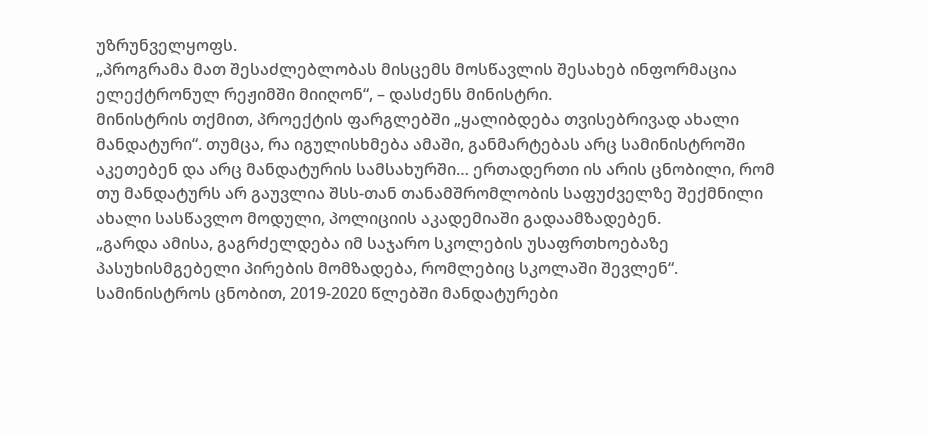უზრუნველყოფს.
„პროგრამა მათ შესაძლებლობას მისცემს მოსწავლის შესახებ ინფორმაცია ელექტრონულ რეჟიმში მიიღონ“, – დასძენს მინისტრი.
მინისტრის თქმით, პროექტის ფარგლებში „ყალიბდება თვისებრივად ახალი მანდატური“. თუმცა, რა იგულისხმება ამაში, განმარტებას არც სამინისტროში აკეთებენ და არც მანდატურის სამსახურში… ერთადერთი ის არის ცნობილი, რომ თუ მანდატურს არ გაუვლია შსს-თან თანამშრომლობის საფუძველზე შექმნილი ახალი სასწავლო მოდული, პოლიციის აკადემიაში გადაამზადებენ.
„გარდა ამისა, გაგრძელდება იმ საჯარო სკოლების უსაფრთხოებაზე პასუხისმგებელი პირების მომზადება, რომლებიც სკოლაში შევლენ“.
სამინისტროს ცნობით, 2019-2020 წლებში მანდატურები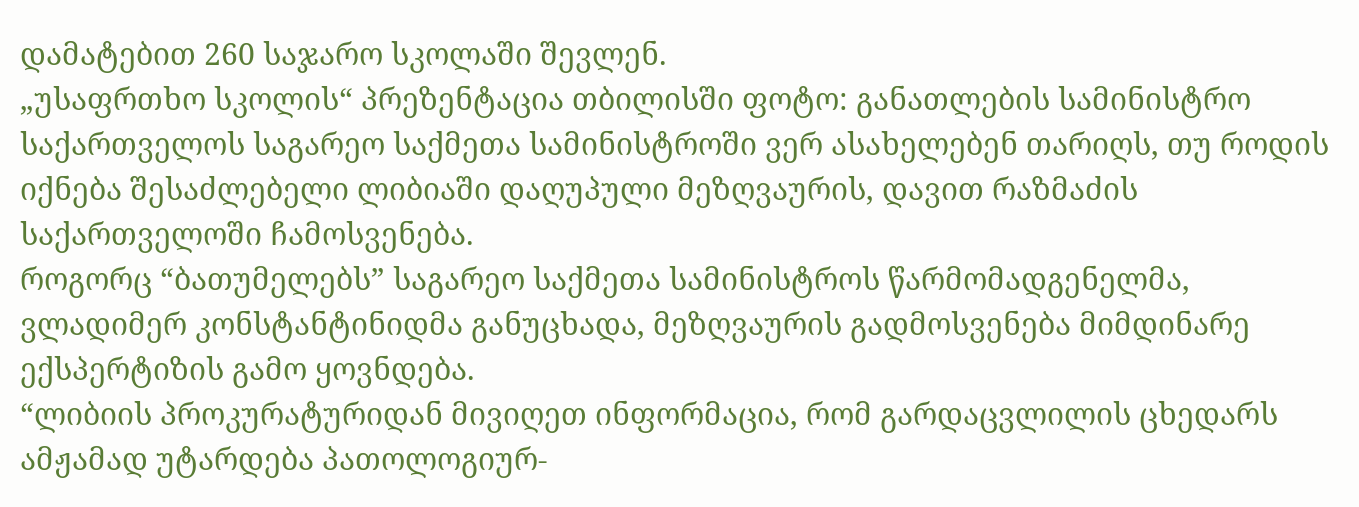დამატებით 260 საჯარო სკოლაში შევლენ.
„უსაფრთხო სკოლის“ პრეზენტაცია თბილისში ფოტო: განათლების სამინისტრო
საქართველოს საგარეო საქმეთა სამინისტროში ვერ ასახელებენ თარიღს, თუ როდის იქნება შესაძლებელი ლიბიაში დაღუპული მეზღვაურის, დავით რაზმაძის საქართველოში ჩამოსვენება.
როგორც “ბათუმელებს” საგარეო საქმეთა სამინისტროს წარმომადგენელმა, ვლადიმერ კონსტანტინიდმა განუცხადა, მეზღვაურის გადმოსვენება მიმდინარე ექსპერტიზის გამო ყოვნდება.
“ლიბიის პროკურატურიდან მივიღეთ ინფორმაცია, რომ გარდაცვლილის ცხედარს ამჟამად უტარდება პათოლოგიურ-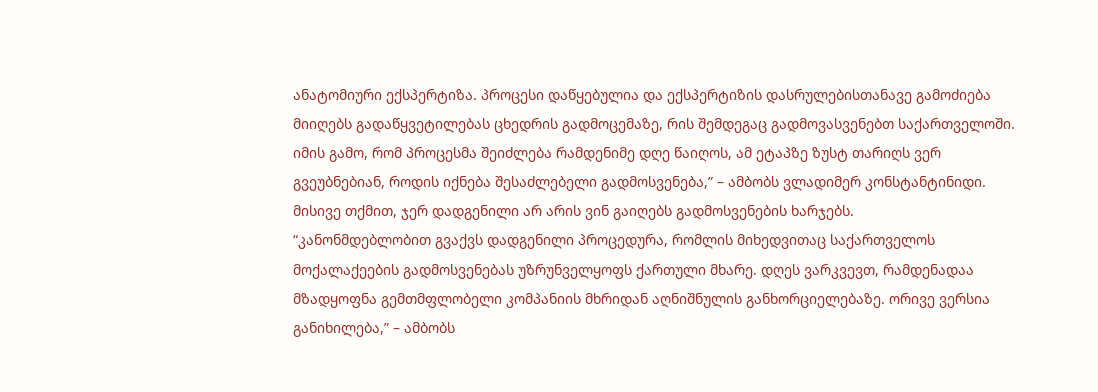ანატომიური ექსპერტიზა. პროცესი დაწყებულია და ექსპერტიზის დასრულებისთანავე გამოძიება მიიღებს გადაწყვეტილებას ცხედრის გადმოცემაზე, რის შემდეგაც გადმოვასვენებთ საქართველოში. იმის გამო, რომ პროცესმა შეიძლება რამდენიმე დღე წაიღოს, ამ ეტაპზე ზუსტ თარიღს ვერ გვეუბნებიან, როდის იქნება შესაძლებელი გადმოსვენება,” – ამბობს ვლადიმერ კონსტანტინიდი.
მისივე თქმით, ჯერ დადგენილი არ არის ვინ გაიღებს გადმოსვენების ხარჯებს.
“კანონმდებლობით გვაქვს დადგენილი პროცედურა, რომლის მიხედვითაც საქართველოს მოქალაქეების გადმოსვენებას უზრუნველყოფს ქართული მხარე. დღეს ვარკვევთ, რამდენადაა მზადყოფნა გემთმფლობელი კომპანიის მხრიდან აღნიშნულის განხორციელებაზე. ორივე ვერსია განიხილება,” – ამბობს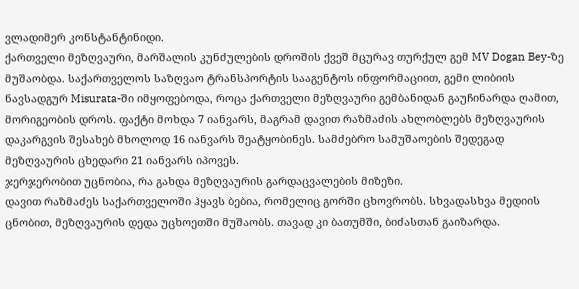ვლადიმერ კონსტანტინიდი.
ქართველი მეზღვაური, მარშალის კუნძულების დროშის ქვეშ მცურავ თურქულ გემ MV Dogan Bey-ზე მუშაობდა. საქართველოს საზღვაო ტრანსპორტის სააგენტოს ინფორმაციით, გემი ლიბიის ნავსადგურ Misurata-ში იმყოფებოდა, როცა ქართველი მეზღვაური გემბანიდან გაუჩინარდა ღამით, მორიგეობის დროს. ფაქტი მოხდა 7 იანვარს, მაგრამ დავით რაზმაძის ახლობლებს მეზღვაურის დაკარგვის შესახებ მხოლოდ 16 იანვარს შეატყობინეს. სამძებრო სამუშაოების შედეგად მეზღვაურის ცხედარი 21 იანვარს იპოვეს.
ჯერჯერობით უცნობია, რა გახდა მეზღვაურის გარდაცვალების მიზეზი.
დავით რაზმაძეს საქართველოში ჰყავს ბებია, რომელიც გორში ცხოვრობს. სხვადასხვა მედიის ცნობით, მეზღვაურის დედა უცხოეთში მუშაობს. თავად კი ბათუმში, ბიძასთან გაიზარდა.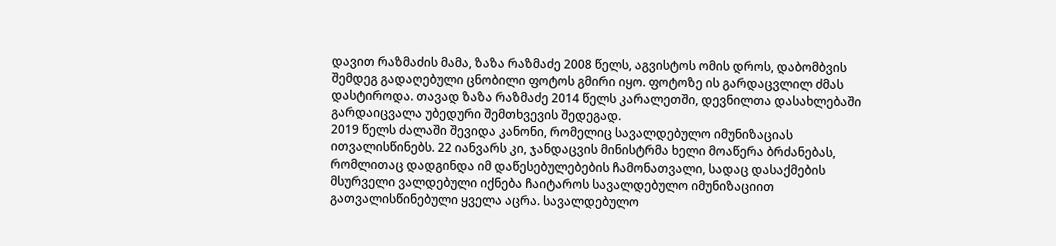დავით რაზმაძის მამა, ზაზა რაზმაძე 2008 წელს, აგვისტოს ომის დროს, დაბომბვის შემდეგ გადაღებული ცნობილი ფოტოს გმირი იყო. ფოტოზე ის გარდაცვლილ ძმას დასტიროდა. თავად ზაზა რაზმაძე 2014 წელს კარალეთში, დევნილთა დასახლებაში გარდაიცვალა უბედური შემთხვევის შედეგად.
2019 წელს ძალაში შევიდა კანონი, რომელიც სავალდებულო იმუნიზაციას ითვალისწინებს. 22 იანვარს კი, ჯანდაცვის მინისტრმა ხელი მოაწერა ბრძანებას, რომლითაც დადგინდა იმ დაწესებულებების ჩამონათვალი, სადაც დასაქმების მსურველი ვალდებული იქნება ჩაიტაროს სავალდებულო იმუნიზაციით გათვალისწინებული ყველა აცრა. სავალდებულო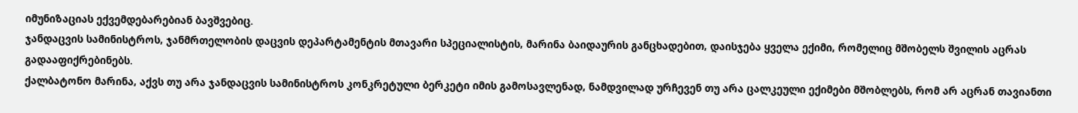იმუნიზაციას ექვემდებარებიან ბავშვებიც.
ჯანდაცვის სამინისტროს, ჯანმრთელობის დაცვის დეპარტამენტის მთავარი სპეციალისტის, მარინა ბაიდაურის განცხადებით, დაისჯება ყველა ექიმი, რომელიც მშობელს შვილის აცრას გადააფიქრებინებს.
ქალბატონო მარინა, აქვს თუ არა ჯანდაცვის სამინისტროს კონკრეტული ბერკეტი იმის გამოსავლენად, ნამდვილად ურჩევენ თუ არა ცალკეული ექიმები მშობლებს, რომ არ აცრან თავიანთი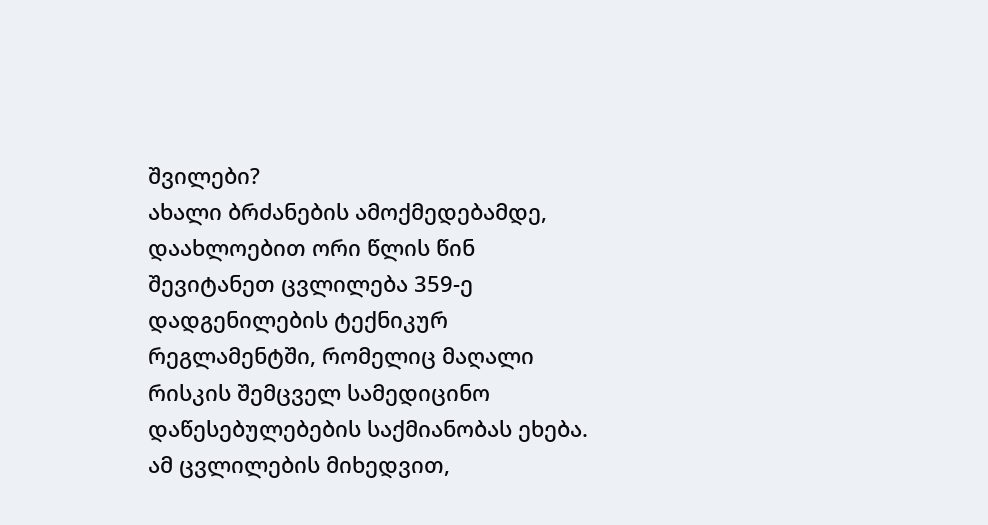შვილები?
ახალი ბრძანების ამოქმედებამდე, დაახლოებით ორი წლის წინ შევიტანეთ ცვლილება 359-ე დადგენილების ტექნიკურ რეგლამენტში, რომელიც მაღალი რისკის შემცველ სამედიცინო დაწესებულებების საქმიანობას ეხება. ამ ცვლილების მიხედვით,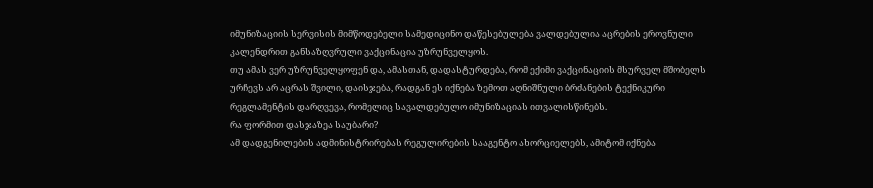იმუნიზაციის სერვისის მიმწოდებელი სამედიცინო დაწესებულება ვალდებულია აცრების ეროვნული კალენდრით განსაზღვრული ვაქცინაცია უზრუნველყოს.
თუ ამას ვერ უზრუნველყოფენ და, ამასთან, დადასტურდება, რომ ექიმი ვაქცინაციის მსურველ მშობელს ურჩევს არ აცრას შვილი, დაისჯება, რადგან ეს იქნება ზემოთ აღნიშნული ბრძანების ტექნიკური რეგლამენტის დარღვევა, რომელიც სავალდებულო იმუნიზაციას ითვალისწინებს.
რა ფორმით დასჯაზეა საუბარი?
ამ დადგენილების ადმინისტრირებას რეგულირების სააგენტო ახორციელებს, ამიტომ იქნება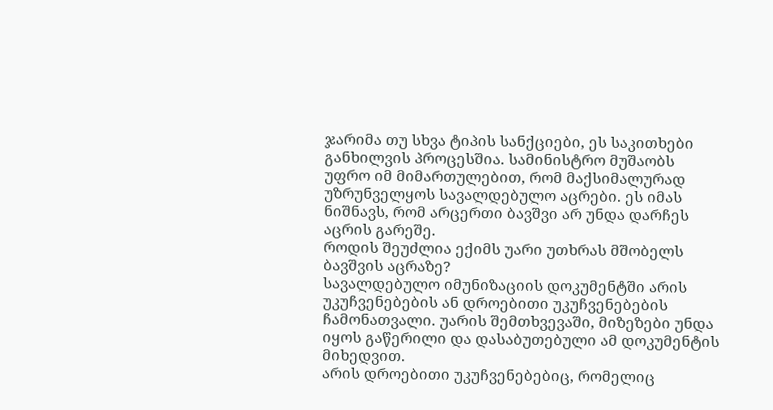ჯარიმა თუ სხვა ტიპის სანქციები, ეს საკითხები განხილვის პროცესშია. სამინისტრო მუშაობს უფრო იმ მიმართულებით, რომ მაქსიმალურად უზრუნველყოს სავალდებულო აცრები. ეს იმას ნიშნავს, რომ არცერთი ბავშვი არ უნდა დარჩეს აცრის გარეშე.
როდის შეუძლია ექიმს უარი უთხრას მშობელს ბავშვის აცრაზე?
სავალდებულო იმუნიზაციის დოკუმენტში არის უკუჩვენებების ან დროებითი უკუჩვენებების ჩამონათვალი. უარის შემთხვევაში, მიზეზები უნდა იყოს გაწერილი და დასაბუთებული ამ დოკუმენტის მიხედვით.
არის დროებითი უკუჩვენებებიც, რომელიც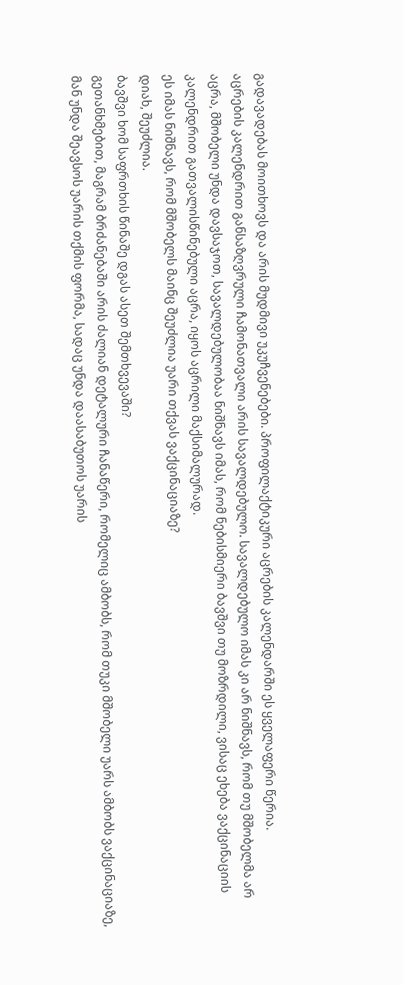გადავადებას მოითხოვს და არის მუდმივი უკუჩვენებები. პროფილაქტიკური აცრების კალენდარში ეს ყველაფერი წერია.
აცრების კალენდრით განსაზღვრული ჩამონათვალი არის სავალდებულო. სავალდებულო იმას კი არ ნიშნავს, რომ თუ მშობელმა არ აცრა, მშობელი უნდა დავსაჯოთ, სავალდებულობაა ნიშნავს იმას, რომ ნებისმიერი ბავშვი თუ მოზრდილი, ვისაც ეხება ვაქცინაციის კალენდრით გათვალისწინებული აცრა, იყოს აცრილი მაქსიმალურად.
ეს იმას ნიშნავს, რომ მშობელს მაინც შეუძლია უარი თქვას ვაქცინაციაზე?
დიახ, შეუძლია.
ბავშვი ხომ საფრთხის წინაშე დგას ასეთ შემთხვევაში?
გეთანხმებით, მაგრამ ბრძანებაში არის ძალიან დეტალური ჩანაწერი, რომელიც ამბობს, რომ თუკი მშობელი უარს ამბობს ვაქცინაციაზე, მან უნდა შეავსოს უარის თქმის ფორმა, სადაც უნდა დაასაბუთოს უარის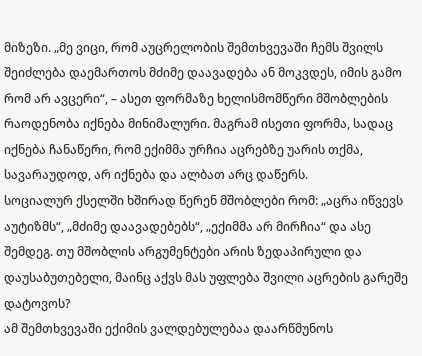მიზეზი. „მე ვიცი, რომ აუცრელობის შემთხვევაში ჩემს შვილს შეიძლება დაემართოს მძიმე დაავადება ან მოკვდეს, იმის გამო რომ არ ავცერი“, – ასეთ ფორმაზე ხელისმომწერი მშობლების რაოდენობა იქნება მინიმალური. მაგრამ ისეთი ფორმა, სადაც იქნება ჩანაწერი, რომ ექიმმა ურჩია აცრებზე უარის თქმა, სავარაუდოდ, არ იქნება და ალბათ არც დაწერს.
სოციალურ ქსელში ხშირად წერენ მშობლები რომ: „აცრა იწვევს აუტიზმს“, „მძიმე დაავადებებს“, „ექიმმა არ მირჩია“ და ასე შემდეგ. თუ მშობლის არგუმენტები არის ზედაპირული და დაუსაბუთებელი, მაინც აქვს მას უფლება შვილი აცრების გარეშე დატოვოს?
ამ შემთხვევაში ექიმის ვალდებულებაა დაარწმუნოს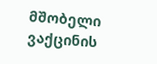მშობელი ვაქცინის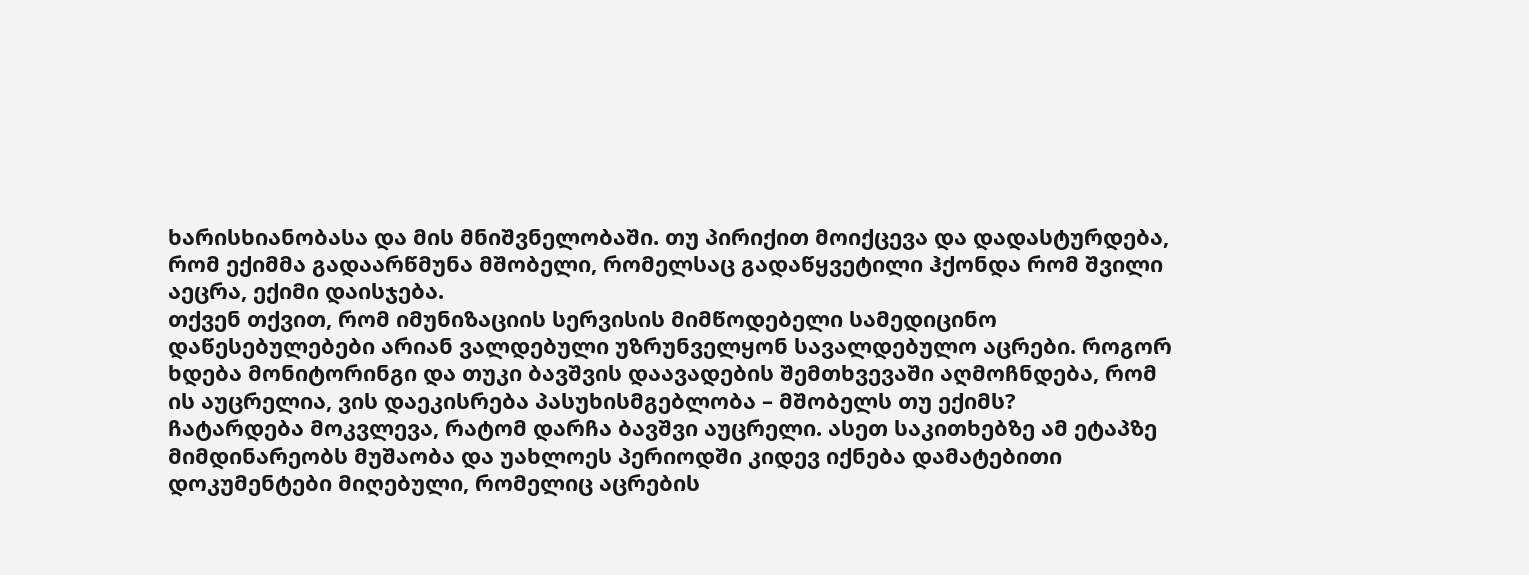ხარისხიანობასა და მის მნიშვნელობაში. თუ პირიქით მოიქცევა და დადასტურდება, რომ ექიმმა გადაარწმუნა მშობელი, რომელსაც გადაწყვეტილი ჰქონდა რომ შვილი აეცრა, ექიმი დაისჯება.
თქვენ თქვით, რომ იმუნიზაციის სერვისის მიმწოდებელი სამედიცინო დაწესებულებები არიან ვალდებული უზრუნველყონ სავალდებულო აცრები. როგორ ხდება მონიტორინგი და თუკი ბავშვის დაავადების შემთხვევაში აღმოჩნდება, რომ ის აუცრელია, ვის დაეკისრება პასუხისმგებლობა – მშობელს თუ ექიმს?
ჩატარდება მოკვლევა, რატომ დარჩა ბავშვი აუცრელი. ასეთ საკითხებზე ამ ეტაპზე მიმდინარეობს მუშაობა და უახლოეს პერიოდში კიდევ იქნება დამატებითი დოკუმენტები მიღებული, რომელიც აცრების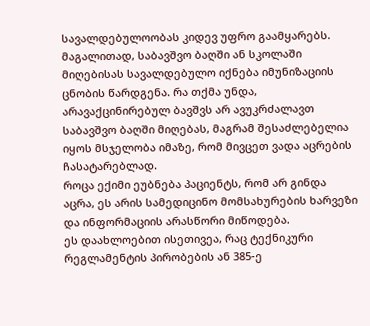სავალდებულოობას კიდევ უფრო გაამყარებს.
მაგალითად, საბავშვო ბაღში ან სკოლაში მიღებისას სავალდებულო იქნება იმუნიზაციის ცნობის წარდგენა. რა თქმა უნდა, არავაქცინირებულ ბავშვს არ ავუკრძალავთ საბავშვო ბაღში მიღებას, მაგრამ შესაძლებელია იყოს მსჯელობა იმაზე, რომ მივცეთ ვადა აცრების ჩასატარებლად.
როცა ექიმი ეუბნება პაციენტს, რომ არ გინდა აცრა, ეს არის სამედიცინო მომსახურების ხარვეზი და ინფორმაციის არასწორი მიწოდება.
ეს დაახლოებით ისეთივეა, რაც ტექნიკური რეგლამენტის პირობების ან 385-ე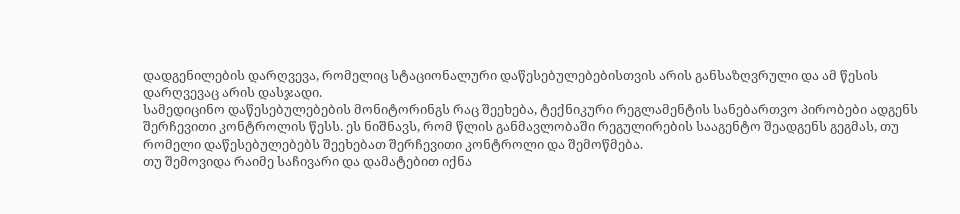დადგენილების დარღვევა, რომელიც სტაციონალური დაწესებულებებისთვის არის განსაზღვრული და ამ წესის დარღვევაც არის დასჯადი.
სამედიცინო დაწესებულებების მონიტორინგს რაც შეეხება, ტექნიკური რეგლამენტის სანებართვო პირობები ადგენს შერჩევითი კონტროლის წესს. ეს ნიშნავს, რომ წლის განმავლობაში რეგულირების სააგენტო შეადგენს გეგმას, თუ რომელი დაწესებულებებს შეეხებათ შერჩევითი კონტროლი და შემოწმება.
თუ შემოვიდა რაიმე საჩივარი და დამატებით იქნა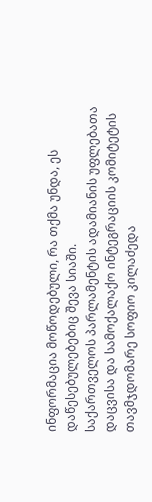ინფორმაცია მოწოდებული, რა თქმა უნდა, ეს დაწესებულებებიც შევა სიაში.
საქართველოს პარლამენტის ადამიანის უფლებათა დაცვისა და სამოქალაქო ინტეგრაციის კომიტეტის თავმჯდომარე სოფიო კილაძედა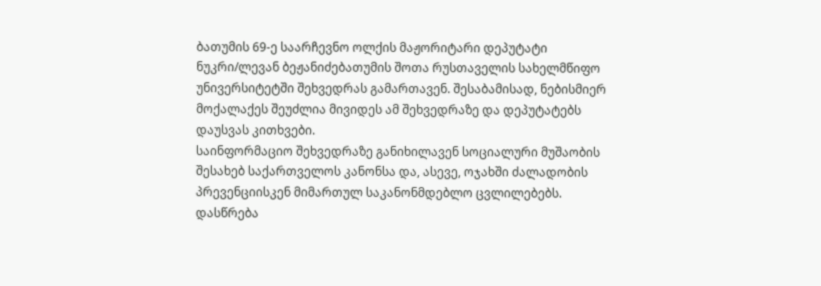ბათუმის 69-ე საარჩევნო ოლქის მაჟორიტარი დეპუტატი ნუკრი/ლევან ბეჟანიძებათუმის შოთა რუსთაველის სახელმწიფო უნივერსიტეტში შეხვედრას გამართავენ. შესაბამისად, ნებისმიერ მოქალაქეს შეუძლია მივიდეს ამ შეხვედრაზე და დეპუტატებს დაუსვას კითხვები.
საინფორმაციო შეხვედრაზე განიხილავენ სოციალური მუშაობის შესახებ საქართველოს კანონსა და, ასევე, ოჯახში ძალადობის პრევენციისკენ მიმართულ საკანონმდებლო ცვლილებებს.
დასწრება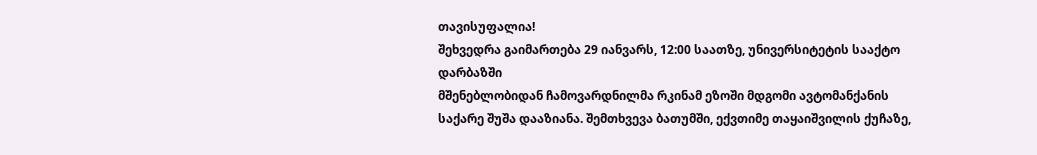თავისუფალია!
შეხვედრა გაიმართება 29 იანვარს, 12:00 საათზე, უნივერსიტეტის სააქტო დარბაზში
მშენებლობიდან ჩამოვარდნილმა რკინამ ეზოში მდგომი ავტომანქანის საქარე შუშა დააზიანა. შემთხვევა ბათუმში, ექვთიმე თაყაიშვილის ქუჩაზე,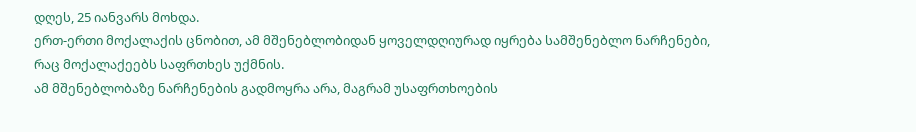დღეს, 25 იანვარს მოხდა.
ერთ-ერთი მოქალაქის ცნობით, ამ მშენებლობიდან ყოველდღიურად იყრება სამშენებლო ნარჩენები, რაც მოქალაქეებს საფრთხეს უქმნის.
ამ მშენებლობაზე ნარჩენების გადმოყრა არა, მაგრამ უსაფრთხოების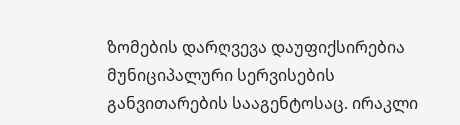ზომების დარღვევა დაუფიქსირებია მუნიციპალური სერვისების განვითარების სააგენტოსაც. ირაკლი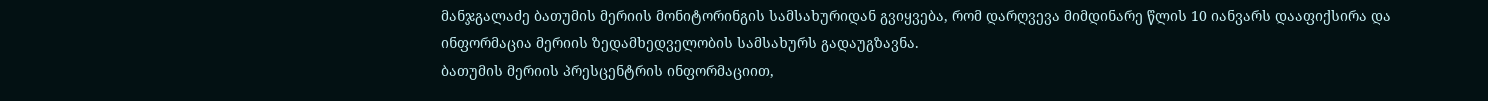მანჯგალაძე ბათუმის მერიის მონიტორინგის სამსახურიდან გვიყვება, რომ დარღვევა მიმდინარე წლის 10 იანვარს დააფიქსირა და ინფორმაცია მერიის ზედამხედველობის სამსახურს გადაუგზავნა.
ბათუმის მერიის პრესცენტრის ინფორმაციით,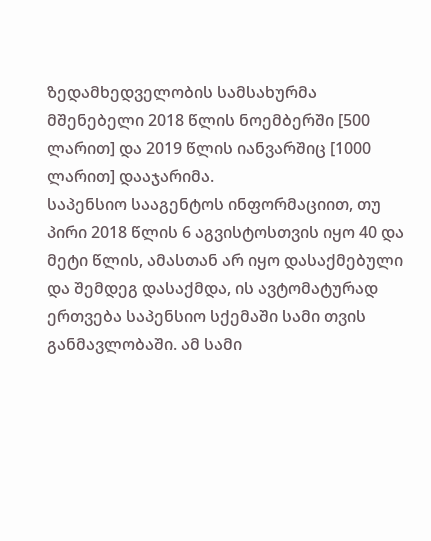ზედამხედველობის სამსახურმა მშენებელი 2018 წლის ნოემბერში [500 ლარით] და 2019 წლის იანვარშიც [1000 ლარით] დააჯარიმა.
საპენსიო სააგენტოს ინფორმაციით, თუ პირი 2018 წლის 6 აგვისტოსთვის იყო 40 და მეტი წლის, ამასთან არ იყო დასაქმებული და შემდეგ დასაქმდა, ის ავტომატურად ერთვება საპენსიო სქემაში სამი თვის განმავლობაში. ამ სამი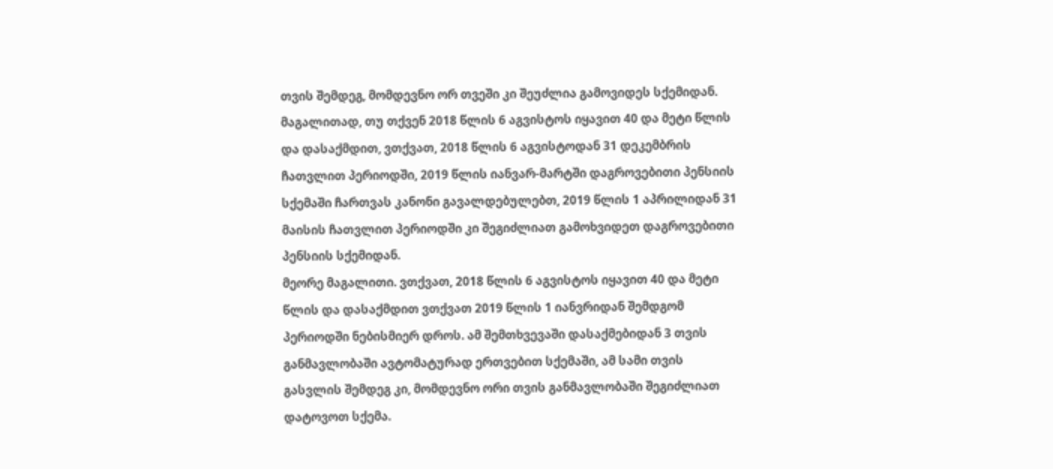თვის შემდეგ, მომდევნო ორ თვეში კი შეუძლია გამოვიდეს სქემიდან.
მაგალითად, თუ თქვენ 2018 წლის 6 აგვისტოს იყავით 40 და მეტი წლის და დასაქმდით, ვთქვათ, 2018 წლის 6 აგვისტოდან 31 დეკემბრის ჩათვლით პერიოდში, 2019 წლის იანვარ-მარტში დაგროვებითი პენსიის სქემაში ჩართვას კანონი გავალდებულებთ, 2019 წლის 1 აპრილიდან 31 მაისის ჩათვლით პერიოდში კი შეგიძლიათ გამოხვიდეთ დაგროვებითი პენსიის სქემიდან.
მეორე მაგალითი. ვთქვათ, 2018 წლის 6 აგვისტოს იყავით 40 და მეტი წლის და დასაქმდით ვთქვათ 2019 წლის 1 იანვრიდან შემდგომ პერიოდში ნებისმიერ დროს. ამ შემთხვევაში დასაქმებიდან 3 თვის განმავლობაში ავტომატურად ერთვებით სქემაში, ამ სამი თვის გასვლის შემდეგ კი, მომდევნო ორი თვის განმავლობაში შეგიძლიათ დატოვოთ სქემა.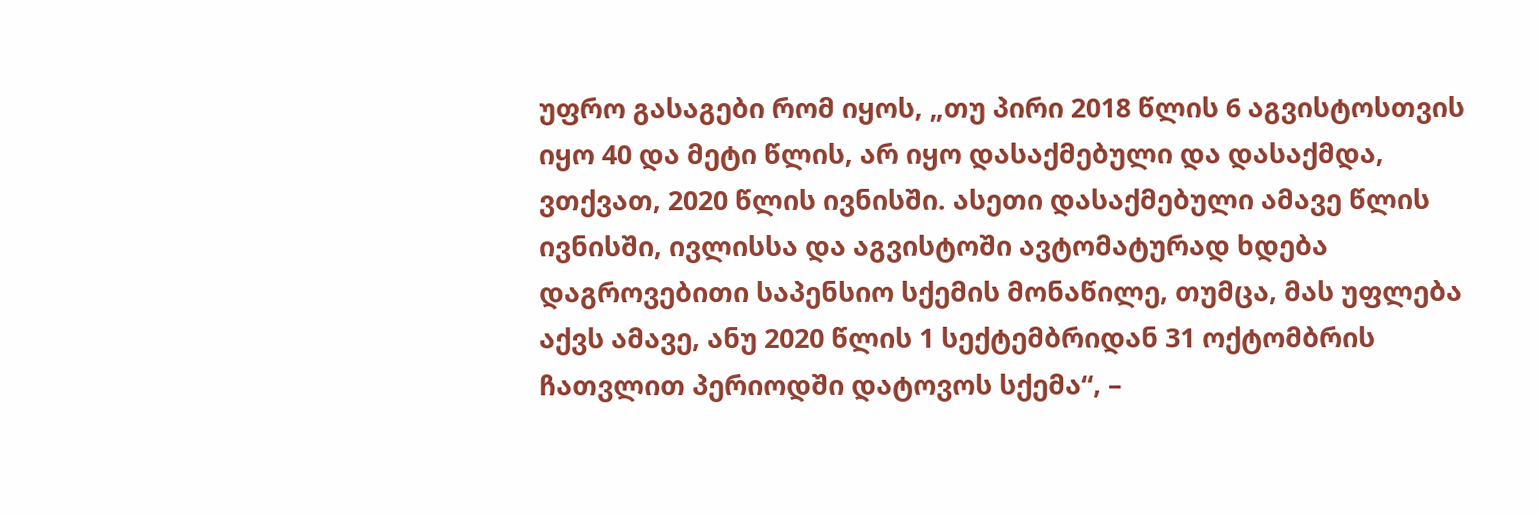უფრო გასაგები რომ იყოს, „თუ პირი 2018 წლის 6 აგვისტოსთვის იყო 40 და მეტი წლის, არ იყო დასაქმებული და დასაქმდა, ვთქვათ, 2020 წლის ივნისში. ასეთი დასაქმებული ამავე წლის ივნისში, ივლისსა და აგვისტოში ავტომატურად ხდება დაგროვებითი საპენსიო სქემის მონაწილე, თუმცა, მას უფლება აქვს ამავე, ანუ 2020 წლის 1 სექტემბრიდან 31 ოქტომბრის ჩათვლით პერიოდში დატოვოს სქემა“, –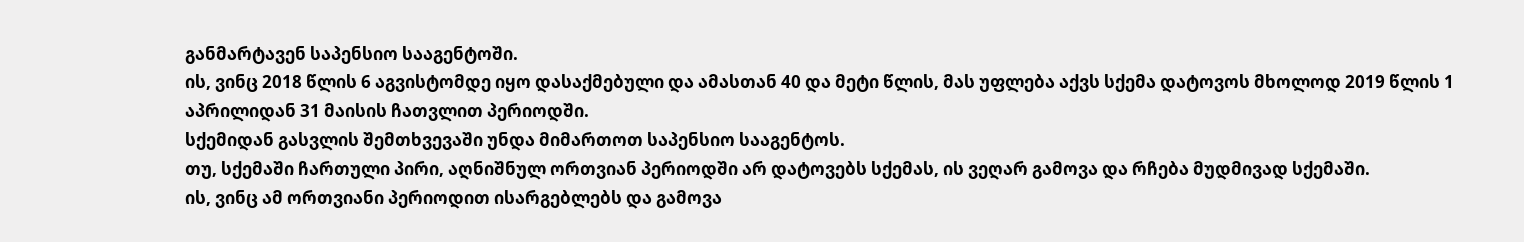განმარტავენ საპენსიო სააგენტოში.
ის, ვინც 2018 წლის 6 აგვისტომდე იყო დასაქმებული და ამასთან 40 და მეტი წლის, მას უფლება აქვს სქემა დატოვოს მხოლოდ 2019 წლის 1 აპრილიდან 31 მაისის ჩათვლით პერიოდში.
სქემიდან გასვლის შემთხვევაში უნდა მიმართოთ საპენსიო სააგენტოს.
თუ, სქემაში ჩართული პირი, აღნიშნულ ორთვიან პერიოდში არ დატოვებს სქემას, ის ვეღარ გამოვა და რჩება მუდმივად სქემაში.
ის, ვინც ამ ორთვიანი პერიოდით ისარგებლებს და გამოვა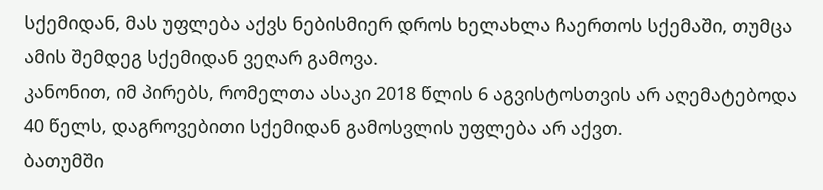სქემიდან, მას უფლება აქვს ნებისმიერ დროს ხელახლა ჩაერთოს სქემაში, თუმცა ამის შემდეგ სქემიდან ვეღარ გამოვა.
კანონით, იმ პირებს, რომელთა ასაკი 2018 წლის 6 აგვისტოსთვის არ აღემატებოდა 40 წელს, დაგროვებითი სქემიდან გამოსვლის უფლება არ აქვთ.
ბათუმში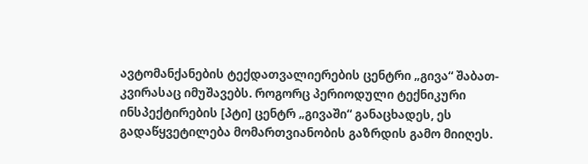ავტომანქანების ტექდათვალიერების ცენტრი „გივა“ შაბათ-კვირასაც იმუშავებს. როგორც პერიოდული ტექნიკური ინსპექტირების [პტი] ცენტრ „გივაში“ განაცხადეს, ეს გადაწყვეტილება მომართვიანობის გაზრდის გამო მიიღეს.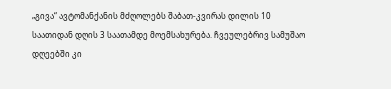„გივა“ ავტომანქანის მძღოლებს შაბათ-კვირას დილის 10 საათიდან დღის 3 საათამდე მოემსახურება. ჩვეულებრივ სამუშაო დღეებში კი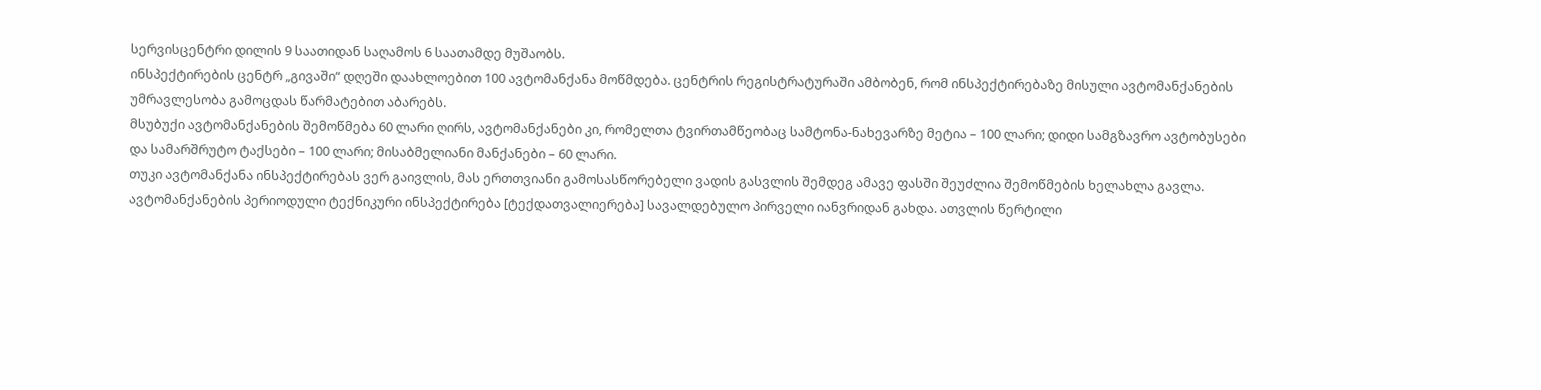სერვისცენტრი დილის 9 საათიდან საღამოს 6 საათამდე მუშაობს.
ინსპექტირების ცენტრ „გივაში“ დღეში დაახლოებით 100 ავტომანქანა მოწმდება. ცენტრის რეგისტრატურაში ამბობენ, რომ ინსპექტირებაზე მისული ავტომანქანების უმრავლესობა გამოცდას წარმატებით აბარებს.
მსუბუქი ავტომანქანების შემოწმება 60 ლარი ღირს, ავტომანქანები კი, რომელთა ტვირთამწეობაც სამტონა-ნახევარზე მეტია – 100 ლარი; დიდი სამგზავრო ავტობუსები და სამარშრუტო ტაქსები – 100 ლარი; მისაბმელიანი მანქანები – 60 ლარი.
თუკი ავტომანქანა ინსპექტირებას ვერ გაივლის, მას ერთთვიანი გამოსასწორებელი ვადის გასვლის შემდეგ ამავე ფასში შეუძლია შემოწმების ხელახლა გავლა.
ავტომანქანების პერიოდული ტექნიკური ინსპექტირება [ტექდათვალიერება] სავალდებულო პირველი იანვრიდან გახდა. ათვლის წერტილი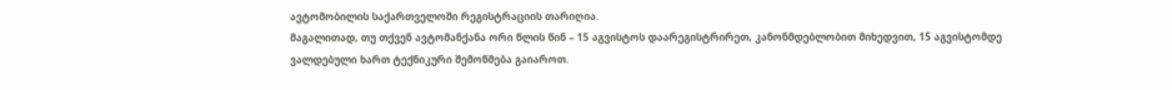ავტომობილის საქართველოში რეგისტრაციის თარიღია.
მაგალითად, თუ თქვენ ავტომანქანა ორი წლის წინ – 15 აგვისტოს დაარეგისტრირეთ, კანონმდებლობით მიხედვით, 15 აგვისტომდე ვალდებული ხართ ტექნიკური შემოწმება გაიაროთ.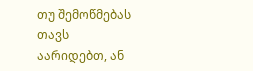თუ შემოწმებას თავს აარიდებთ, ან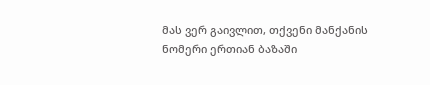მას ვერ გაივლით, თქვენი მანქანის ნომერი ერთიან ბაზაში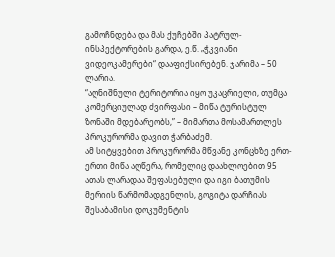გამოჩნდება და მას ქუჩებში პატრულ-ინსპექტორების გარდა, ე.წ. „ჭკვიანი ვიდეოკამერები“ დააფიქსირებენ. ჯარიმა – 50 ლარია.
“აღნიშნული ტერიტორია იყო უკაცრიელი, თუმცა კომერციულად ძვირფასი – მიწა ტურისტულ ზონაში მდებარეობს,” – მიმართა მოსამართლეს პროკურორმა დავით ჭარბაძემ.
ამ სიტყვებით პროკურორმა მწვანე კონცხზე ერთ-ერთი მიწა აღწერა, რომელიც დაახლოებით 95 ათას ლარადაა შეფასებული და იგი ბათუმის მერიის წარმომადგენლის, გოგიტა დარჩიას შესაბამისი დოკუმენტის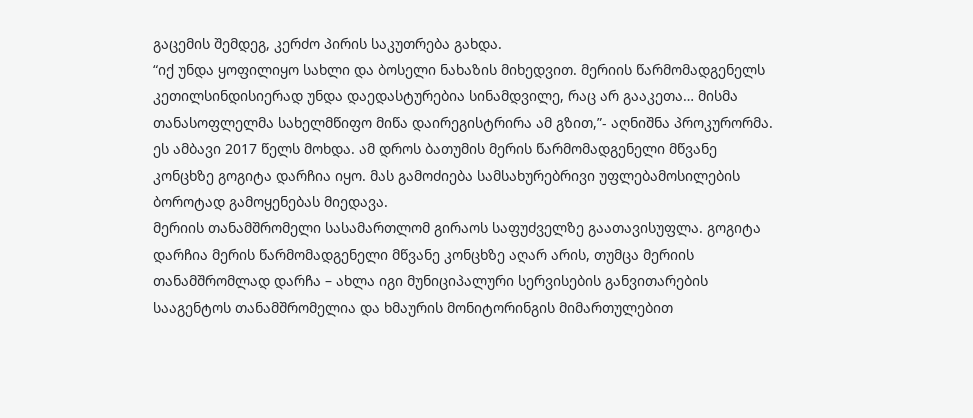გაცემის შემდეგ, კერძო პირის საკუთრება გახდა.
“იქ უნდა ყოფილიყო სახლი და ბოსელი ნახაზის მიხედვით. მერიის წარმომადგენელს კეთილსინდისიერად უნდა დაედასტურებია სინამდვილე, რაც არ გააკეთა… მისმა თანასოფლელმა სახელმწიფო მიწა დაირეგისტრირა ამ გზით,”- აღნიშნა პროკურორმა.
ეს ამბავი 2017 წელს მოხდა. ამ დროს ბათუმის მერის წარმომადგენელი მწვანე კონცხზე გოგიტა დარჩია იყო. მას გამოძიება სამსახურებრივი უფლებამოსილების ბოროტად გამოყენებას მიედავა.
მერიის თანამშრომელი სასამართლომ გირაოს საფუძველზე გაათავისუფლა. გოგიტა დარჩია მერის წარმომადგენელი მწვანე კონცხზე აღარ არის, თუმცა მერიის თანამშრომლად დარჩა – ახლა იგი მუნიციპალური სერვისების განვითარების სააგენტოს თანამშრომელია და ხმაურის მონიტორინგის მიმართულებით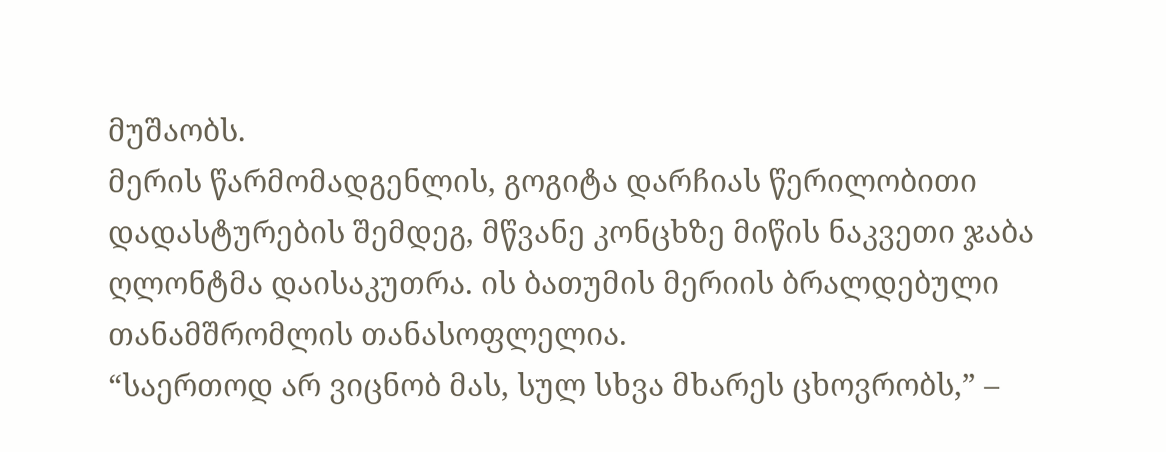მუშაობს.
მერის წარმომადგენლის, გოგიტა დარჩიას წერილობითი დადასტურების შემდეგ, მწვანე კონცხზე მიწის ნაკვეთი ჯაბა ღლონტმა დაისაკუთრა. ის ბათუმის მერიის ბრალდებული თანამშრომლის თანასოფლელია.
“საერთოდ არ ვიცნობ მას, სულ სხვა მხარეს ცხოვრობს,” –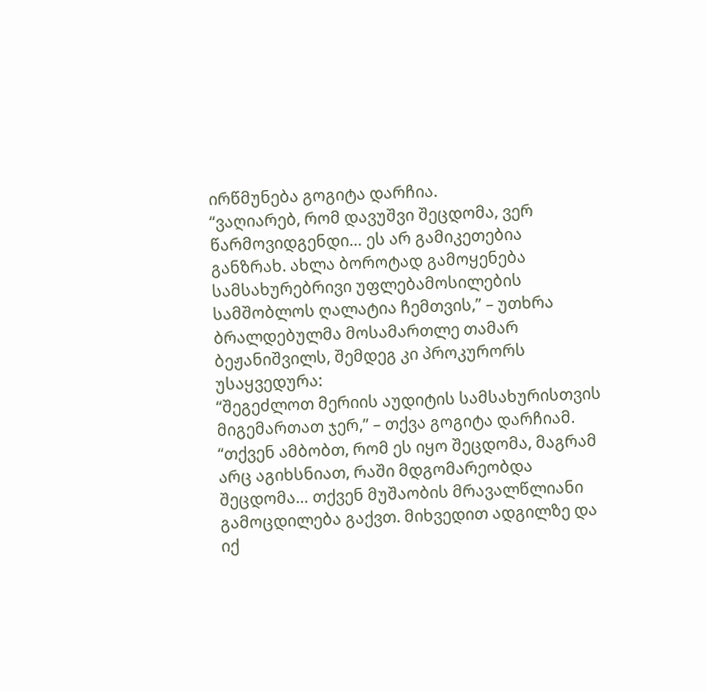ირწმუნება გოგიტა დარჩია.
“ვაღიარებ, რომ დავუშვი შეცდომა, ვერ წარმოვიდგენდი… ეს არ გამიკეთებია განზრახ. ახლა ბოროტად გამოყენება სამსახურებრივი უფლებამოსილების სამშობლოს ღალატია ჩემთვის,” – უთხრა ბრალდებულმა მოსამართლე თამარ ბეჟანიშვილს, შემდეგ კი პროკურორს უსაყვედურა:
“შეგეძლოთ მერიის აუდიტის სამსახურისთვის მიგემართათ ჯერ,” – თქვა გოგიტა დარჩიამ.
“თქვენ ამბობთ, რომ ეს იყო შეცდომა, მაგრამ არც აგიხსნიათ, რაში მდგომარეობდა შეცდომა… თქვენ მუშაობის მრავალწლიანი გამოცდილება გაქვთ. მიხვედით ადგილზე და იქ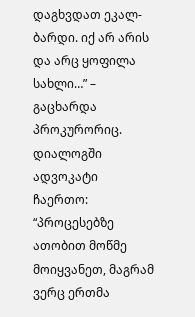დაგხვდათ ეკალ-ბარდი. იქ არ არის და არც ყოფილა სახლი…” – გაცხარდა პროკურორიც.
დიალოგში ადვოკატი ჩაერთო:
“პროცესებზე ათობით მოწმე მოიყვანეთ, მაგრამ ვერც ერთმა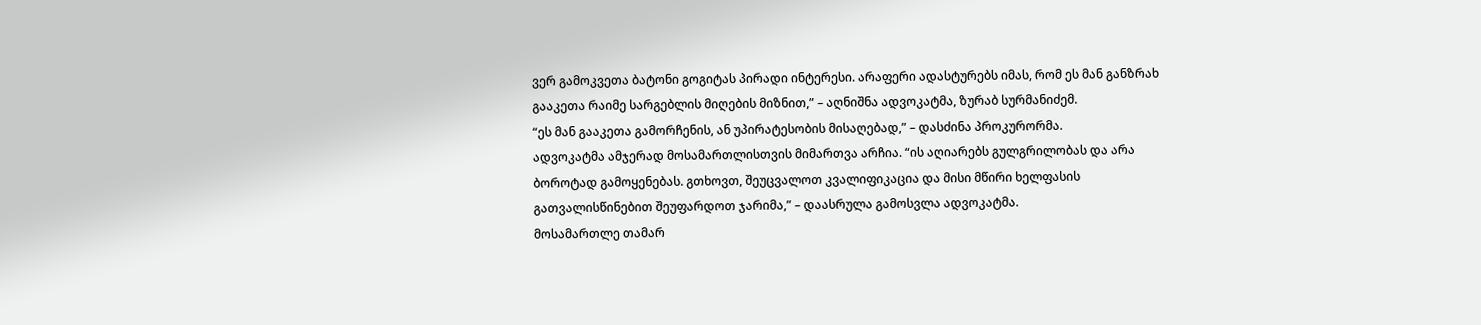ვერ გამოკვეთა ბატონი გოგიტას პირადი ინტერესი. არაფერი ადასტურებს იმას, რომ ეს მან განზრახ გააკეთა რაიმე სარგებლის მიღების მიზნით,” – აღნიშნა ადვოკატმა, ზურაბ სურმანიძემ.
“ეს მან გააკეთა გამორჩენის, ან უპირატესობის მისაღებად,” – დასძინა პროკურორმა.
ადვოკატმა ამჯერად მოსამართლისთვის მიმართვა არჩია. “ის აღიარებს გულგრილობას და არა ბოროტად გამოყენებას. გთხოვთ, შეუცვალოთ კვალიფიკაცია და მისი მწირი ხელფასის გათვალისწინებით შეუფარდოთ ჯარიმა,” – დაასრულა გამოსვლა ადვოკატმა.
მოსამართლე თამარ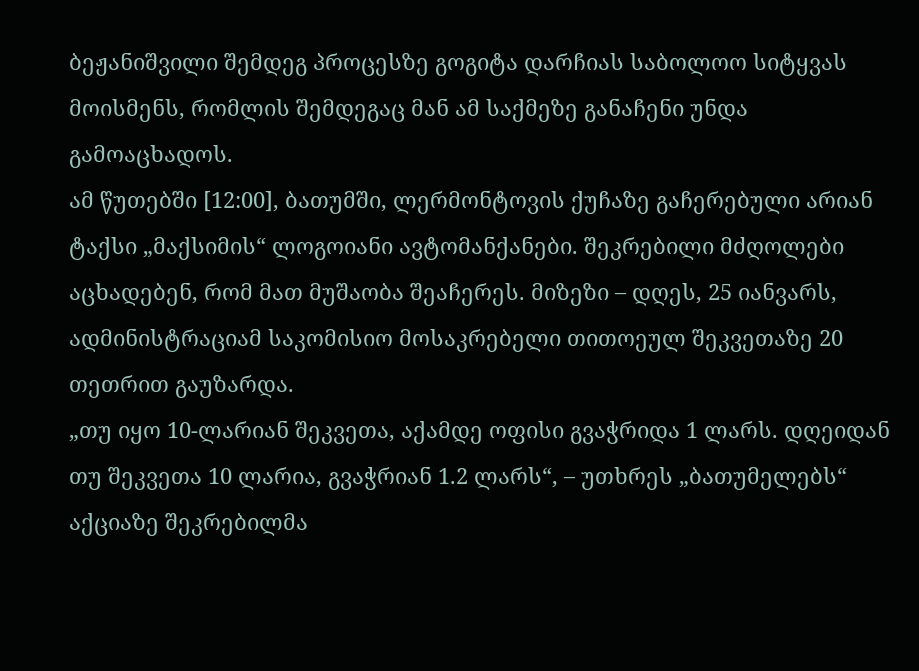ბეჟანიშვილი შემდეგ პროცესზე გოგიტა დარჩიას საბოლოო სიტყვას მოისმენს, რომლის შემდეგაც მან ამ საქმეზე განაჩენი უნდა გამოაცხადოს.
ამ წუთებში [12:00], ბათუმში, ლერმონტოვის ქუჩაზე გაჩერებული არიან ტაქსი „მაქსიმის“ ლოგოიანი ავტომანქანები. შეკრებილი მძღოლები აცხადებენ, რომ მათ მუშაობა შეაჩერეს. მიზეზი – დღეს, 25 იანვარს, ადმინისტრაციამ საკომისიო მოსაკრებელი თითოეულ შეკვეთაზე 20 თეთრით გაუზარდა.
„თუ იყო 10-ლარიან შეკვეთა, აქამდე ოფისი გვაჭრიდა 1 ლარს. დღეიდან თუ შეკვეთა 10 ლარია, გვაჭრიან 1.2 ლარს“, – უთხრეს „ბათუმელებს“ აქციაზე შეკრებილმა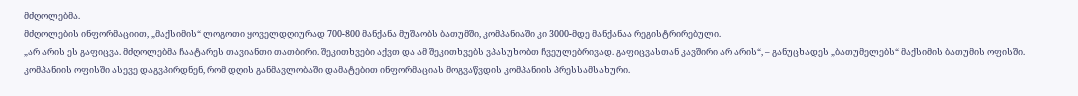მძღოლებმა.
მძღოლების ინფორმაციით, „მაქსიმის“ ლოგოთი ყოველდღიურად 700-800 მანქანა მუშაობს ბათუმში, კომპანიაში კი 3000-მდე მანქანაა რეგისტრირებული.
„არ არის ეს გაფიცვა. მძღოლებმა ჩაატარეს თავიანთი თათბირი. შეკითხვები აქვთ და ამ შეკითხვებს ვპასუხობთ ჩვეულებრივად. გაფიცვასთან კავშირი არ არის“, – განუცხადეს „ბათუმელებს“ მაქსიმის ბათუმის ოფისში.
კომპანიის ოფისში ასევე დაგვპირდნენ, რომ დღის განმავლობაში დამატებით ინფორმაციას მოგვაწვდის კომპანიის პრესსამსახური.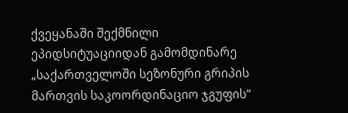ქვეყანაში შექმნილი ეპიდსიტუაციიდან გამომდინარე „საქართველოში სეზონური გრიპის მართვის საკოორდინაციო ჯგუფის“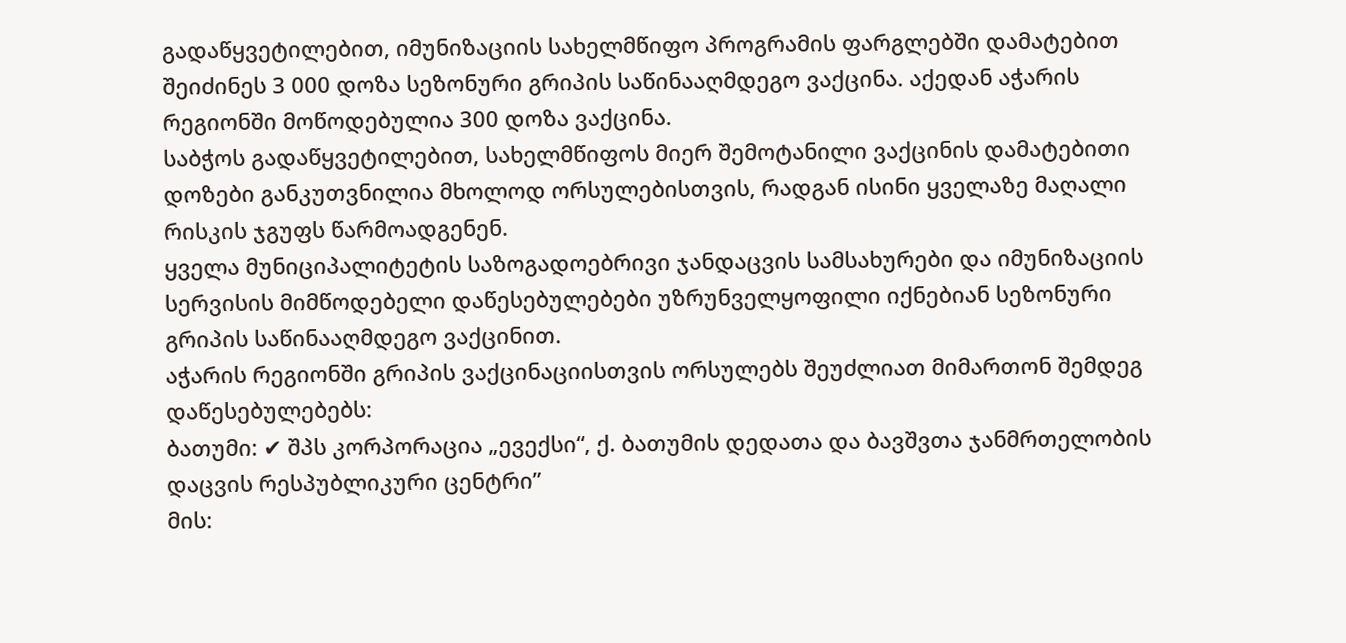გადაწყვეტილებით, იმუნიზაციის სახელმწიფო პროგრამის ფარგლებში დამატებით შეიძინეს 3 000 დოზა სეზონური გრიპის საწინააღმდეგო ვაქცინა. აქედან აჭარის რეგიონში მოწოდებულია 300 დოზა ვაქცინა.
საბჭოს გადაწყვეტილებით, სახელმწიფოს მიერ შემოტანილი ვაქცინის დამატებითი დოზები განკუთვნილია მხოლოდ ორსულებისთვის, რადგან ისინი ყველაზე მაღალი რისკის ჯგუფს წარმოადგენენ.
ყველა მუნიციპალიტეტის საზოგადოებრივი ჯანდაცვის სამსახურები და იმუნიზაციის სერვისის მიმწოდებელი დაწესებულებები უზრუნველყოფილი იქნებიან სეზონური გრიპის საწინააღმდეგო ვაქცინით.
აჭარის რეგიონში გრიპის ვაქცინაციისთვის ორსულებს შეუძლიათ მიმართონ შემდეგ დაწესებულებებს:
ბათუმი: ✔ შპს კორპორაცია „ევექსი“, ქ. ბათუმის დედათა და ბავშვთა ჯანმრთელობის დაცვის რესპუბლიკური ცენტრი”
მის: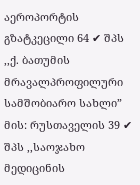აეროპორტის გზატკეცილი 64 ✔ შპს ,,ქ. ბათუმის მრავალპროფილური სამშობიარო სახლი”
მის: რუსთაველის 39 ✔ შპს ,,საოჯახო მედიცინის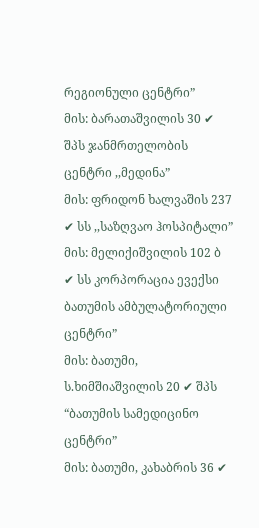რეგიონული ცენტრი”
მის: ბარათაშვილის 30 ✔ შპს ჯანმრთელობის ცენტრი ,,მედინა”
მის: ფრიდონ ხალვაშის 237 ✔ სს ,,საზღვაო ჰოსპიტალი”
მის: მელიქიშვილის 102 ბ ✔ სს კორპორაცია ევექსი ბათუმის ამბულატორიული ცენტრი”
მის: ბათუმი, ს.ხიმშიაშვილის 20 ✔ შპს “ბათუმის სამედიცინო ცენტრი”
მის: ბათუმი, კახაბრის 36 ✔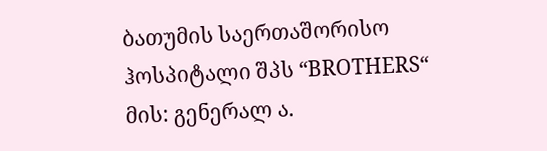ბათუმის საერთაშორისო ჰოსპიტალი შპს “BROTHERS“
მის: გენერალ ა.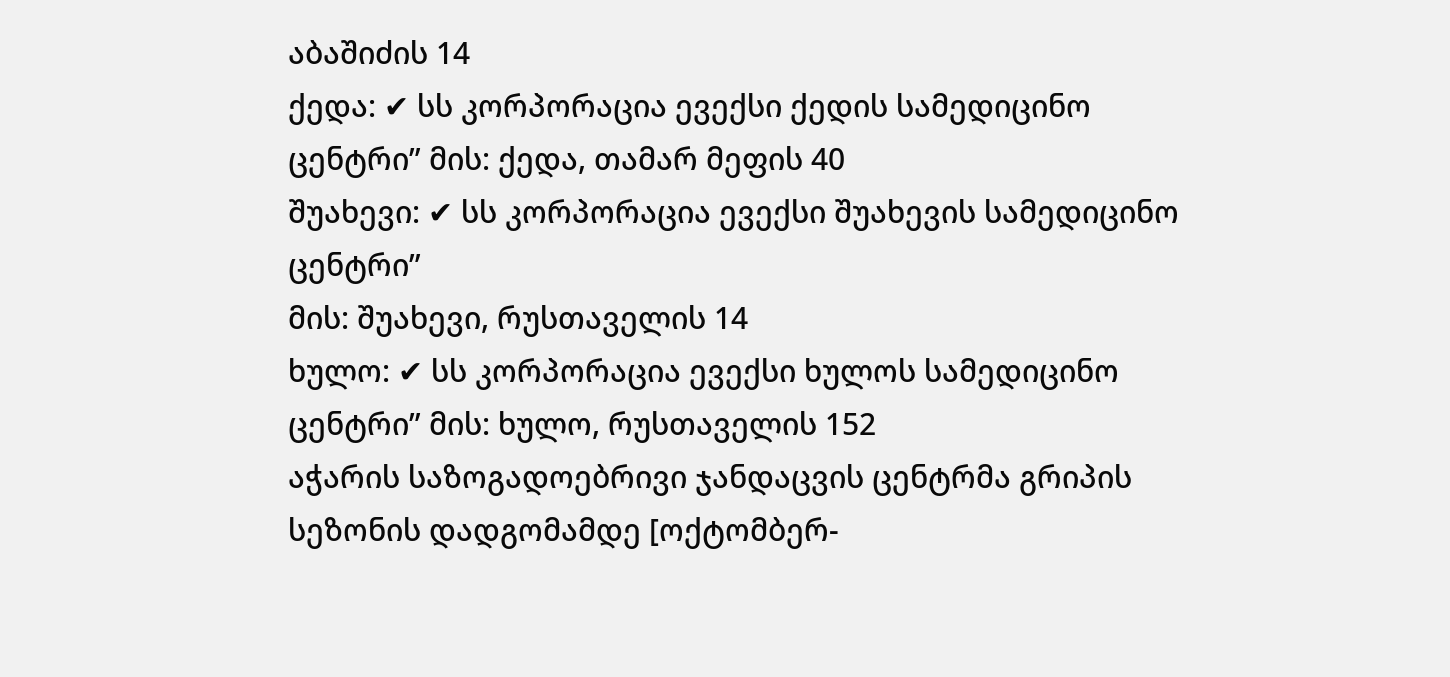აბაშიძის 14
ქედა: ✔ სს კორპორაცია ევექსი ქედის სამედიცინო ცენტრი” მის: ქედა, თამარ მეფის 40
შუახევი: ✔ სს კორპორაცია ევექსი შუახევის სამედიცინო ცენტრი”
მის: შუახევი, რუსთაველის 14
ხულო: ✔ სს კორპორაცია ევექსი ხულოს სამედიცინო ცენტრი” მის: ხულო, რუსთაველის 152
აჭარის საზოგადოებრივი ჯანდაცვის ცენტრმა გრიპის სეზონის დადგომამდე [ოქტომბერ-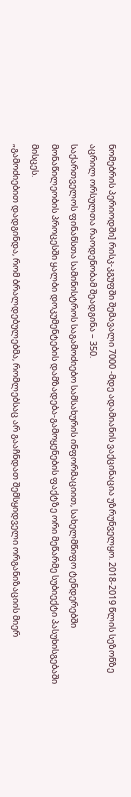ნომებრის პერიოდში] რისკ-კგუფში შემავალი 7000 -მდე ადამიანის ვაქცინაცია უზრუნველყო. 2018-2019 წლის სეზონზე აცრილ ორსულთა რაოდენობამ შეადგინა – 350.
საქართველოს ფინანსთა სამინისტროს საგამოძიებო სამსახურის ინფორმაციით, სახელმწიფო ტენდერებში მონაწილეობის პროცესში ყალბი დოკუმენტების დამზადება-გამოყენების ფაქტზე ორი მეწარმე სუბიექტი პასუხისგებაში მისცეს.
„გამოძიებით დადგინდა, რომ ბრალდებულებმა, რომლებსაც არ გააჩნდათ შემსყიდველი ორგანიზაციის მიერ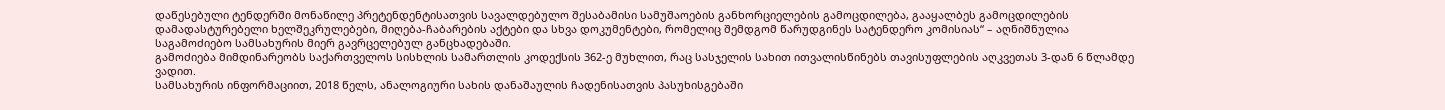დაწესებული ტენდერში მონაწილე პრეტენდენტისათვის სავალდებულო შესაბამისი სამუშაოების განხორციელების გამოცდილება, გააყალბეს გამოცდილების დამადასტურებელი ხელშეკრულებები, მიღება-ჩაბარების აქტები და სხვა დოკუმენტები, რომელიც შემდგომ წარუდგინეს სატენდერო კომისიას“ – აღნიშნულია საგამოძიებო სამსახურის მიერ გავრცელებულ განცხადებაში.
გამოძიება მიმდინარეობს საქართველოს სისხლის სამართლის კოდექსის 362-ე მუხლით, რაც სასჯელის სახით ითვალისწინებს თავისუფლების აღკვეთას 3-დან 6 წლამდე ვადით.
სამსახურის ინფორმაციით, 2018 წელს, ანალოგიური სახის დანაშაულის ჩადენისათვის პასუხისგებაში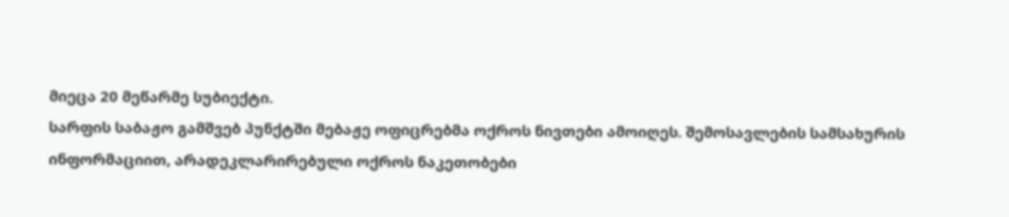მიეცა 20 მეწარმე სუბიექტი.
სარფის საბაჟო გამშვებ პუნქტში მებაჟე ოფიცრებმა ოქროს ნივთები ამოიღეს. შემოსავლების სამსახურის ინფორმაციით, არადეკლარირებული ოქროს ნაკეთობები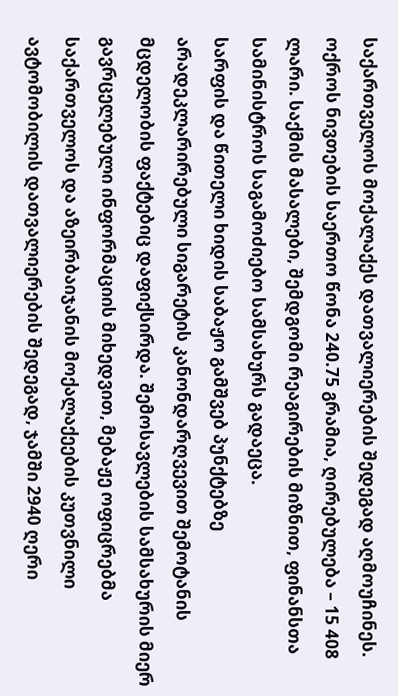საქართველოს მოქალაქეს დათვალიერების შედეგად აღმოუჩინეს. ოქროს ნივთების საერთო წონა 240.75 გრამია, ღირებულება – 15 408 ლარი. საქმის მასალები, შემდგომი რეაგირების მიზნით, ფინანსთა სამინისტროს საგამოძიებო სამსახურს გადაეცა.
სარფის და წითელი ხიდის საბაჟო გამშვებ პუნქტებზე არადეკლარირებული სიგარეტის კანონდარღვევით შემოტანის მცდელობის ფაქტებიც დაფიქსირდა. შემოსავლების სამსახურის მიერ გავრცელებული ინფორმაციის მიხედვით, მებაჟე ოფიცრებმა საქართველოს და აზეირბაიჯანის მოქალაქეების კუთვნილი ავტომობილის დათვალიერების შედეგად, ჯამში 2940 ღერი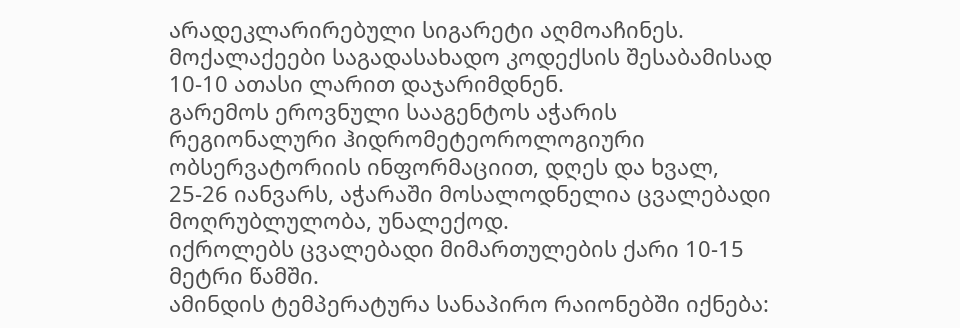არადეკლარირებული სიგარეტი აღმოაჩინეს. მოქალაქეები საგადასახადო კოდექსის შესაბამისად 10-10 ათასი ლარით დაჯარიმდნენ.
გარემოს ეროვნული სააგენტოს აჭარის რეგიონალური ჰიდრომეტეოროლოგიური ობსერვატორიის ინფორმაციით, დღეს და ხვალ, 25-26 იანვარს, აჭარაში მოსალოდნელია ცვალებადი მოღრუბლულობა, უნალექოდ.
იქროლებს ცვალებადი მიმართულების ქარი 10-15 მეტრი წამში.
ამინდის ტემპერატურა სანაპირო რაიონებში იქნება: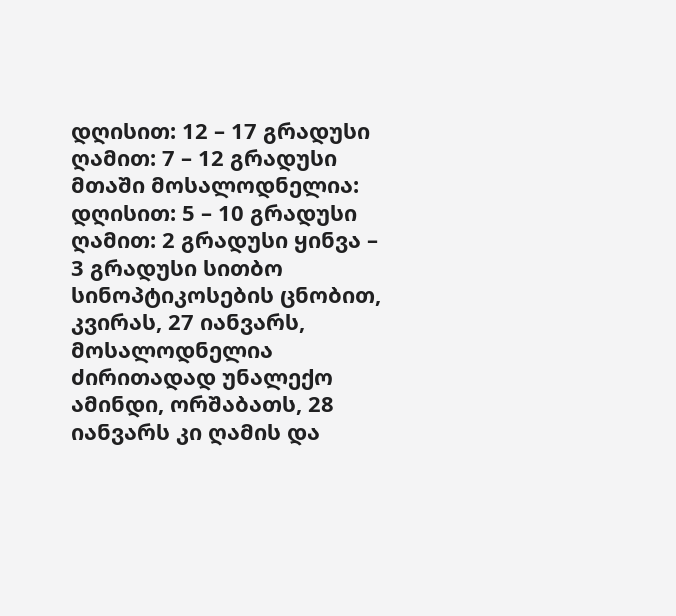დღისით: 12 – 17 გრადუსი
ღამით: 7 – 12 გრადუსი
მთაში მოსალოდნელია:
დღისით: 5 – 10 გრადუსი
ღამით: 2 გრადუსი ყინვა – 3 გრადუსი სითბო
სინოპტიკოსების ცნობით, კვირას, 27 იანვარს, მოსალოდნელია ძირითადად უნალექო ამინდი, ორშაბათს, 28 იანვარს კი ღამის და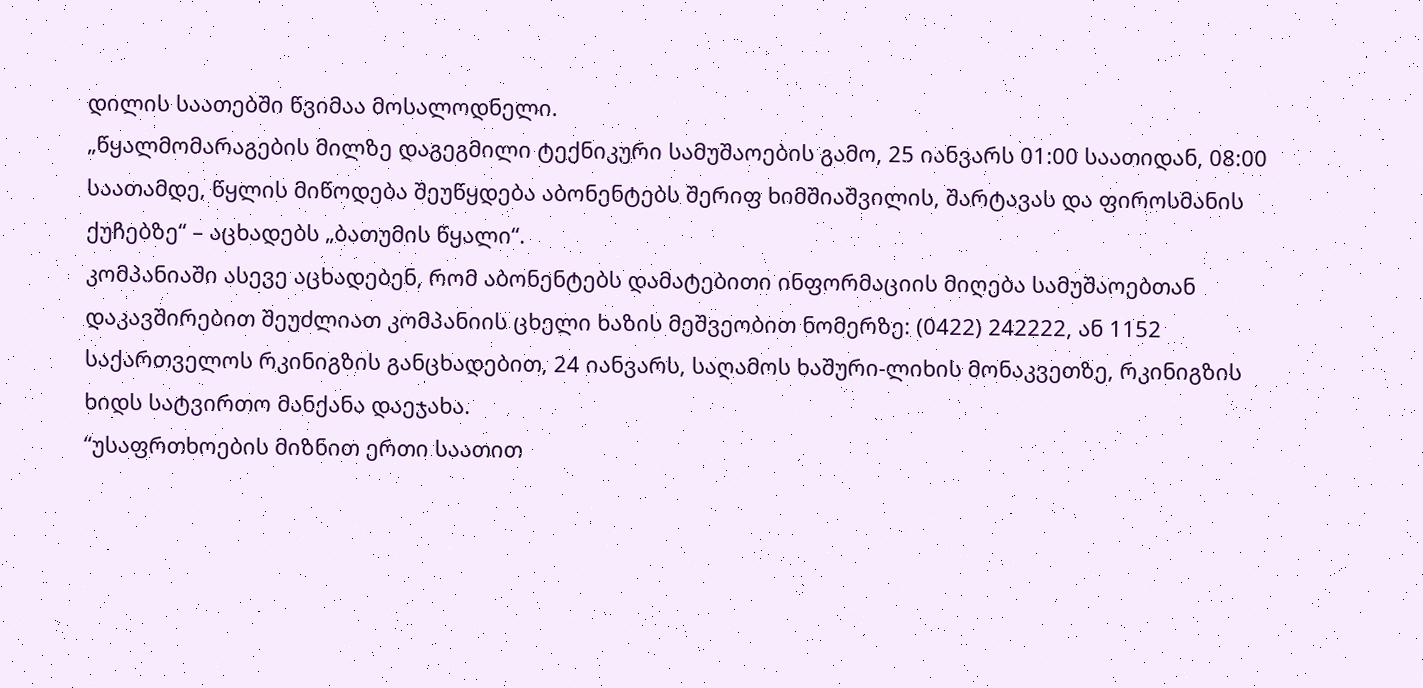დილის საათებში წვიმაა მოსალოდნელი.
„წყალმომარაგების მილზე დაგეგმილი ტექნიკური სამუშაოების გამო, 25 იანვარს 01:00 საათიდან, 08:00 საათამდე, წყლის მიწოდება შეუწყდება აბონენტებს შერიფ ხიმშიაშვილის, შარტავას და ფიროსმანის ქუჩებზე“ – აცხადებს „ბათუმის წყალი“.
კომპანიაში ასევე აცხადებენ, რომ აბონენტებს დამატებითი ინფორმაციის მიღება სამუშაოებთან დაკავშირებით შეუძლიათ კომპანიის ცხელი ხაზის მეშვეობით ნომერზე: (0422) 242222, ან 1152
საქართველოს რკინიგზის განცხადებით, 24 იანვარს, საღამოს ხაშური-ლიხის მონაკვეთზე, რკინიგზის ხიდს სატვირთო მანქანა დაეჯახა.
“უსაფრთხოების მიზნით ერთი საათით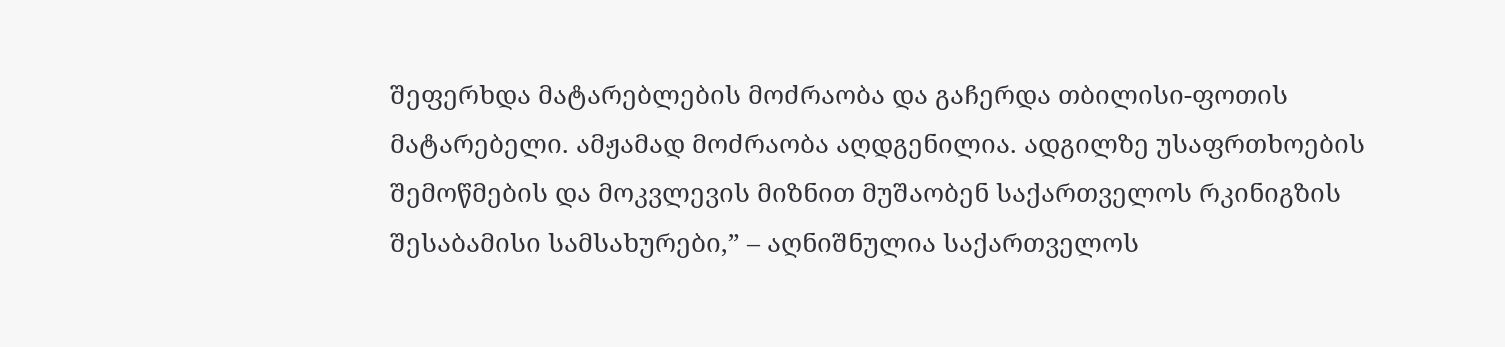შეფერხდა მატარებლების მოძრაობა და გაჩერდა თბილისი-ფოთის მატარებელი. ამჟამად მოძრაობა აღდგენილია. ადგილზე უსაფრთხოების შემოწმების და მოკვლევის მიზნით მუშაობენ საქართველოს რკინიგზის შესაბამისი სამსახურები,” – აღნიშნულია საქართველოს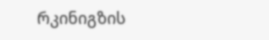რკინიგზის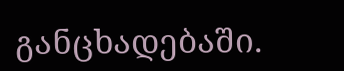განცხადებაში.